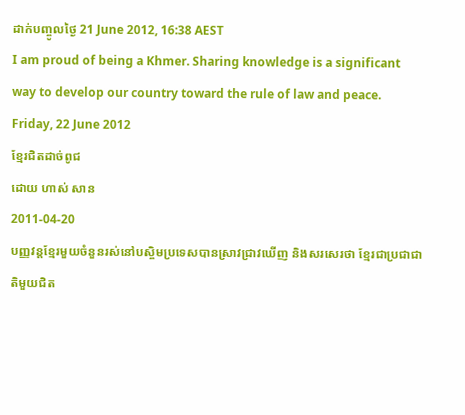ដាក់បញ្ចូលថ្ងៃ 21 June 2012, 16:38 AEST
I am proud of being a Khmer. Sharing knowledge is a significant way to develop our country toward the rule of law and peace.
Friday, 22 June 2012
ខ្មែរជិតដាច់ពូជ
ដោយ ហាស់ សាន
2011-04-20
បញ្ញវន្តខ្មែរមួយចំនួនរស់នៅបស្ចិមប្រទេសបានស្រាវជ្រាវឃើញ និងសរសេរថា ខ្មែរជាប្រជាជាតិមួយជិត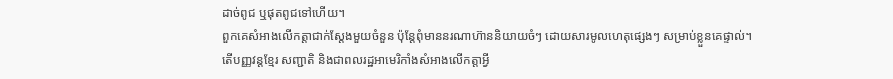ដាច់ពូជ ឬផុតពូជទៅហើយ។
ពួកគេសំអាងលើកត្តាជាក់ស្ដែងមួយចំនួន ប៉ុន្តែពុំមាននរណាហ៊ាននិយាយចំៗ ដោយសារមូលហេតុផ្សេងៗ សម្រាប់ខ្លួនគេផ្ទាល់។
តើបញ្ញវន្តខ្មែរ សញ្ជាតិ និងជាពលរដ្ឋអាមេរិកាំងសំអាងលើកត្តាអ្វី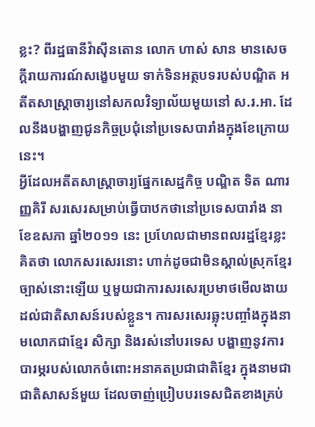ខ្លះ? ពីរដ្ឋធានីវ៉ាស៊ីនតោន លោក ហាស់ សាន មានសេចក្ដីរាយការណ៍សង្ខេបមួយ ទាក់ទិនអត្ថបទរបស់បណ្ឌិត អតីតសាស្ត្រាចារ្យនៅសកលវិទ្យាល័យមួយនៅ ស.រ.អា. ដែលនឹងបង្ហាញជូនកិច្ចប្រជុំនៅប្រទេសបារាំងក្នុងខែក្រោយនេះ។
អ្វីដែលអតីតសាស្ត្រាចារ្យផ្នែកសេដ្ឋកិច្ច បណ្ឌិត ទិត ណារញ្ញគិរី សរសេរសម្រាប់ធ្វើបាឋកថានៅប្រទេសបារាំង នាខែឧសភា ឆ្នាំ២០១១ នេះ ប្រហែលជាមានពលរដ្ឋខ្មែរខ្លះគិតថា លោកសរសេរនោះ ហាក់ដូចជាមិនស្គាល់ស្រុកខ្មែរច្បាស់នោះឡើយ ឬមួយជាការសរសេរប្រមាថមើលងាយដល់ជាតិសាសន៍របស់ខ្លួន។ ការសរសេរឆ្លុះបញ្ចាំងក្នុងនាមលោកជាខ្មែរ សិក្សា និងរស់នៅបរទេស បង្ហាញនូវការបារម្ភរបស់លោកចំពោះអនាគតប្រជាជាតិខ្មែរ ក្នុងនាមជាជាតិសាសន៍មួយ ដែលចាញ់ប្រៀបបរទេសជិតខាងគ្រប់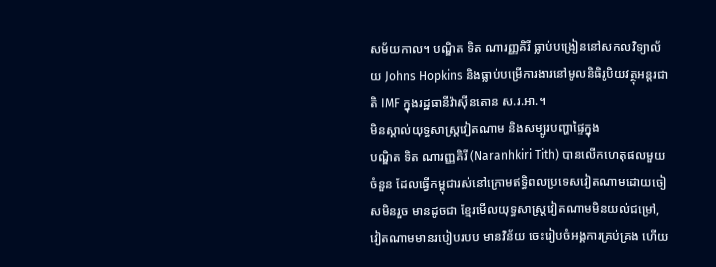សម័យកាល។ បណ្ឌិត ទិត ណារញ្ញគិរី ធ្លាប់បង្រៀននៅសកលវិទ្យាល័យ Johns Hopkins និងធ្លាប់បម្រើការងារនៅមូលនិធិរូបិយវត្ថុអន្តរជាតិ IMF ក្នុងរដ្ឋធានីវ៉ាស៊ីនតោន ស.រ.អា.។
មិនស្គាល់យុទ្ធសាស្ត្រវៀតណាម និងសម្បូរបញ្ហាផ្ទៃក្នុង
បណ្ឌិត ទិត ណារញ្ញគិរី (Naranhkiri Tith) បានលើកហេតុផលមួយចំនួន ដែលធ្វើកម្ពុជារស់នៅក្រោមឥទ្ធិពលប្រទេសវៀតណាមដោយចៀសមិនរួច មានដូចជា ខ្មែរមើលយុទ្ធសាស្ត្រវៀតណាមមិនយល់ជម្រៅ, វៀតណាមមានរបៀបរបប មានវិន័យ ចេះរៀបចំអង្គការគ្រប់គ្រង ហើយ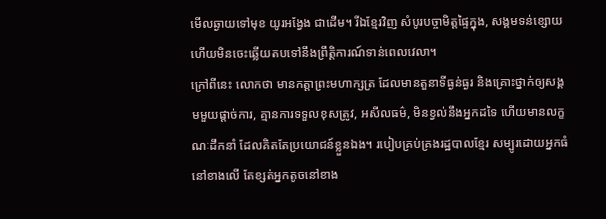មើលឆ្ងាយទៅមុខ យូរអង្វែង ជាដើម។ រីឯខ្មែរវិញ សំបូរបច្ចាមិត្តផ្ទៃក្នុង, សង្គមទន់ខ្សោយ ហើយមិនចេះឆ្លើយតបទៅនឹងព្រឹត្តិការណ៍ទាន់ពេលវេលា។
ក្រៅពីនេះ លោកថា មានកត្តាព្រះមហាក្សត្រ ដែលមានតួនាទីធ្ងន់ធ្ងរ និងគ្រោះថ្នាក់ឲ្យសង្គមមួយផ្ដាច់ការ, គ្មានការទទួលខុសត្រូវ, អសីលធម៌, មិនខ្វល់នឹងអ្នកដទៃ ហើយមានលក្ខណៈដឹកនាំ ដែលគិតតែប្រយោជន៍ខ្លួនឯង។ របៀបគ្រប់គ្រងរដ្ឋបាលខ្មែរ សម្បូរដោយអ្នកធំនៅខាងលើ តែខ្សត់អ្នកតូចនៅខាង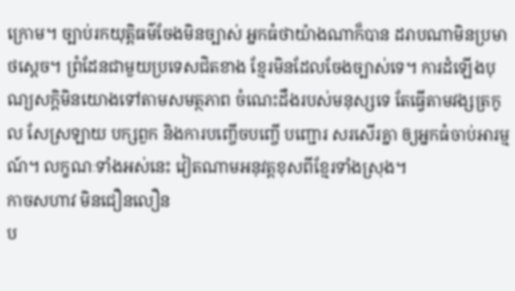ក្រោម។ ច្បាប់រកយុត្តិធម៌ចែងមិនច្បាស់ អ្នកធំថាយ៉ាងណាក៏បាន ដរាបណាមិនប្រមាថស្ដេច។ ព្រំដែនជាមួយប្រទេសជិតខាង ខ្មែរមិនដែលចែងច្បាស់ទេ។ ការដំឡើងបុណ្យសក្ដិមិនយោងទៅតាមសមត្ថភាព ចំណេះដឹងរបស់មនុស្សទេ តែធ្វើតាមវង្សត្រកូល សែស្រឡាយ បក្សពួក និងការបញ្ចើចបញ្ចើ បញ្ជោរ សរសើរគ្នា ឲ្យអ្នកធំចាប់អារម្មណ៍។ លក្ខណៈទាំងអស់នេះ វៀតណាមអនុវត្តខុសពីខ្មែរទាំងស្រុង។
កាចសហាវ មិនជឿនលឿន
ប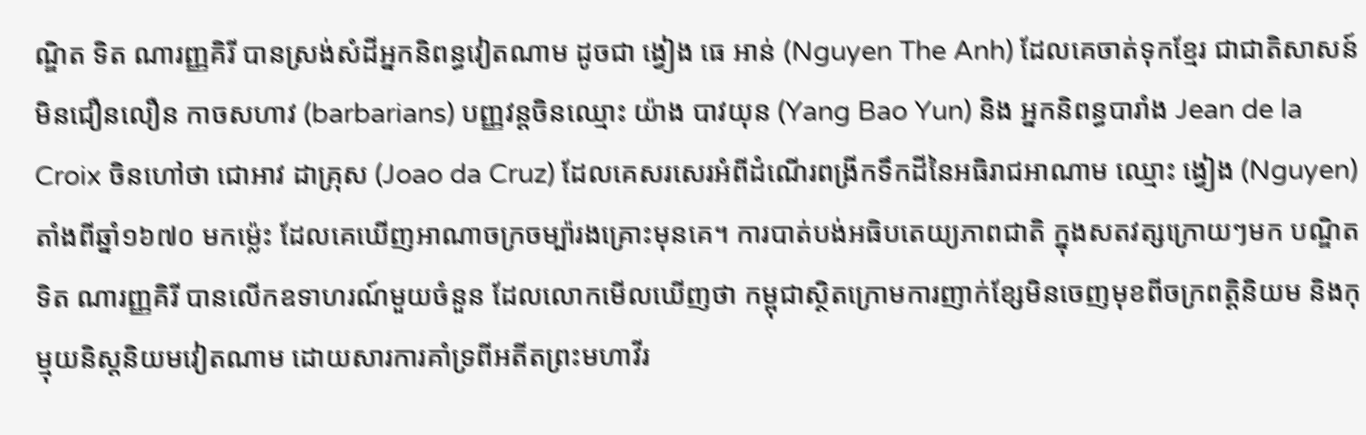ណ្ឌិត ទិត ណារញ្ញគិរី បានស្រង់សំដីអ្នកនិពន្ធវៀតណាម ដូចជា ង្វៀង ធេ អាន់ (Nguyen The Anh) ដែលគេចាត់ទុកខ្មែរ ជាជាតិសាសន៍មិនជឿនលឿន កាចសហាវ (barbarians) បញ្ញវន្តចិនឈ្មោះ យ៉ាង បាវយុន (Yang Bao Yun) និង អ្នកនិពន្ធបារាំង Jean de la Croix ចិនហៅថា ជោអាវ ដាគ្រុស (Joao da Cruz) ដែលគេសរសេរអំពីដំណើរពង្រីកទឹកដីនៃអធិរាជអាណាម ឈ្មោះ ង្វៀង (Nguyen) តាំងពីឆ្នាំ១៦៧០ មកម្ល៉េះ ដែលគេឃើញអាណាចក្រចម្ប៉ារងគ្រោះមុនគេ។ ការបាត់បង់អធិបតេយ្យភាពជាតិ ក្នុងសតវត្សក្រោយៗមក បណ្ឌិត ទិត ណារញ្ញគិរី បានលើកឧទាហរណ៍មួយចំនួន ដែលលោកមើលឃើញថា កម្ពុជាស្ថិតក្រោមការញាក់ខ្សែមិនចេញមុខពីចក្រពត្តិនិយម និងកុម្មុយនិស្តនិយមវៀតណាម ដោយសារការគាំទ្រពីអតីតព្រះមហាវីរ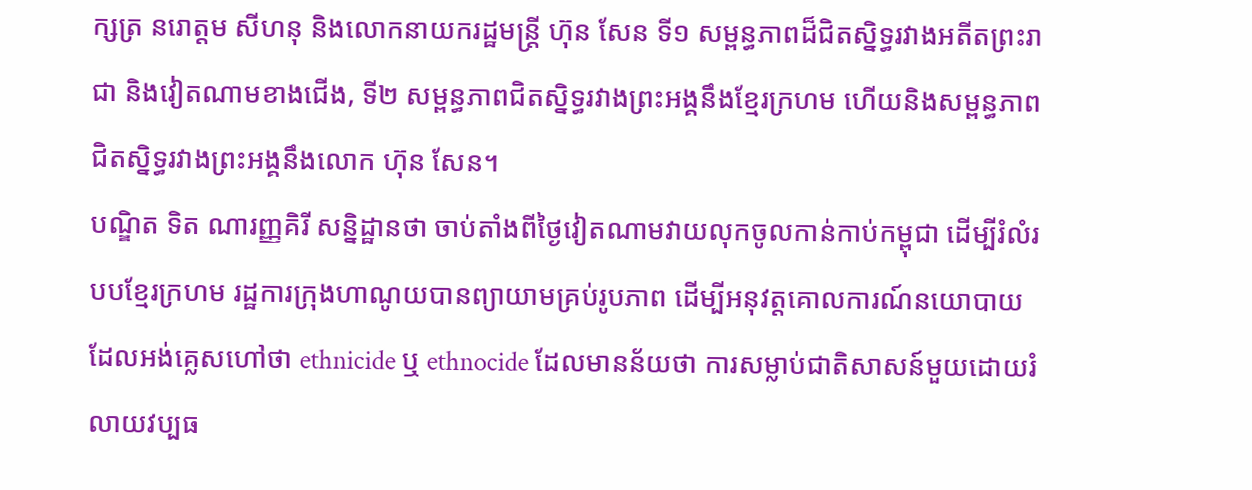ក្សត្រ នរោត្តម សីហនុ និងលោកនាយករដ្ឋមន្ត្រី ហ៊ុន សែន ទី១ សម្ពន្ធភាពដ៏ជិតស្និទ្ធរវាងអតីតព្រះរាជា និងវៀតណាមខាងជើង, ទី២ សម្ពន្ធភាពជិតស្និទ្ធរវាងព្រះអង្គនឹងខ្មែរក្រហម ហើយនិងសម្ពន្ធភាពជិតស្និទ្ធរវាងព្រះអង្គនឹងលោក ហ៊ុន សែន។
បណ្ឌិត ទិត ណារញ្ញគិរី សន្និដ្ឋានថា ចាប់តាំងពីថ្ងៃវៀតណាមវាយលុកចូលកាន់កាប់កម្ពុជា ដើម្បីរំលំរបបខ្មែរក្រហម រដ្ឋការក្រុងហាណូយបានព្យាយាមគ្រប់រូបភាព ដើម្បីអនុវត្តគោលការណ៍នយោបាយ ដែលអង់គ្លេសហៅថា ethnicide ឬ ethnocide ដែលមានន័យថា ការសម្លាប់ជាតិសាសន៍មួយដោយរំលាយវប្បធ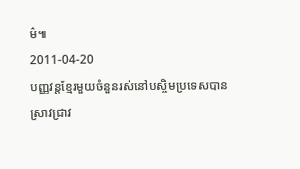ម៌៕
2011-04-20
បញ្ញវន្តខ្មែរមួយចំនួនរស់នៅបស្ចិមប្រទេសបានស្រាវជ្រាវ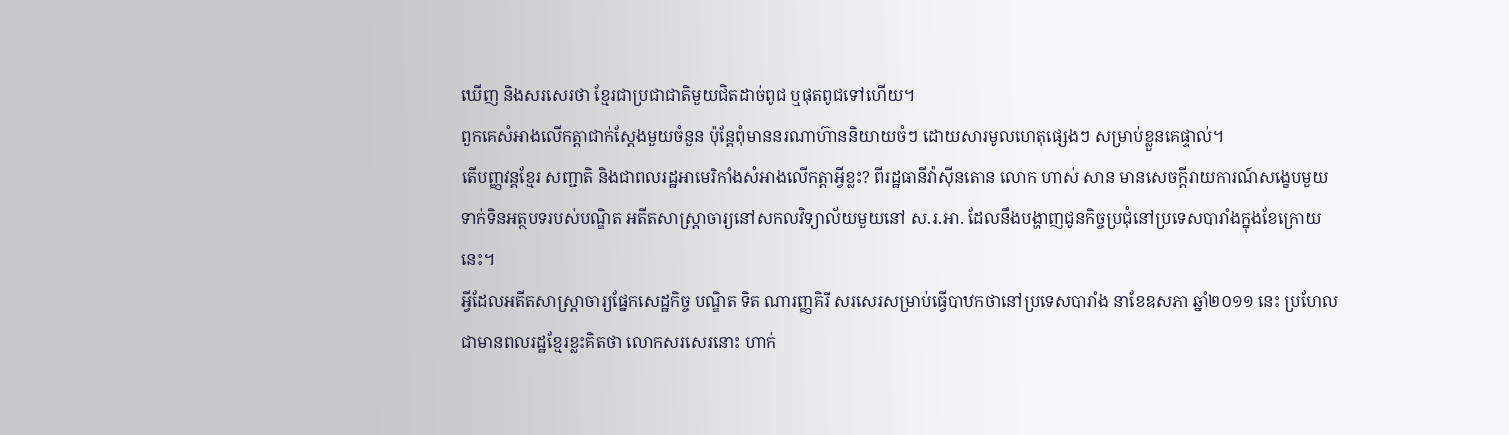ឃើញ និងសរសេរថា ខ្មែរជាប្រជាជាតិមួយជិតដាច់ពូជ ឬផុតពូជទៅហើយ។
ពួកគេសំអាងលើកត្តាជាក់ស្ដែងមួយចំនួន ប៉ុន្តែពុំមាននរណាហ៊ាននិយាយចំៗ ដោយសារមូលហេតុផ្សេងៗ សម្រាប់ខ្លួនគេផ្ទាល់។
តើបញ្ញវន្តខ្មែរ សញ្ជាតិ និងជាពលរដ្ឋអាមេរិកាំងសំអាងលើកត្តាអ្វីខ្លះ? ពីរដ្ឋធានីវ៉ាស៊ីនតោន លោក ហាស់ សាន មានសេចក្ដីរាយការណ៍សង្ខេបមួយ ទាក់ទិនអត្ថបទរបស់បណ្ឌិត អតីតសាស្ត្រាចារ្យនៅសកលវិទ្យាល័យមួយនៅ ស.រ.អា. ដែលនឹងបង្ហាញជូនកិច្ចប្រជុំនៅប្រទេសបារាំងក្នុងខែក្រោយនេះ។
អ្វីដែលអតីតសាស្ត្រាចារ្យផ្នែកសេដ្ឋកិច្ច បណ្ឌិត ទិត ណារញ្ញគិរី សរសេរសម្រាប់ធ្វើបាឋកថានៅប្រទេសបារាំង នាខែឧសភា ឆ្នាំ២០១១ នេះ ប្រហែលជាមានពលរដ្ឋខ្មែរខ្លះគិតថា លោកសរសេរនោះ ហាក់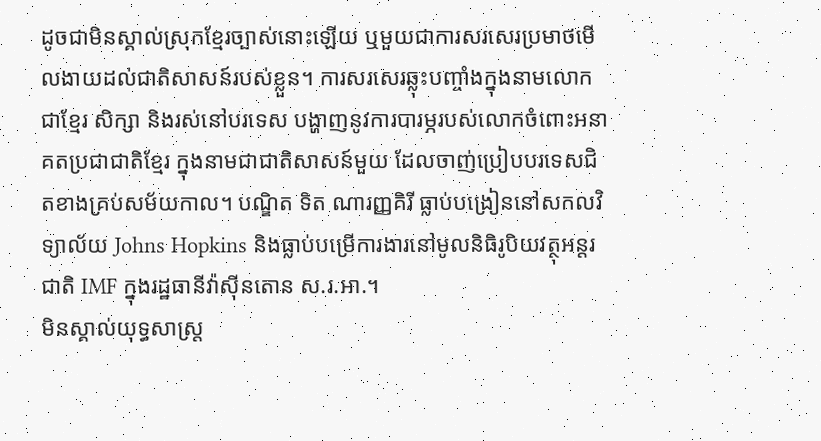ដូចជាមិនស្គាល់ស្រុកខ្មែរច្បាស់នោះឡើយ ឬមួយជាការសរសេរប្រមាថមើលងាយដល់ជាតិសាសន៍របស់ខ្លួន។ ការសរសេរឆ្លុះបញ្ចាំងក្នុងនាមលោកជាខ្មែរ សិក្សា និងរស់នៅបរទេស បង្ហាញនូវការបារម្ភរបស់លោកចំពោះអនាគតប្រជាជាតិខ្មែរ ក្នុងនាមជាជាតិសាសន៍មួយ ដែលចាញ់ប្រៀបបរទេសជិតខាងគ្រប់សម័យកាល។ បណ្ឌិត ទិត ណារញ្ញគិរី ធ្លាប់បង្រៀននៅសកលវិទ្យាល័យ Johns Hopkins និងធ្លាប់បម្រើការងារនៅមូលនិធិរូបិយវត្ថុអន្តរជាតិ IMF ក្នុងរដ្ឋធានីវ៉ាស៊ីនតោន ស.រ.អា.។
មិនស្គាល់យុទ្ធសាស្ត្រ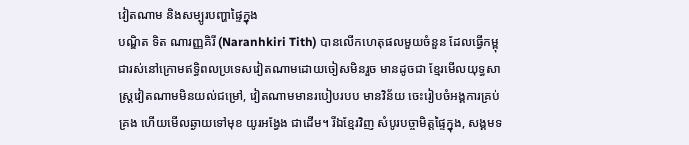វៀតណាម និងសម្បូរបញ្ហាផ្ទៃក្នុង
បណ្ឌិត ទិត ណារញ្ញគិរី (Naranhkiri Tith) បានលើកហេតុផលមួយចំនួន ដែលធ្វើកម្ពុជារស់នៅក្រោមឥទ្ធិពលប្រទេសវៀតណាមដោយចៀសមិនរួច មានដូចជា ខ្មែរមើលយុទ្ធសាស្ត្រវៀតណាមមិនយល់ជម្រៅ, វៀតណាមមានរបៀបរបប មានវិន័យ ចេះរៀបចំអង្គការគ្រប់គ្រង ហើយមើលឆ្ងាយទៅមុខ យូរអង្វែង ជាដើម។ រីឯខ្មែរវិញ សំបូរបច្ចាមិត្តផ្ទៃក្នុង, សង្គមទ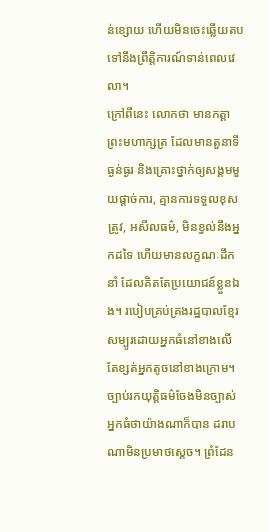ន់ខ្សោយ ហើយមិនចេះឆ្លើយតបទៅនឹងព្រឹត្តិការណ៍ទាន់ពេលវេលា។
ក្រៅពីនេះ លោកថា មានកត្តាព្រះមហាក្សត្រ ដែលមានតួនាទីធ្ងន់ធ្ងរ និងគ្រោះថ្នាក់ឲ្យសង្គមមួយផ្ដាច់ការ, គ្មានការទទួលខុសត្រូវ, អសីលធម៌, មិនខ្វល់នឹងអ្នកដទៃ ហើយមានលក្ខណៈដឹកនាំ ដែលគិតតែប្រយោជន៍ខ្លួនឯង។ របៀបគ្រប់គ្រងរដ្ឋបាលខ្មែរ សម្បូរដោយអ្នកធំនៅខាងលើ តែខ្សត់អ្នកតូចនៅខាងក្រោម។ ច្បាប់រកយុត្តិធម៌ចែងមិនច្បាស់ អ្នកធំថាយ៉ាងណាក៏បាន ដរាបណាមិនប្រមាថស្ដេច។ ព្រំដែន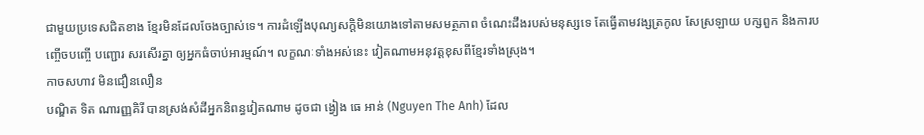ជាមួយប្រទេសជិតខាង ខ្មែរមិនដែលចែងច្បាស់ទេ។ ការដំឡើងបុណ្យសក្ដិមិនយោងទៅតាមសមត្ថភាព ចំណេះដឹងរបស់មនុស្សទេ តែធ្វើតាមវង្សត្រកូល សែស្រឡាយ បក្សពួក និងការបញ្ចើចបញ្ចើ បញ្ជោរ សរសើរគ្នា ឲ្យអ្នកធំចាប់អារម្មណ៍។ លក្ខណៈទាំងអស់នេះ វៀតណាមអនុវត្តខុសពីខ្មែរទាំងស្រុង។
កាចសហាវ មិនជឿនលឿន
បណ្ឌិត ទិត ណារញ្ញគិរី បានស្រង់សំដីអ្នកនិពន្ធវៀតណាម ដូចជា ង្វៀង ធេ អាន់ (Nguyen The Anh) ដែល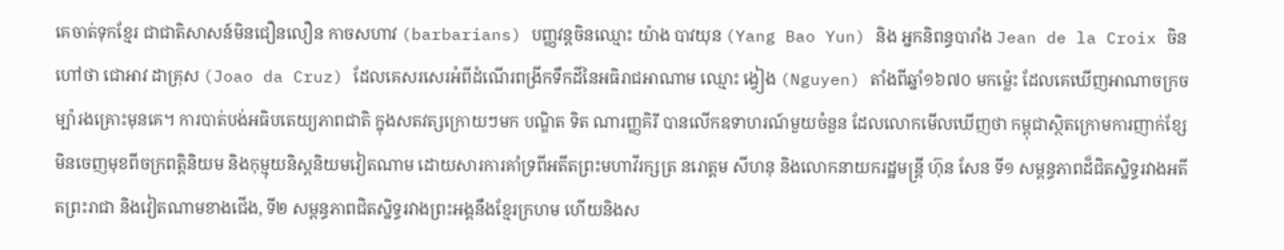គេចាត់ទុកខ្មែរ ជាជាតិសាសន៍មិនជឿនលឿន កាចសហាវ (barbarians) បញ្ញវន្តចិនឈ្មោះ យ៉ាង បាវយុន (Yang Bao Yun) និង អ្នកនិពន្ធបារាំង Jean de la Croix ចិនហៅថា ជោអាវ ដាគ្រុស (Joao da Cruz) ដែលគេសរសេរអំពីដំណើរពង្រីកទឹកដីនៃអធិរាជអាណាម ឈ្មោះ ង្វៀង (Nguyen) តាំងពីឆ្នាំ១៦៧០ មកម្ល៉េះ ដែលគេឃើញអាណាចក្រចម្ប៉ារងគ្រោះមុនគេ។ ការបាត់បង់អធិបតេយ្យភាពជាតិ ក្នុងសតវត្សក្រោយៗមក បណ្ឌិត ទិត ណារញ្ញគិរី បានលើកឧទាហរណ៍មួយចំនួន ដែលលោកមើលឃើញថា កម្ពុជាស្ថិតក្រោមការញាក់ខ្សែមិនចេញមុខពីចក្រពត្តិនិយម និងកុម្មុយនិស្តនិយមវៀតណាម ដោយសារការគាំទ្រពីអតីតព្រះមហាវីរក្សត្រ នរោត្តម សីហនុ និងលោកនាយករដ្ឋមន្ត្រី ហ៊ុន សែន ទី១ សម្ពន្ធភាពដ៏ជិតស្និទ្ធរវាងអតីតព្រះរាជា និងវៀតណាមខាងជើង, ទី២ សម្ពន្ធភាពជិតស្និទ្ធរវាងព្រះអង្គនឹងខ្មែរក្រហម ហើយនិងស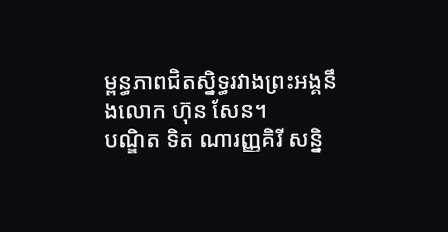ម្ពន្ធភាពជិតស្និទ្ធរវាងព្រះអង្គនឹងលោក ហ៊ុន សែន។
បណ្ឌិត ទិត ណារញ្ញគិរី សន្និ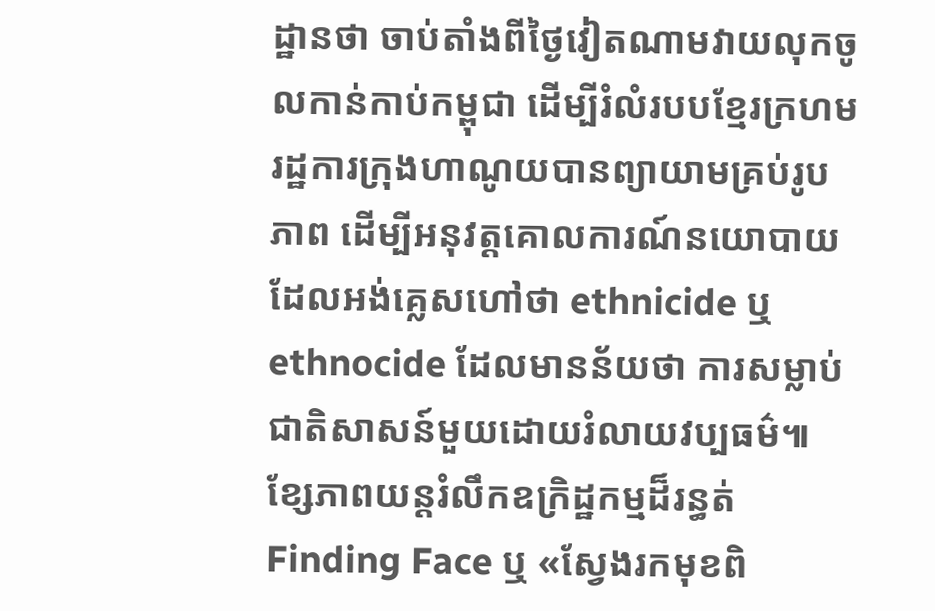ដ្ឋានថា ចាប់តាំងពីថ្ងៃវៀតណាមវាយលុកចូលកាន់កាប់កម្ពុជា ដើម្បីរំលំរបបខ្មែរក្រហម រដ្ឋការក្រុងហាណូយបានព្យាយាមគ្រប់រូបភាព ដើម្បីអនុវត្តគោលការណ៍នយោបាយ ដែលអង់គ្លេសហៅថា ethnicide ឬ ethnocide ដែលមានន័យថា ការសម្លាប់ជាតិសាសន៍មួយដោយរំលាយវប្បធម៌៕
ខ្សែភាពយន្តរំលឹកឧក្រិដ្ឋកម្មដ៏រន្ធត់
Finding Face ឬ «ស្វែងរកមុខពិ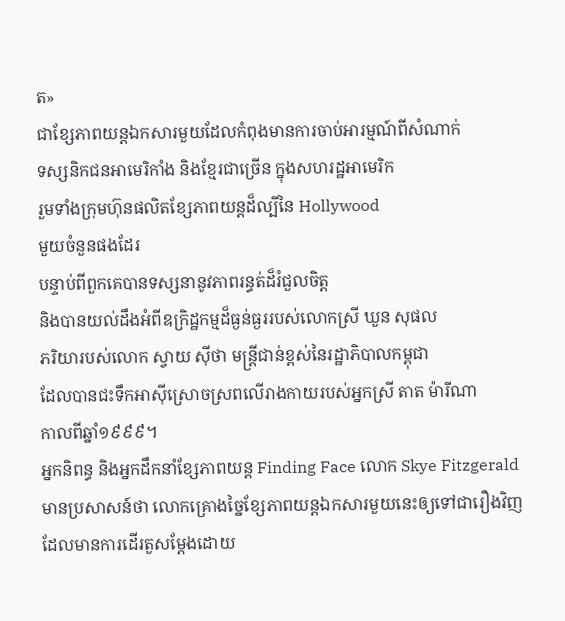ត»
ជាខ្សែភាពយន្តឯកសារមួយដែលកំពុងមានការចាប់អារម្មណ៍ពីសំណាក់
ទស្សនិកជនអាមេរិកាំង និងខ្មែរជាច្រើន ក្នុងសហរដ្ឋអាមេរិក
រួមទាំងក្រុមហ៊ុនផលិតខ្សែភាពយន្តដ៏ល្បីនៃ Hollywood
មួយចំនួនផងដែរ
បន្ទាប់ពីពួកគេបានទស្សនានូវភាពរន្ធត់ដ៏រំជួលចិត្ត
និងបានយល់ដឹងអំពីឧក្រិដ្ឋកម្មដ៏ធ្ងន់ធ្ងររបស់លោកស្រី ឃួន សុផល
ភរិយារបស់លោក ស្វាយ ស៊ីថា មន្ត្រីជាន់ខ្ពស់នៃរដ្ឋាភិបាលកម្ពុជា
ដែលបានជះទឹកអាស៊ីស្រោចស្រពលើរាងកាយរបស់អ្នកស្រី តាត ម៉ារីណា
កាលពីឆ្នាំ១៩៩៩។
អ្នកនិពន្ធ និងអ្នកដឹកនាំខ្សែភាពយន្ត Finding Face លោក Skye Fitzgerald មានប្រសាសន៍ថា លោកគ្រោងច្នៃខ្សែភាពយន្តឯកសារមួយនេះឲ្យទៅជារឿងវិញ ដែលមានការដើរតួសម្ដែងដោយ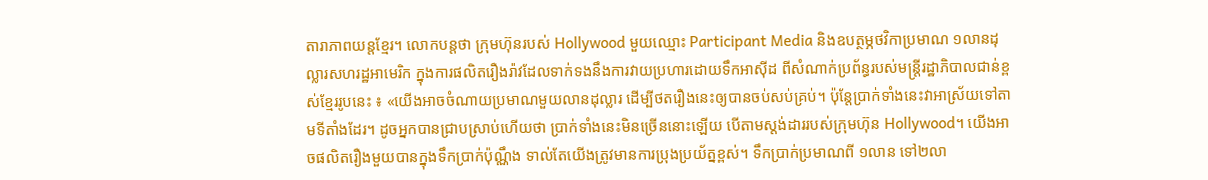តារាភាពយន្តខ្មែរ។ លោកបន្តថា ក្រុមហ៊ុនរបស់ Hollywood មួយឈ្មោះ Participant Media និងឧបត្ថម្ភថវិកាប្រមាណ ១លានដុល្លារសហរដ្ឋអាមេរិក ក្នុងការផលិតរឿងរ៉ាវដែលទាក់ទងនឹងការវាយប្រហារដោយទឹកអាស៊ីដ ពីសំណាក់ប្រព័ន្ធរបស់មន្ត្រីរដ្ឋាភិបាលជាន់ខ្ពស់ខ្មែររូបនេះ ៖ «យើងអាចចំណាយប្រមាណមួយលានដុល្លារ ដើម្បីថតរឿងនេះឲ្យបានចប់សប់គ្រប់។ ប៉ុន្តែប្រាក់ទាំងនេះវាអាស្រ័យទៅតាមទីតាំងដែរ។ ដូចអ្នកបានជ្រាបស្រាប់ហើយថា ប្រាក់ទាំងនេះមិនច្រើននោះឡើយ បើតាមស្តង់ដាររបស់ក្រុមហ៊ុន Hollywood។ យើងអាចផលិតរឿងមួយបានក្នុងទឹកប្រាក់ប៉ុណ្ណឹង ទាល់តែយើងត្រូវមានការប្រុងប្រយ័ត្នខ្ពស់។ ទឹកប្រាក់ប្រមាណពី ១លាន ទៅ២លា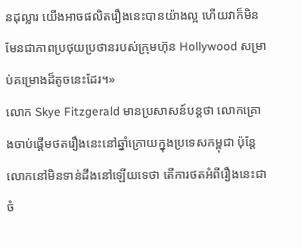នដុល្លារ យើងអាចផលិតរឿងនេះបានយ៉ាងល្អ ហើយវាក៏មិនមែនជាភាពប្រថុយប្រថានរបស់ក្រុមហ៊ុន Hollywood សម្រាប់គម្រោងដ៏តូចនេះដែរ។»
លោក Skye Fitzgerald មានប្រសាសន៍បន្តថា លោកគ្រោងចាប់ផ្ដើមថតរឿងនេះនៅឆ្នាំក្រោយក្នុងប្រទេសកម្ពុជា ប៉ុន្តែលោកនៅមិនទាន់ដឹងនៅឡើយទេថា តើការថតអំពីរឿងនេះជាចំ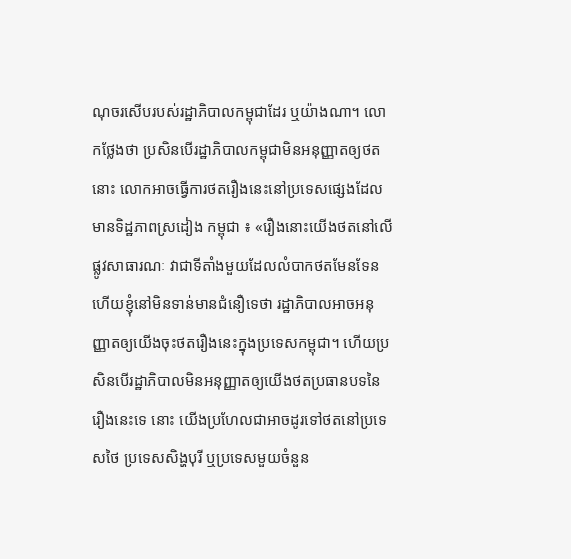ណុចរសើបរបស់រដ្ឋាភិបាលកម្ពុជាដែរ ឬយ៉ាងណា។ លោកថ្លែងថា ប្រសិនបើរដ្ឋាភិបាលកម្ពុជាមិនអនុញ្ញាតឲ្យថតនោះ លោកអាចធ្វើការថតរឿងនេះនៅប្រទេសផ្សេងដែលមានទិដ្ឋភាពស្រដៀង កម្ពុជា ៖ «រឿងនោះយើងថតនៅលើផ្លូវសាធារណៈ វាជាទីតាំងមួយដែលលំបាកថតមែនទែន ហើយខ្ញុំនៅមិនទាន់មានជំនឿទេថា រដ្ឋាភិបាលអាចអនុញ្ញាតឲ្យយើងចុះថតរឿងនេះក្នុងប្រទេសកម្ពុជា។ ហើយប្រសិនបើរដ្ឋាភិបាលមិនអនុញ្ញាតឲ្យយើងថតប្រធានបទនៃរឿងនេះទេ នោះ យើងប្រហែលជាអាចដូរទៅថតនៅប្រទេសថៃ ប្រទេសសិង្ហបុរី ឬប្រទេសមួយចំនួន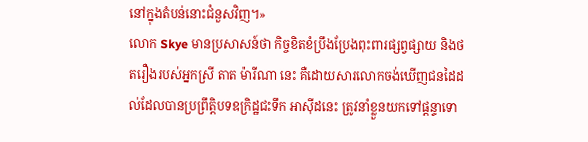នៅក្នុងតំបន់នោះជំនួសវិញ។»
លោក Skye មានប្រសាសន៍ថា កិច្ចខិតខំប្រឹងប្រែងពុះពារផ្សព្វផ្សាយ និងថតរឿងរបស់អ្នកស្រី តាត ម៉ារីណា នេះ គឺដោយសារលោកចង់ឃើញជនដៃដល់ដែលបានប្រព្រឹត្តិបទឧក្រិដ្ឋជះទឹក អាស៊ីដនេះ ត្រូវនាំខ្លួនយកទៅផ្ដន្ទាទោ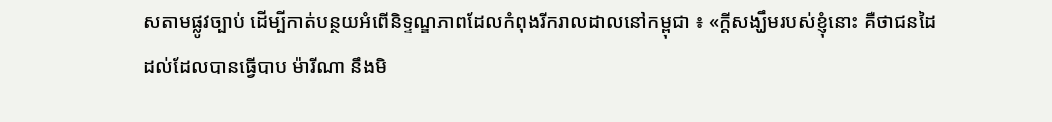សតាមផ្លូវច្បាប់ ដើម្បីកាត់បន្ថយអំពើនិទ្ទណ្ឌភាពដែលកំពុងរីករាលដាលនៅកម្ពុជា ៖ «ក្ដីសង្ឃឹមរបស់ខ្ញុំនោះ គឺថាជនដៃដល់ដែលបានធ្វើបាប ម៉ារីណា នឹងមិ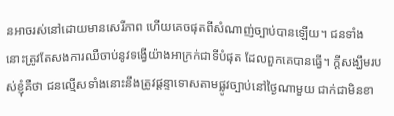នអាចរស់នៅដោយមានសេរីភាព ហើយគេចផុតពីសំណាញ់ច្បាប់បានឡើយ។ ជនទាំងនោះត្រូវតែសងការឈឺចាប់នូវទង្វើយ៉ាងអាក្រក់ជាទីបំផុត ដែលពួកគេបានធ្វើ។ ក្ដីសង្ឃឹមរបស់ខ្ញុំគឺថា ជនល្មើសទាំងនោះនឹងត្រូវផ្ដន្ទាទោសតាមផ្លូវច្បាប់នៅថ្ងៃណាមួយ ជាក់ជាមិនខា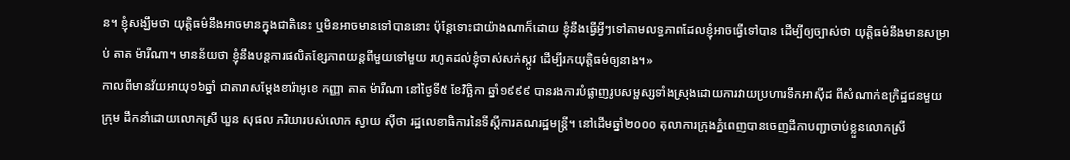ន។ ខ្ញុំសង្ឃឹមថា យុត្តិធម៌នឹងអាចមានក្នុងជាតិនេះ ឬមិនអាចមានទៅបាននោះ ប៉ុន្តែទោះជាយ៉ាងណាក៏ដោយ ខ្ញុំនឹងធ្វើអ្វីៗទៅតាមលទ្ធភាពដែលខ្ញុំអាចធ្វើទៅបាន ដើម្បីឲ្យច្បាស់ថា យុត្តិធម៌នឹងមានសម្រាប់ តាត ម៉ារីណា។ មានន័យថា ខ្ញុំនឹងបន្តការផលិតខ្សែភាពយន្តពីមួយទៅមួយ រហូតដល់ខ្ញុំចាស់សក់ស្កូវ ដើម្បីរកយុត្តិធម៌ឲ្យនាង។»
កាលពីមានវ័យអាយុ១៦ឆ្នាំ ជាតារាសម្ដែងខារ៉ាអូខេ កញ្ញា តាត ម៉ារីណា នៅថ្ងៃទី៥ ខែវិច្ឆិកា ឆ្នាំ១៩៩៩ បានរងការបំផ្លាញរូបសម្ផស្សទាំងស្រុងដោយការវាយប្រហារទឹកអាស៊ីដ ពីសំណាក់ឧក្រិដ្ឋជនមួយក្រុម ដឹកនាំដោយលោកស្រី ឃួន សុផល ភរិយារបស់លោក ស្វាយ ស៊ីថា រដ្ឋលេខាធិការនៃទីស្ដីការគណរដ្ឋមន្ត្រី។ នៅដើមឆ្នាំ២០០០ តុលាការក្រុងភ្នំពេញបានចេញដីកាបញ្ជាចាប់ខ្លួនលោកស្រី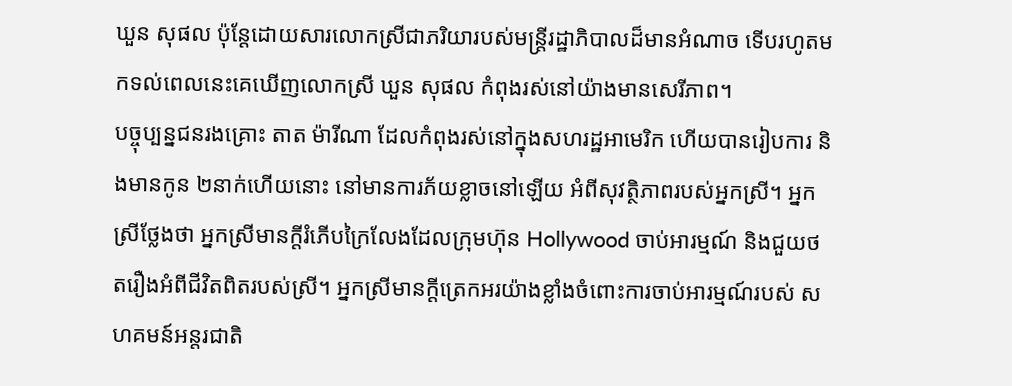ឃួន សុផល ប៉ុន្តែដោយសារលោកស្រីជាភរិយារបស់មន្ត្រីរដ្ឋាភិបាលដ៏មានអំណាច ទើបរហូតមកទល់ពេលនេះគេឃើញលោកស្រី ឃួន សុផល កំពុងរស់នៅយ៉ាងមានសេរីភាព។
បច្ចុប្បន្នជនរងគ្រោះ តាត ម៉ារីណា ដែលកំពុងរស់នៅក្នុងសហរដ្ឋអាមេរិក ហើយបានរៀបការ និងមានកូន ២នាក់ហើយនោះ នៅមានការភ័យខ្លាចនៅឡើយ អំពីសុវត្ថិភាពរបស់អ្នកស្រី។ អ្នកស្រីថ្លែងថា អ្នកស្រីមានក្តីរំភើបក្រៃលែងដែលក្រុមហ៊ុន Hollywood ចាប់អារម្មណ៍ និងជួយថតរឿងអំពីជីវិតពិតរបស់ស្រី។ អ្នកស្រីមានក្តីត្រេកអរយ៉ាងខ្លាំងចំពោះការចាប់អារម្មណ៍របស់ សហគមន៍អន្តរជាតិ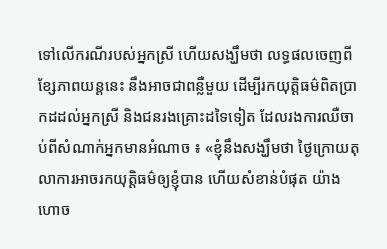ទៅលើករណីរបស់អ្នកស្រី ហើយសង្ឃឹមថា លទ្ធផលចេញពីខ្សែភាពយន្តនេះ នឹងអាចជាពន្លឺមួយ ដើម្បីរកយុត្តិធម៌ពិតប្រាកដដល់អ្នកស្រី និងជនរងគ្រោះដទៃទៀត ដែលរងការឈឺចាប់ពីសំណាក់អ្នកមានអំណាច ៖ «ខ្ញុំនឹងសង្ឃឹមថា ថ្ងៃក្រោយតុលាការអាចរកយុត្តិធម៌ឲ្យខ្ញុំបាន ហើយសំខាន់បំផុត យ៉ាងហោច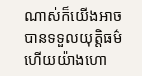ណាស់ក៏យើងអាចបានទទួលយុត្តិធម៌ ហើយយ៉ាងហោ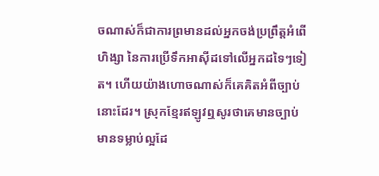ចណាស់ក៏ជាការព្រមានដល់អ្នកចង់ប្រព្រឹត្តអំពើហិង្សា នៃការប្រើទឹកអាស៊ីដទៅលើអ្នកដទៃៗទៀត។ ហើយយ៉ាងហោចណាស់ក៏គេគិតអំពីច្បាប់នោះដែរ។ ស្រុកខ្មែរឥឡូវឮសូរថាគេមានច្បាប់ មានទម្លាប់ល្អដែ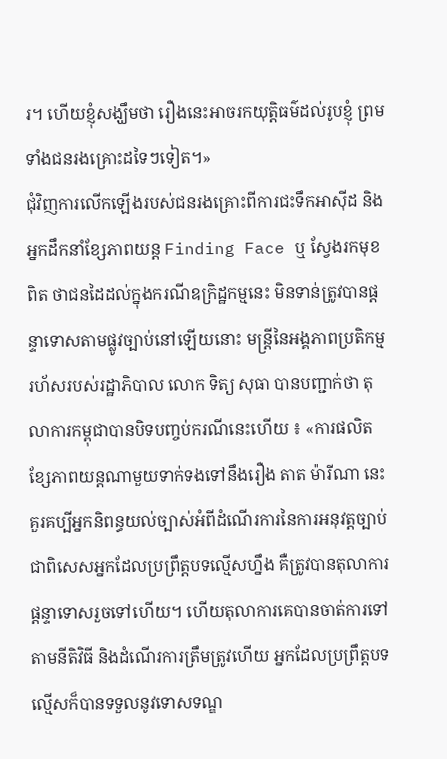រ។ ហើយខ្ញុំសង្ឃឹមថា រឿងនេះអាចរកយុត្តិធម៌ដល់រូបខ្ញុំ ព្រមទាំងជនរងគ្រោះដទៃៗទៀត។»
ជុំវិញការលើកឡើងរបស់ជនរងគ្រោះពីការជះទឹកអាស៊ីដ និងអ្នកដឹកនាំខ្សែភាពយន្ត Finding Face ឬ ស្វែងរកមុខពិត ថាជនដៃដល់ក្នុងករណីឧក្រិដ្ឋកម្មនេះ មិនទាន់ត្រូវបានផ្ដន្ទាទោសតាមផ្លូវច្បាប់នៅឡើយនោះ មន្ត្រីនៃអង្គភាពប្រតិកម្មរហ័សរបស់រដ្ឋាភិបាល លោក ទិត្យ សុធា បានបញ្ជាក់ថា តុលាការកម្ពុជាបានបិទបញ្ចប់ករណីនេះហើយ ៖ «ការផលិតខ្សែភាពយន្តណាមួយទាក់ទងទៅនឹងរឿង តាត ម៉ារីណា នេះ គួរគប្បីអ្នកនិពន្ធយល់ច្បាស់អំពីដំណើរការនៃការអនុវត្តច្បាប់ ជាពិសេសអ្នកដែលប្រព្រឹត្តបទល្មើសហ្នឹង គឺត្រូវបានតុលាការផ្ដន្ទាទោសរួចទៅហើយ។ ហើយតុលាការគេបានចាត់ការទៅតាមនីតិវិធី និងដំណើរការត្រឹមត្រូវហើយ អ្នកដែលប្រព្រឹត្តបទល្មើសក៏បានទទួលនូវទោសទណ្ឌ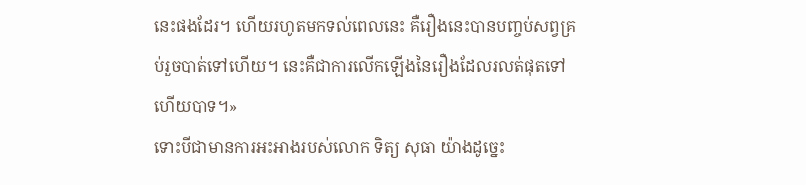នេះផងដែរ។ ហើយរហូតមកទល់ពេលនេះ គឺរឿងនេះបានបញ្ចប់សព្វគ្រប់រួចបាត់ទៅហើយ។ នេះគឺជាការលើកឡើងនៃរឿងដែលរលត់ផុតទៅហើយបាទ។»
ទោះបីជាមានការអះអាងរបស់លោក ទិត្យ សុធា យ៉ាងដូច្នេះ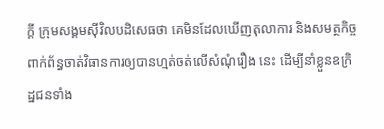ក្ដី ក្រុមសង្គមស៊ីវិលបដិសេធថា គេមិនដែលឃើញតុលាការ និងសមត្ថកិច្ចពាក់ព័ន្ធចាត់វិធានការឲ្យបានហ្មត់ចត់លើសំណុំរឿង នេះ ដើម្បីនាំខ្លួនឧក្រិដ្ឋជនទាំង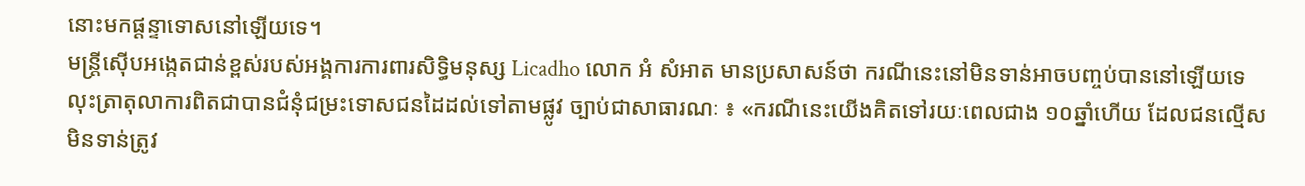នោះមកផ្ដន្ទាទោសនៅឡើយទេ។
មន្ត្រីស៊ើបអង្កេតជាន់ខ្ពស់របស់អង្គការការពារសិទ្ធិមនុស្ស Licadho លោក អំ សំអាត មានប្រសាសន៍ថា ករណីនេះនៅមិនទាន់អាចបញ្ចប់បាននៅឡើយទេ លុះត្រាតុលាការពិតជាបានជំនុំជម្រះទោសជនដៃដល់ទៅតាមផ្លូវ ច្បាប់ជាសាធារណៈ ៖ «ករណីនេះយើងគិតទៅរយៈពេលជាង ១០ឆ្នាំហើយ ដែលជនល្មើសមិនទាន់ត្រូវ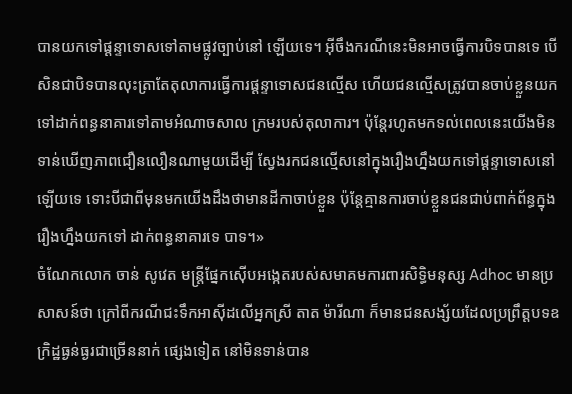បានយកទៅផ្ដន្ទាទោសទៅតាមផ្លូវច្បាប់នៅ ឡើយទេ។ អ៊ីចឹងករណីនេះមិនអាចធ្វើការបិទបានទេ បើសិនជាបិទបានលុះត្រាតែតុលាការធ្វើការផ្ដន្ទាទោសជនល្មើស ហើយជនល្មើសត្រូវបានចាប់ខ្លួនយកទៅដាក់ពន្ធនាគារទៅតាមអំណាចសាល ក្រមរបស់តុលាការ។ ប៉ុន្តែរហូតមកទល់ពេលនេះយើងមិនទាន់ឃើញភាពជឿនលឿនណាមួយដើម្បី ស្វែងរកជនល្មើសនៅក្នុងរឿងហ្នឹងយកទៅផ្ដន្ទាទោសនៅឡើយទេ ទោះបីជាពីមុនមកយើងដឹងថាមានដីកាចាប់ខ្លួន ប៉ុន្តែគ្មានការចាប់ខ្លួនជនជាប់ពាក់ព័ន្ធក្នុងរឿងហ្នឹងយកទៅ ដាក់ពន្ធនាគារទេ បាទ។»
ចំណែកលោក ចាន់ សូវេត មន្ត្រីផ្នែកស៊ើបអង្កេតរបស់សមាគមការពារសិទ្ធិមនុស្ស Adhoc មានប្រសាសន៍ថា ក្រៅពីករណីជះទឹកអាស៊ីដលើអ្នកស្រី តាត ម៉ារីណា ក៏មានជនសង្ស័យដែលប្រព្រឹត្តបទឧក្រិដ្ឋធ្ងន់ធ្ងរជាច្រើននាក់ ផ្សេងទៀត នៅមិនទាន់បាន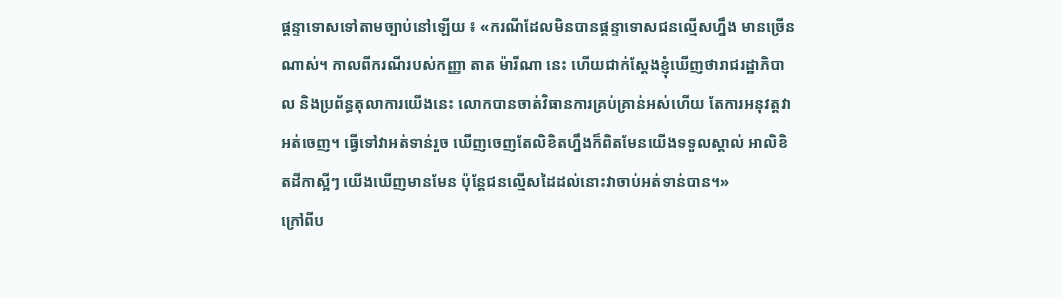ផ្ដន្ទាទោសទៅតាមច្បាប់នៅឡើយ ៖ «ករណីដែលមិនបានផ្ដន្ទាទោសជនល្មើសហ្នឹង មានច្រើនណាស់។ កាលពីករណីរបស់កញ្ញា តាត ម៉ារីណា នេះ ហើយជាក់ស្ដែងខ្ញុំឃើញថារាជរដ្ឋាភិបាល និងប្រព័ន្ធតុលាការយើងនេះ លោកបានចាត់វិធានការគ្រប់គ្រាន់អស់ហើយ តែការអនុវត្តវាអត់ចេញ។ ធ្វើទៅវាអត់ទាន់រួច ឃើញចេញតែលិខិតហ្នឹងក៏ពិតមែនយើងទទួលស្គាល់ អាលិខិតដីកាស្អីៗ យើងឃើញមានមែន ប៉ុន្តែជនល្មើសដៃដល់នោះវាចាប់អត់ទាន់បាន។»
ក្រៅពីប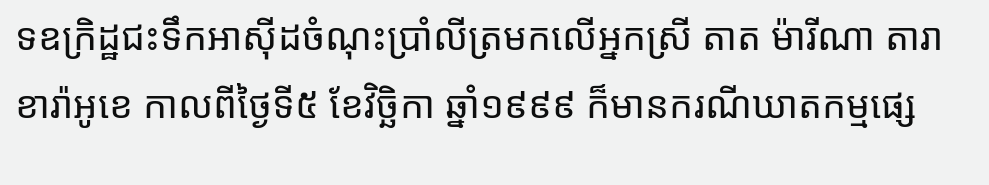ទឧក្រិដ្ឋជះទឹកអាស៊ីដចំណុះប្រាំលីត្រមកលើអ្នកស្រី តាត ម៉ារីណា តារាខារ៉ាអូខេ កាលពីថ្ងៃទី៥ ខែវិច្ឆិកា ឆ្នាំ១៩៩៩ ក៏មានករណីឃាតកម្មផ្សេ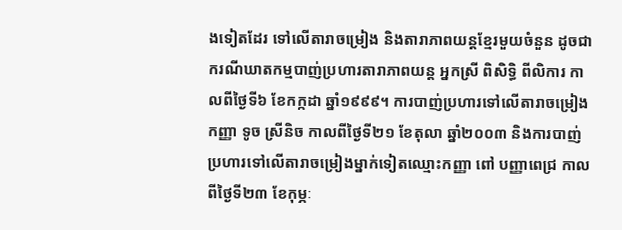ងទៀតដែរ ទៅលើតារាចម្រៀង និងតារាភាពយន្តខ្មែរមួយចំនួន ដូចជាករណីឃាតកម្មបាញ់ប្រហារតារាភាពយន្ត អ្នកស្រី ពិសិទ្ធិ ពីលិការ កាលពីថ្ងៃទី៦ ខែកក្កដា ឆ្នាំ១៩៩៩។ ការបាញ់ប្រហារទៅលើតារាចម្រៀង កញ្ញា ទូច ស្រីនិច កាលពីថ្ងៃទី២១ ខែតុលា ឆ្នាំ២០០៣ និងការបាញ់ប្រហារទៅលើតារាចម្រៀងម្នាក់ទៀតឈ្មោះកញ្ញា ពៅ បញ្ញាពេជ្រ កាលពីថ្ងៃទី២៣ ខែកុម្ភៈ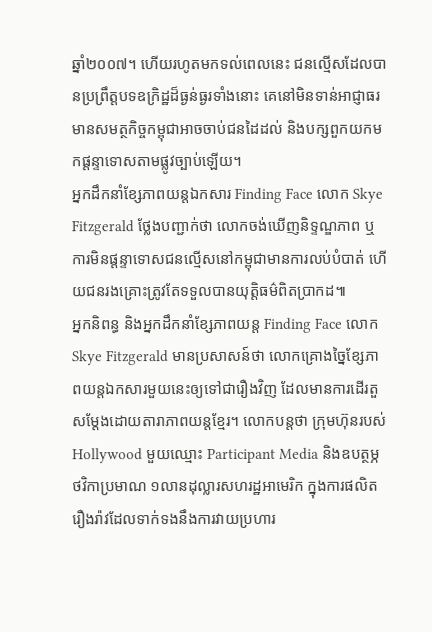ឆ្នាំ២០០៧។ ហើយរហូតមកទល់ពេលនេះ ជនល្មើសដែលបានប្រព្រឹត្តបទឧក្រិដ្ឋដ៏ធ្ងន់ធ្ងរទាំងនោះ គេនៅមិនទាន់អាជ្ញាធរមានសមត្ថកិច្ចកម្ពុជាអាចចាប់ជនដៃដល់ និងបក្សពួកយកមកផ្ដន្ទាទោសតាមផ្លូវច្បាប់ឡើយ។
អ្នកដឹកនាំខ្សែភាពយន្តឯកសារ Finding Face លោក Skye Fitzgerald ថ្លែងបញ្ជាក់ថា លោកចង់ឃើញនិទ្ទណ្ឌភាព ឬការមិនផ្ដន្ទាទោសជនល្មើសនៅកម្ពុជាមានការលប់បំបាត់ ហើយជនរងគ្រោះត្រូវតែទទួលបានយុត្តិធម៌ពិតប្រាកដ៕
អ្នកនិពន្ធ និងអ្នកដឹកនាំខ្សែភាពយន្ត Finding Face លោក Skye Fitzgerald មានប្រសាសន៍ថា លោកគ្រោងច្នៃខ្សែភាពយន្តឯកសារមួយនេះឲ្យទៅជារឿងវិញ ដែលមានការដើរតួសម្ដែងដោយតារាភាពយន្តខ្មែរ។ លោកបន្តថា ក្រុមហ៊ុនរបស់ Hollywood មួយឈ្មោះ Participant Media និងឧបត្ថម្ភថវិកាប្រមាណ ១លានដុល្លារសហរដ្ឋអាមេរិក ក្នុងការផលិតរឿងរ៉ាវដែលទាក់ទងនឹងការវាយប្រហារ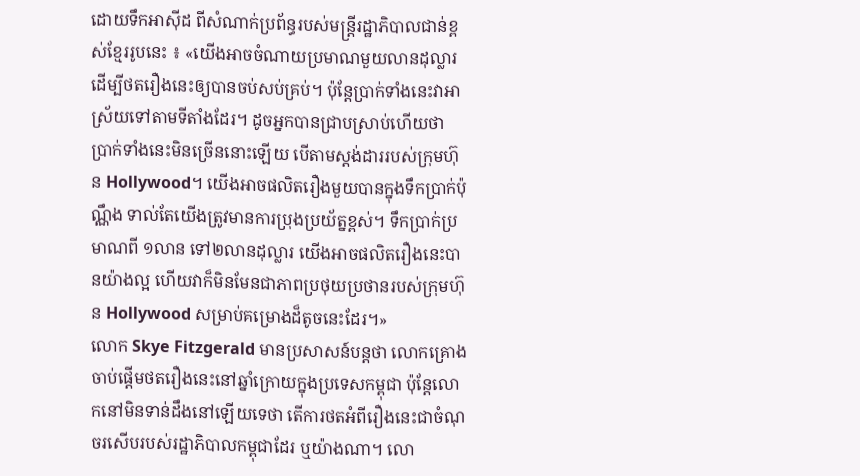ដោយទឹកអាស៊ីដ ពីសំណាក់ប្រព័ន្ធរបស់មន្ត្រីរដ្ឋាភិបាលជាន់ខ្ពស់ខ្មែររូបនេះ ៖ «យើងអាចចំណាយប្រមាណមួយលានដុល្លារ ដើម្បីថតរឿងនេះឲ្យបានចប់សប់គ្រប់។ ប៉ុន្តែប្រាក់ទាំងនេះវាអាស្រ័យទៅតាមទីតាំងដែរ។ ដូចអ្នកបានជ្រាបស្រាប់ហើយថា ប្រាក់ទាំងនេះមិនច្រើននោះឡើយ បើតាមស្តង់ដាររបស់ក្រុមហ៊ុន Hollywood។ យើងអាចផលិតរឿងមួយបានក្នុងទឹកប្រាក់ប៉ុណ្ណឹង ទាល់តែយើងត្រូវមានការប្រុងប្រយ័ត្នខ្ពស់។ ទឹកប្រាក់ប្រមាណពី ១លាន ទៅ២លានដុល្លារ យើងអាចផលិតរឿងនេះបានយ៉ាងល្អ ហើយវាក៏មិនមែនជាភាពប្រថុយប្រថានរបស់ក្រុមហ៊ុន Hollywood សម្រាប់គម្រោងដ៏តូចនេះដែរ។»
លោក Skye Fitzgerald មានប្រសាសន៍បន្តថា លោកគ្រោងចាប់ផ្ដើមថតរឿងនេះនៅឆ្នាំក្រោយក្នុងប្រទេសកម្ពុជា ប៉ុន្តែលោកនៅមិនទាន់ដឹងនៅឡើយទេថា តើការថតអំពីរឿងនេះជាចំណុចរសើបរបស់រដ្ឋាភិបាលកម្ពុជាដែរ ឬយ៉ាងណា។ លោ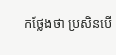កថ្លែងថា ប្រសិនបើ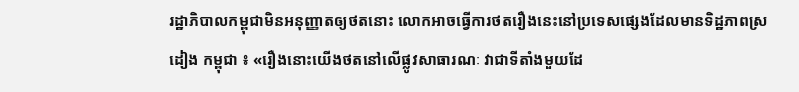រដ្ឋាភិបាលកម្ពុជាមិនអនុញ្ញាតឲ្យថតនោះ លោកអាចធ្វើការថតរឿងនេះនៅប្រទេសផ្សេងដែលមានទិដ្ឋភាពស្រដៀង កម្ពុជា ៖ «រឿងនោះយើងថតនៅលើផ្លូវសាធារណៈ វាជាទីតាំងមួយដែ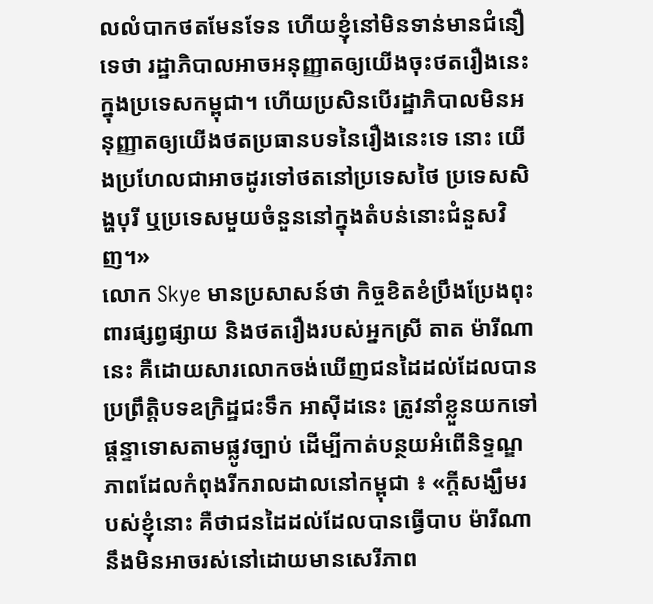លលំបាកថតមែនទែន ហើយខ្ញុំនៅមិនទាន់មានជំនឿទេថា រដ្ឋាភិបាលអាចអនុញ្ញាតឲ្យយើងចុះថតរឿងនេះក្នុងប្រទេសកម្ពុជា។ ហើយប្រសិនបើរដ្ឋាភិបាលមិនអនុញ្ញាតឲ្យយើងថតប្រធានបទនៃរឿងនេះទេ នោះ យើងប្រហែលជាអាចដូរទៅថតនៅប្រទេសថៃ ប្រទេសសិង្ហបុរី ឬប្រទេសមួយចំនួននៅក្នុងតំបន់នោះជំនួសវិញ។»
លោក Skye មានប្រសាសន៍ថា កិច្ចខិតខំប្រឹងប្រែងពុះពារផ្សព្វផ្សាយ និងថតរឿងរបស់អ្នកស្រី តាត ម៉ារីណា នេះ គឺដោយសារលោកចង់ឃើញជនដៃដល់ដែលបានប្រព្រឹត្តិបទឧក្រិដ្ឋជះទឹក អាស៊ីដនេះ ត្រូវនាំខ្លួនយកទៅផ្ដន្ទាទោសតាមផ្លូវច្បាប់ ដើម្បីកាត់បន្ថយអំពើនិទ្ទណ្ឌភាពដែលកំពុងរីករាលដាលនៅកម្ពុជា ៖ «ក្ដីសង្ឃឹមរបស់ខ្ញុំនោះ គឺថាជនដៃដល់ដែលបានធ្វើបាប ម៉ារីណា នឹងមិនអាចរស់នៅដោយមានសេរីភាព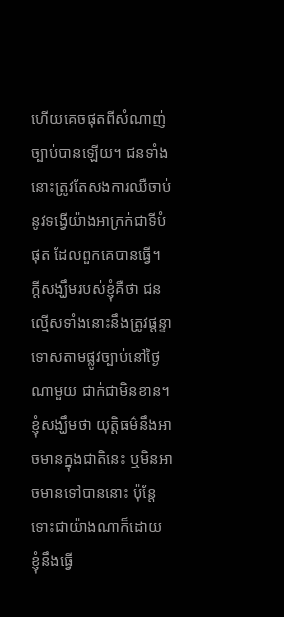ហើយគេចផុតពីសំណាញ់ច្បាប់បានឡើយ។ ជនទាំងនោះត្រូវតែសងការឈឺចាប់នូវទង្វើយ៉ាងអាក្រក់ជាទីបំផុត ដែលពួកគេបានធ្វើ។ ក្ដីសង្ឃឹមរបស់ខ្ញុំគឺថា ជនល្មើសទាំងនោះនឹងត្រូវផ្ដន្ទាទោសតាមផ្លូវច្បាប់នៅថ្ងៃណាមួយ ជាក់ជាមិនខាន។ ខ្ញុំសង្ឃឹមថា យុត្តិធម៌នឹងអាចមានក្នុងជាតិនេះ ឬមិនអាចមានទៅបាននោះ ប៉ុន្តែទោះជាយ៉ាងណាក៏ដោយ ខ្ញុំនឹងធ្វើ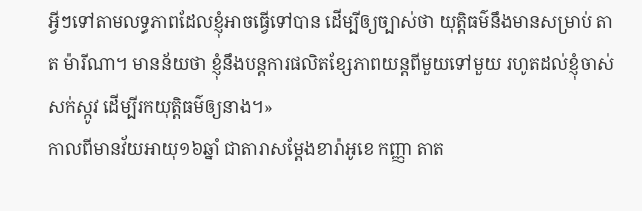អ្វីៗទៅតាមលទ្ធភាពដែលខ្ញុំអាចធ្វើទៅបាន ដើម្បីឲ្យច្បាស់ថា យុត្តិធម៌នឹងមានសម្រាប់ តាត ម៉ារីណា។ មានន័យថា ខ្ញុំនឹងបន្តការផលិតខ្សែភាពយន្តពីមួយទៅមួយ រហូតដល់ខ្ញុំចាស់សក់ស្កូវ ដើម្បីរកយុត្តិធម៌ឲ្យនាង។»
កាលពីមានវ័យអាយុ១៦ឆ្នាំ ជាតារាសម្ដែងខារ៉ាអូខេ កញ្ញា តាត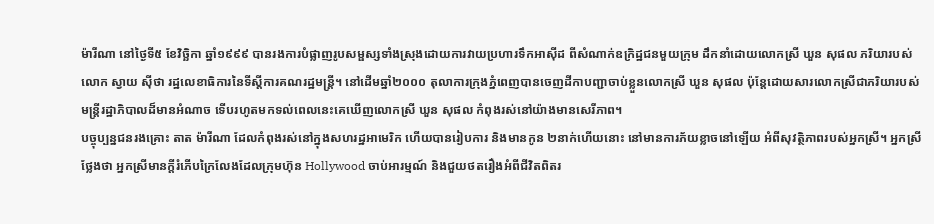ម៉ារីណា នៅថ្ងៃទី៥ ខែវិច្ឆិកា ឆ្នាំ១៩៩៩ បានរងការបំផ្លាញរូបសម្ផស្សទាំងស្រុងដោយការវាយប្រហារទឹកអាស៊ីដ ពីសំណាក់ឧក្រិដ្ឋជនមួយក្រុម ដឹកនាំដោយលោកស្រី ឃួន សុផល ភរិយារបស់លោក ស្វាយ ស៊ីថា រដ្ឋលេខាធិការនៃទីស្ដីការគណរដ្ឋមន្ត្រី។ នៅដើមឆ្នាំ២០០០ តុលាការក្រុងភ្នំពេញបានចេញដីកាបញ្ជាចាប់ខ្លួនលោកស្រី ឃួន សុផល ប៉ុន្តែដោយសារលោកស្រីជាភរិយារបស់មន្ត្រីរដ្ឋាភិបាលដ៏មានអំណាច ទើបរហូតមកទល់ពេលនេះគេឃើញលោកស្រី ឃួន សុផល កំពុងរស់នៅយ៉ាងមានសេរីភាព។
បច្ចុប្បន្នជនរងគ្រោះ តាត ម៉ារីណា ដែលកំពុងរស់នៅក្នុងសហរដ្ឋអាមេរិក ហើយបានរៀបការ និងមានកូន ២នាក់ហើយនោះ នៅមានការភ័យខ្លាចនៅឡើយ អំពីសុវត្ថិភាពរបស់អ្នកស្រី។ អ្នកស្រីថ្លែងថា អ្នកស្រីមានក្តីរំភើបក្រៃលែងដែលក្រុមហ៊ុន Hollywood ចាប់អារម្មណ៍ និងជួយថតរឿងអំពីជីវិតពិតរ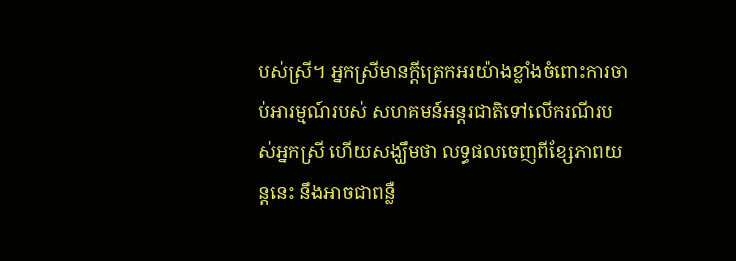បស់ស្រី។ អ្នកស្រីមានក្តីត្រេកអរយ៉ាងខ្លាំងចំពោះការចាប់អារម្មណ៍របស់ សហគមន៍អន្តរជាតិទៅលើករណីរបស់អ្នកស្រី ហើយសង្ឃឹមថា លទ្ធផលចេញពីខ្សែភាពយន្តនេះ នឹងអាចជាពន្លឺ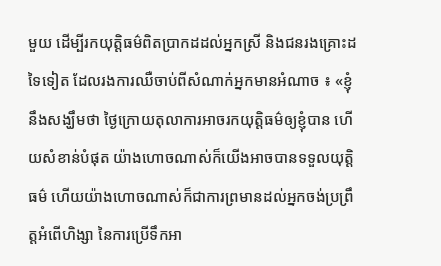មួយ ដើម្បីរកយុត្តិធម៌ពិតប្រាកដដល់អ្នកស្រី និងជនរងគ្រោះដទៃទៀត ដែលរងការឈឺចាប់ពីសំណាក់អ្នកមានអំណាច ៖ «ខ្ញុំនឹងសង្ឃឹមថា ថ្ងៃក្រោយតុលាការអាចរកយុត្តិធម៌ឲ្យខ្ញុំបាន ហើយសំខាន់បំផុត យ៉ាងហោចណាស់ក៏យើងអាចបានទទួលយុត្តិធម៌ ហើយយ៉ាងហោចណាស់ក៏ជាការព្រមានដល់អ្នកចង់ប្រព្រឹត្តអំពើហិង្សា នៃការប្រើទឹកអា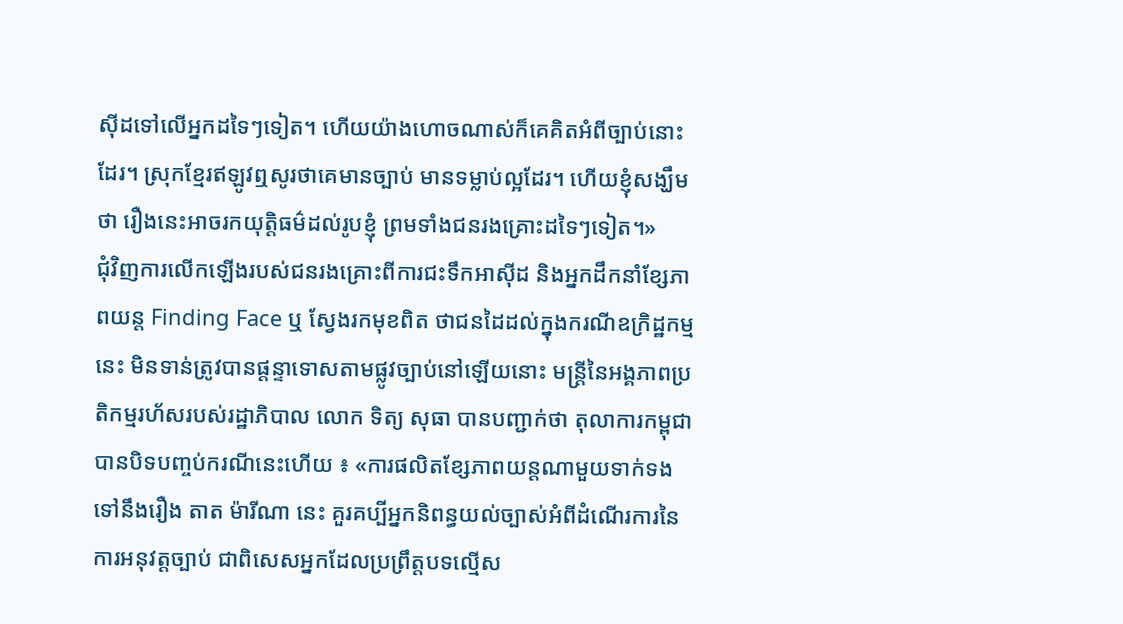ស៊ីដទៅលើអ្នកដទៃៗទៀត។ ហើយយ៉ាងហោចណាស់ក៏គេគិតអំពីច្បាប់នោះដែរ។ ស្រុកខ្មែរឥឡូវឮសូរថាគេមានច្បាប់ មានទម្លាប់ល្អដែរ។ ហើយខ្ញុំសង្ឃឹមថា រឿងនេះអាចរកយុត្តិធម៌ដល់រូបខ្ញុំ ព្រមទាំងជនរងគ្រោះដទៃៗទៀត។»
ជុំវិញការលើកឡើងរបស់ជនរងគ្រោះពីការជះទឹកអាស៊ីដ និងអ្នកដឹកនាំខ្សែភាពយន្ត Finding Face ឬ ស្វែងរកមុខពិត ថាជនដៃដល់ក្នុងករណីឧក្រិដ្ឋកម្មនេះ មិនទាន់ត្រូវបានផ្ដន្ទាទោសតាមផ្លូវច្បាប់នៅឡើយនោះ មន្ត្រីនៃអង្គភាពប្រតិកម្មរហ័សរបស់រដ្ឋាភិបាល លោក ទិត្យ សុធា បានបញ្ជាក់ថា តុលាការកម្ពុជាបានបិទបញ្ចប់ករណីនេះហើយ ៖ «ការផលិតខ្សែភាពយន្តណាមួយទាក់ទងទៅនឹងរឿង តាត ម៉ារីណា នេះ គួរគប្បីអ្នកនិពន្ធយល់ច្បាស់អំពីដំណើរការនៃការអនុវត្តច្បាប់ ជាពិសេសអ្នកដែលប្រព្រឹត្តបទល្មើស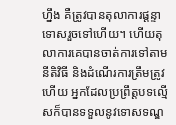ហ្នឹង គឺត្រូវបានតុលាការផ្ដន្ទាទោសរួចទៅហើយ។ ហើយតុលាការគេបានចាត់ការទៅតាមនីតិវិធី និងដំណើរការត្រឹមត្រូវហើយ អ្នកដែលប្រព្រឹត្តបទល្មើសក៏បានទទួលនូវទោសទណ្ឌ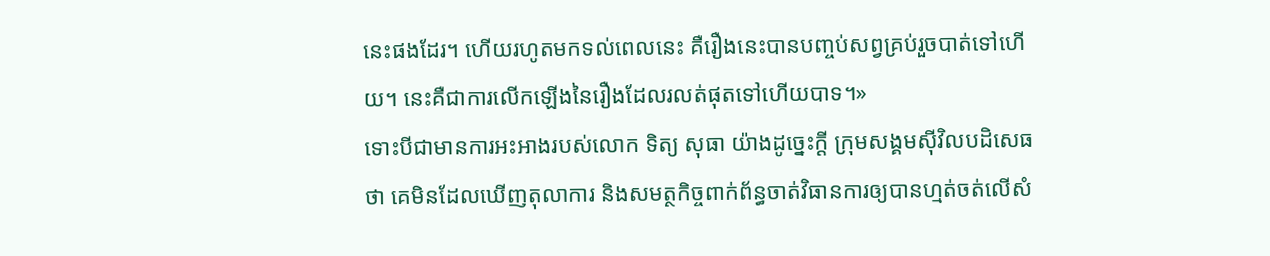នេះផងដែរ។ ហើយរហូតមកទល់ពេលនេះ គឺរឿងនេះបានបញ្ចប់សព្វគ្រប់រួចបាត់ទៅហើយ។ នេះគឺជាការលើកឡើងនៃរឿងដែលរលត់ផុតទៅហើយបាទ។»
ទោះបីជាមានការអះអាងរបស់លោក ទិត្យ សុធា យ៉ាងដូច្នេះក្ដី ក្រុមសង្គមស៊ីវិលបដិសេធថា គេមិនដែលឃើញតុលាការ និងសមត្ថកិច្ចពាក់ព័ន្ធចាត់វិធានការឲ្យបានហ្មត់ចត់លើសំ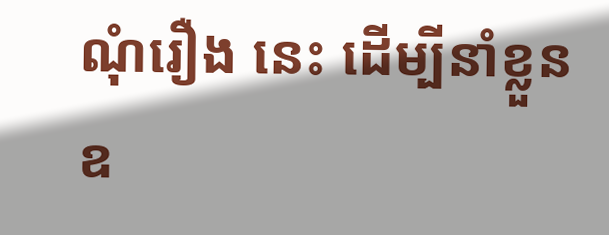ណុំរឿង នេះ ដើម្បីនាំខ្លួនឧ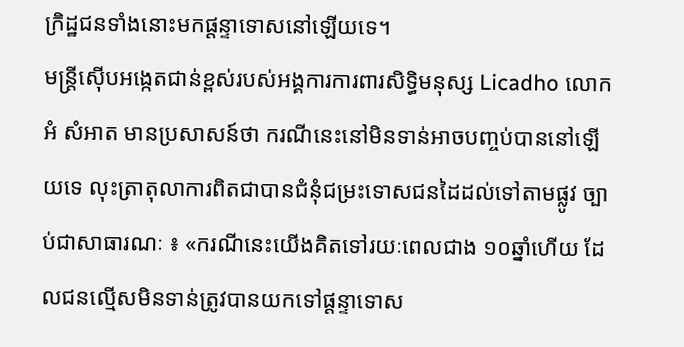ក្រិដ្ឋជនទាំងនោះមកផ្ដន្ទាទោសនៅឡើយទេ។
មន្ត្រីស៊ើបអង្កេតជាន់ខ្ពស់របស់អង្គការការពារសិទ្ធិមនុស្ស Licadho លោក អំ សំអាត មានប្រសាសន៍ថា ករណីនេះនៅមិនទាន់អាចបញ្ចប់បាននៅឡើយទេ លុះត្រាតុលាការពិតជាបានជំនុំជម្រះទោសជនដៃដល់ទៅតាមផ្លូវ ច្បាប់ជាសាធារណៈ ៖ «ករណីនេះយើងគិតទៅរយៈពេលជាង ១០ឆ្នាំហើយ ដែលជនល្មើសមិនទាន់ត្រូវបានយកទៅផ្ដន្ទាទោស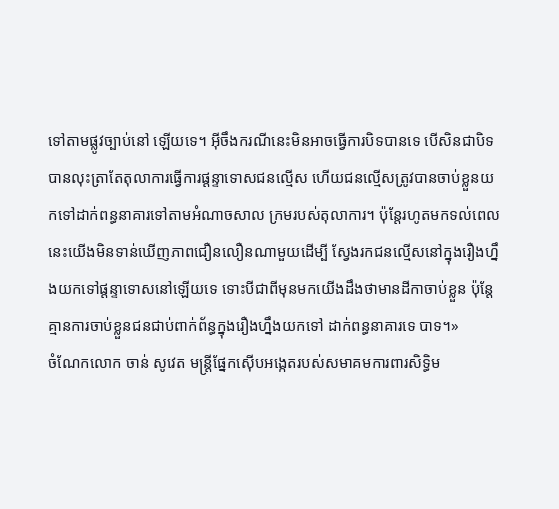ទៅតាមផ្លូវច្បាប់នៅ ឡើយទេ។ អ៊ីចឹងករណីនេះមិនអាចធ្វើការបិទបានទេ បើសិនជាបិទបានលុះត្រាតែតុលាការធ្វើការផ្ដន្ទាទោសជនល្មើស ហើយជនល្មើសត្រូវបានចាប់ខ្លួនយកទៅដាក់ពន្ធនាគារទៅតាមអំណាចសាល ក្រមរបស់តុលាការ។ ប៉ុន្តែរហូតមកទល់ពេលនេះយើងមិនទាន់ឃើញភាពជឿនលឿនណាមួយដើម្បី ស្វែងរកជនល្មើសនៅក្នុងរឿងហ្នឹងយកទៅផ្ដន្ទាទោសនៅឡើយទេ ទោះបីជាពីមុនមកយើងដឹងថាមានដីកាចាប់ខ្លួន ប៉ុន្តែគ្មានការចាប់ខ្លួនជនជាប់ពាក់ព័ន្ធក្នុងរឿងហ្នឹងយកទៅ ដាក់ពន្ធនាគារទេ បាទ។»
ចំណែកលោក ចាន់ សូវេត មន្ត្រីផ្នែកស៊ើបអង្កេតរបស់សមាគមការពារសិទ្ធិម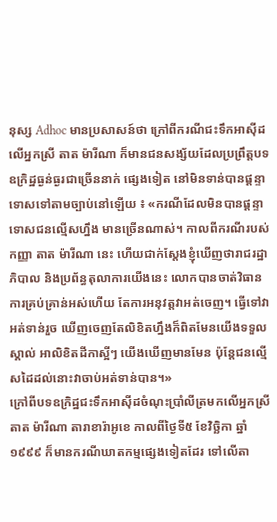នុស្ស Adhoc មានប្រសាសន៍ថា ក្រៅពីករណីជះទឹកអាស៊ីដលើអ្នកស្រី តាត ម៉ារីណា ក៏មានជនសង្ស័យដែលប្រព្រឹត្តបទឧក្រិដ្ឋធ្ងន់ធ្ងរជាច្រើននាក់ ផ្សេងទៀត នៅមិនទាន់បានផ្ដន្ទាទោសទៅតាមច្បាប់នៅឡើយ ៖ «ករណីដែលមិនបានផ្ដន្ទាទោសជនល្មើសហ្នឹង មានច្រើនណាស់។ កាលពីករណីរបស់កញ្ញា តាត ម៉ារីណា នេះ ហើយជាក់ស្ដែងខ្ញុំឃើញថារាជរដ្ឋាភិបាល និងប្រព័ន្ធតុលាការយើងនេះ លោកបានចាត់វិធានការគ្រប់គ្រាន់អស់ហើយ តែការអនុវត្តវាអត់ចេញ។ ធ្វើទៅវាអត់ទាន់រួច ឃើញចេញតែលិខិតហ្នឹងក៏ពិតមែនយើងទទួលស្គាល់ អាលិខិតដីកាស្អីៗ យើងឃើញមានមែន ប៉ុន្តែជនល្មើសដៃដល់នោះវាចាប់អត់ទាន់បាន។»
ក្រៅពីបទឧក្រិដ្ឋជះទឹកអាស៊ីដចំណុះប្រាំលីត្រមកលើអ្នកស្រី តាត ម៉ារីណា តារាខារ៉ាអូខេ កាលពីថ្ងៃទី៥ ខែវិច្ឆិកា ឆ្នាំ១៩៩៩ ក៏មានករណីឃាតកម្មផ្សេងទៀតដែរ ទៅលើតា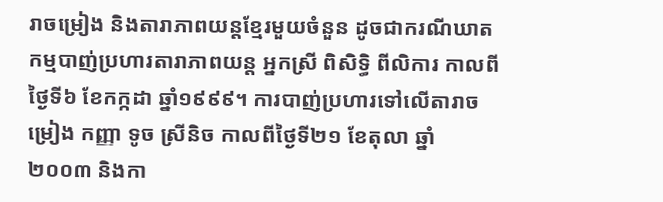រាចម្រៀង និងតារាភាពយន្តខ្មែរមួយចំនួន ដូចជាករណីឃាតកម្មបាញ់ប្រហារតារាភាពយន្ត អ្នកស្រី ពិសិទ្ធិ ពីលិការ កាលពីថ្ងៃទី៦ ខែកក្កដា ឆ្នាំ១៩៩៩។ ការបាញ់ប្រហារទៅលើតារាចម្រៀង កញ្ញា ទូច ស្រីនិច កាលពីថ្ងៃទី២១ ខែតុលា ឆ្នាំ២០០៣ និងកា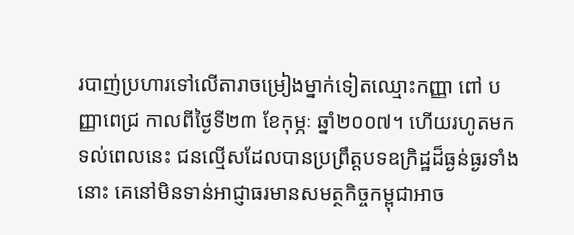របាញ់ប្រហារទៅលើតារាចម្រៀងម្នាក់ទៀតឈ្មោះកញ្ញា ពៅ បញ្ញាពេជ្រ កាលពីថ្ងៃទី២៣ ខែកុម្ភៈ ឆ្នាំ២០០៧។ ហើយរហូតមកទល់ពេលនេះ ជនល្មើសដែលបានប្រព្រឹត្តបទឧក្រិដ្ឋដ៏ធ្ងន់ធ្ងរទាំងនោះ គេនៅមិនទាន់អាជ្ញាធរមានសមត្ថកិច្ចកម្ពុជាអាច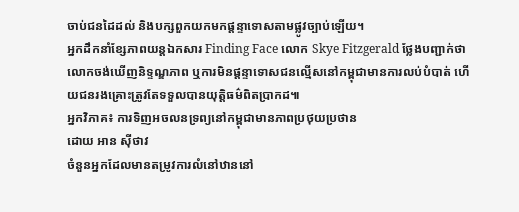ចាប់ជនដៃដល់ និងបក្សពួកយកមកផ្ដន្ទាទោសតាមផ្លូវច្បាប់ឡើយ។
អ្នកដឹកនាំខ្សែភាពយន្តឯកសារ Finding Face លោក Skye Fitzgerald ថ្លែងបញ្ជាក់ថា លោកចង់ឃើញនិទ្ទណ្ឌភាព ឬការមិនផ្ដន្ទាទោសជនល្មើសនៅកម្ពុជាមានការលប់បំបាត់ ហើយជនរងគ្រោះត្រូវតែទទួលបានយុត្តិធម៌ពិតប្រាកដ៕
អ្នកវិភាគ៖ ការទិញអចលនទ្រព្យនៅកម្ពុជាមានភាពប្រថុយប្រថាន
ដោយ អាន ស៊ីថាវ
ចំនួនអ្នកដែលមានតម្រូវការលំនៅឋាននៅ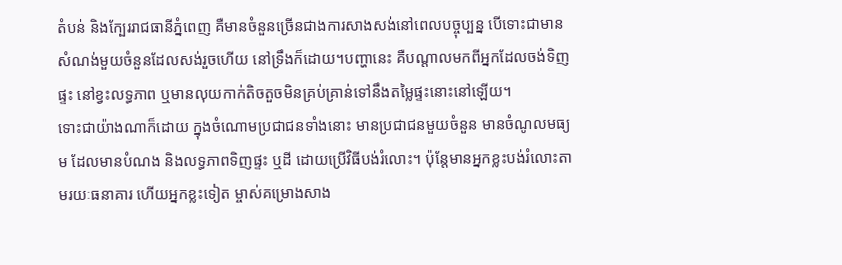តំបន់ និងក្បែររាជធានីភ្នំពេញ គឺមានចំនួនច្រើនជាងការសាងសង់នៅពេលបច្ចុប្បន្ន បើទោះជាមានសំណង់មួយចំនួនដែលសង់រួចហើយ នៅទ្រឹងក៏ដោយ។បញ្ហានេះ គឺបណ្ដាលមកពីអ្នកដែលចង់ទិញផ្ទះ នៅខ្វះលទ្ធភាព ឬមានលុយកាក់តិចតួចមិនគ្រប់គ្រាន់ទៅនឹងតម្លៃផ្ទះនោះនៅឡើយ។
ទោះជាយ៉ាងណាក៏ដោយ ក្នុងចំណោមប្រជាជនទាំងនោះ មានប្រជាជនមួយចំនួន មានចំណូលមធ្យម ដែលមានបំណង និងលទ្ធភាពទិញផ្ទះ ឬដី ដោយប្រើវិធីបង់រំលោះ។ ប៉ុន្តែមានអ្នកខ្លះបង់រំលោះតាមរយៈធនាគារ ហើយអ្នកខ្លះទៀត ម្ចាស់គម្រោងសាង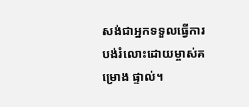សង់ជាអ្នកទទួលធ្វើការបង់រំលោះដោយម្ចាស់គម្រោង ផ្ទាល់។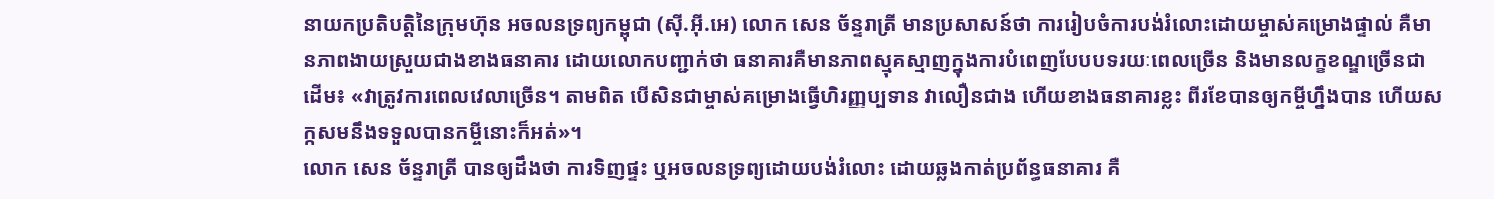នាយកប្រតិបត្តិនៃក្រុមហ៊ុន អចលនទ្រព្យកម្ពុជា (ស៊ី.អ៊ី.អេ) លោក សេន ច័ន្ទរាត្រី មានប្រសាសន៍ថា ការរៀបចំការបង់រំលោះដោយម្ចាស់គម្រោងផ្ទាល់ គឺមានភាពងាយស្រួយជាងខាងធនាគារ ដោយលោកបញ្ជាក់ថា ធនាគារគឺមានភាពស្មុគស្មាញក្នុងការបំពេញបែបបទរយៈពេលច្រើន និងមានលក្ខខណ្ឌច្រើនជាដើម៖ «វាត្រូវការពេលវេលាច្រើន។ តាមពិត បើសិនជាម្ចាស់គម្រោងធ្វើហិរញ្ញប្បទាន វាលឿនជាង ហើយខាងធនាគារខ្លះ ពីរខែបានឲ្យកម្ចីហ្នឹងបាន ហើយសក្កសមនឹងទទួលបានកម្ចីនោះក៏អត់»។
លោក សេន ច័ន្ទរាត្រី បានឲ្យដឹងថា ការទិញផ្ទះ ឬអចលនទ្រព្យដោយបង់រំលោះ ដោយឆ្លងកាត់ប្រព័ន្ធធនាគារ គឺ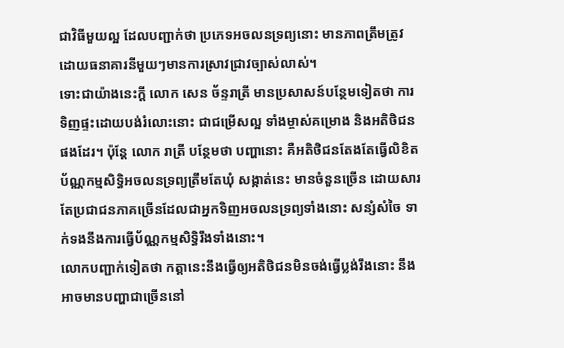ជាវិធីមួយល្អ ដែលបញ្ជាក់ថា ប្រភេទអចលនទ្រព្យនោះ មានភាពត្រឹមត្រូវ ដោយធនាគារនីមួយៗមានការស្រាវជ្រាវច្បាស់លាស់។
ទោះជាយ៉ាងនេះក្ដី លោក សេន ច័ន្ទរាត្រី មានប្រសាសន៍បន្ថែមទៀតថា ការទិញផ្ទះដោយបង់រំលោះនោះ ជាជម្រើសល្អ ទាំងម្ចាស់គម្រោង និងអតិថិជនផងដែរ។ ប៉ុន្តែ លោក រាត្រី បន្ថែមថា បញ្ហានោះ គឺអតិថិជនតែងតែធ្វើលិខិតប័ណ្ណកម្មសិទ្ធិអចលនទ្រព្យត្រឹមតែឃុំ សង្កាត់នេះ មានចំនួនច្រើន ដោយសារតែប្រជាជនភាគច្រើនដែលជាអ្នកទិញអចលនទ្រព្យទាំងនោះ សន្សំសំចៃ ទាក់ទងនឹងការធ្វើប័ណ្ណកម្មសិទ្ធិរឹងទាំងនោះ។
លោកបញ្ជាក់ទៀតថា កត្តានេះនឹងធ្វើឲ្យអតិថិជនមិនចង់ធ្វើប្លង់រឹងនោះ នឹងអាចមានបញ្ហាជាច្រើននៅ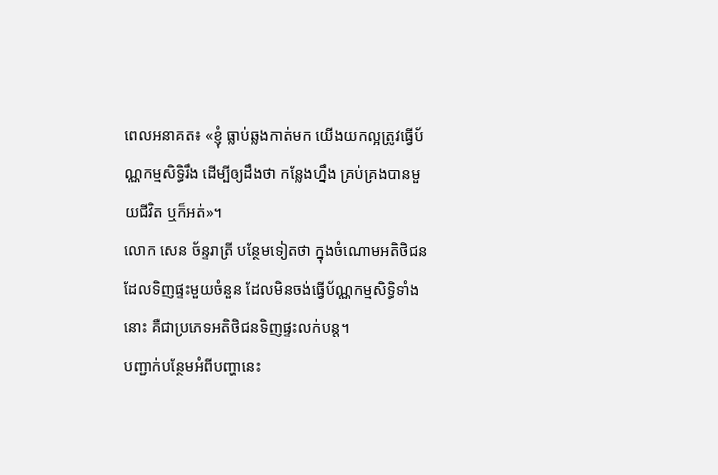ពេលអនាគត៖ «ខ្ញុំ ធ្លាប់ឆ្លងកាត់មក យើងយកល្អត្រូវធ្វើប័ណ្ណកម្មសិទ្ធិរឹង ដើម្បីឲ្យដឹងថា កន្លែងហ្នឹង គ្រប់គ្រងបានមួយជីវិត ឬក៏អត់»។
លោក សេន ច័ន្ទរាត្រី បន្ថែមទៀតថា ក្នុងចំណោមអតិថិជនដែលទិញផ្ទះមួយចំនួន ដែលមិនចង់ធ្វើប័ណ្ណកម្មសិទ្ធិទាំងនោះ គឺជាប្រភេទអតិថិជនទិញផ្ទះលក់បន្ត។
បញ្ជាក់បន្ថែមអំពីបញ្ហានេះ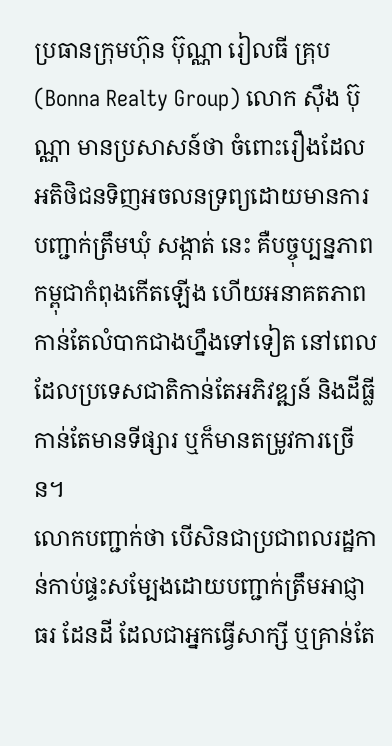ប្រធានក្រុមហ៊ុន ប៊ុណ្ណា រៀលធី គ្រុប (Bonna Realty Group) លោក ស៊ឹង ប៊ុណ្ណា មានប្រសាសន៍ថា ចំពោះរឿងដែលអតិថិជនទិញអចលនទ្រព្យដោយមានការបញ្ជាក់ត្រឹមឃុំ សង្កាត់ នេះ គឺបច្ចុប្បន្នភាព កម្ពុជាកំពុងកើតឡើង ហើយអនាគតភាព កាន់តែលំបាកជាងហ្នឹងទៅទៀត នៅពេលដែលប្រទេសជាតិកាន់តែអភិវឌ្ឍន៍ និងដីធ្លីកាន់តែមានទីផ្សារ ឬក៏មានតម្រូវការច្រើន។
លោកបញ្ជាក់ថា បើសិនជាប្រជាពលរដ្ឋកាន់កាប់ផ្ទះសម្បែងដោយបញ្ជាក់ត្រឹមអាជ្ញាធរ ដែនដី ដែលជាអ្នកធ្វើសាក្សី ឬគ្រាន់តែ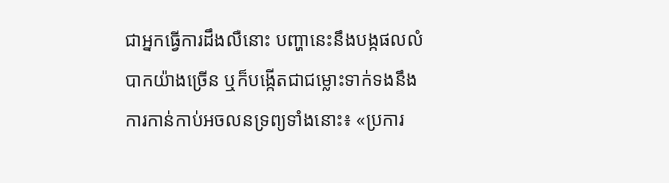ជាអ្នកធ្វើការដឹងលឺនោះ បញ្ហានេះនឹងបង្កផលលំបាកយ៉ាងច្រើន ឬក៏បង្កើតជាជម្លោះទាក់ទងនឹងការកាន់កាប់អចលនទ្រព្យទាំងនោះ៖ «ប្រការ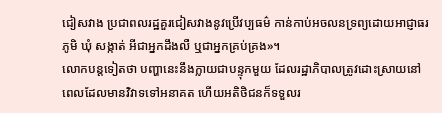ជៀសវាង ប្រជាពលរដ្ឋគួរជៀសវាងនូវប្រើវប្បធម៌ កាន់កាប់អចលនទ្រព្យដោយអាជ្ញាធរភូមិ ឃុំ សង្កាត់ អីជាអ្នកដឹងលឺ ឬជាអ្នកគ្រប់គ្រង»។
លោកបន្តទៀតថា បញ្ហានេះនឹងក្លាយជាបន្ទុកមួយ ដែលរដ្ឋាភិបាលត្រូវដោះស្រាយនៅពេលដែលមានវិវាទទៅអនាគត ហើយអតិថិជនក៏ទទួលរ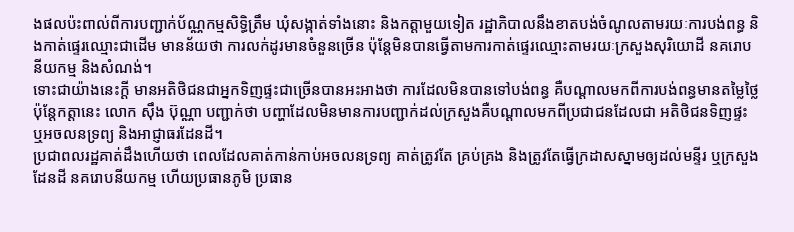ងផលប៉ះពាល់ពីការបញ្ជាក់ប័ណ្ណកម្មសិទ្ធិត្រឹម ឃុំសង្កាត់ទាំងនោះ និងកត្តាមួយទៀត រដ្ឋាភិបាលនឹងខាតបង់ចំណូលតាមរយៈការបង់ពន្ធ និងកាត់ផ្ទេរឈ្មោះជាដើម មានន័យថា ការលក់ដូរមានចំនួនច្រើន ប៉ុន្តែមិនបានធ្វើតាមការកាត់ផ្ទេរឈ្មោះតាមរយៈក្រសួងសុរិយោដី នគរោបនីយកម្ម និងសំណង់។
ទោះជាយ៉ាងនេះក្ដី មានអតិថិជនជាអ្នកទិញផ្ទះជាច្រើនបានអះអាងថា ការដែលមិនបានទៅបង់ពន្ធ គឺបណ្ដាលមកពីការបង់ពន្ធមានតម្លៃថ្លៃ ប៉ុន្តែកត្តានេះ លោក ស៊ឹង ប៊ុណ្ណា បញ្ជាក់ថា បញ្ហាដែលមិនមានការបញ្ជាក់ដល់ក្រសួងគឺបណ្ដាលមកពីប្រជាជនដែលជា អតិថិជនទិញផ្ទះ ឬអចលនទ្រព្យ និងអាជ្ញាធរដែនដី។
ប្រជាពលរដ្ឋគាត់ដឹងហើយថា ពេលដែលគាត់កាន់កាប់អចលនទ្រព្យ គាត់ត្រូវតែ គ្រប់គ្រង និងត្រូវតែធ្វើក្រដាសស្នាមឲ្យដល់មន្ទីរ ឬក្រសួងដែនដី នគរោបនីយកម្ម ហើយប្រធានភូមិ ប្រធាន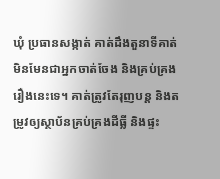ឃុំ ប្រធានសង្កាត់ គាត់ដឹងតួនាទីគាត់មិនមែនជាអ្នកចាត់ចែង និងគ្រប់គ្រងរឿងនេះទេ។ គាត់ត្រូវតែរុញបន្ត និងតម្រូវឲ្យស្ថាប័នគ្រប់គ្រងដីធ្លី និងផ្ទះ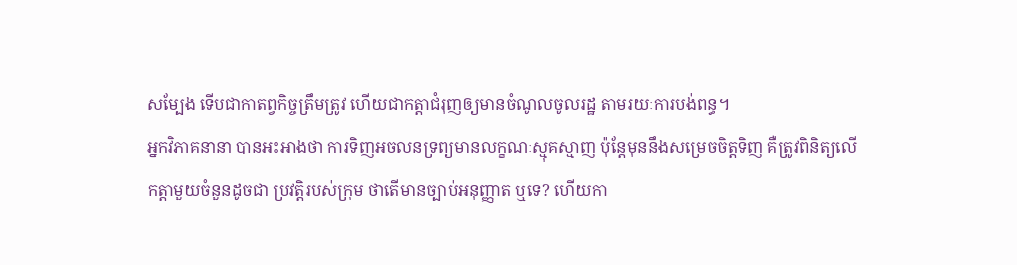សម្បែង ទើបជាកាតព្វកិច្ចត្រឹមត្រូវ ហើយជាកត្តាជំរុញឲ្យមានចំណូលចូលរដ្ឋ តាមរយៈការបង់ពន្ធ។
អ្នកវិភាគនានា បានអះអាងថា ការទិញអចលនទ្រព្យមានលក្ខណៈស្មុគស្មាញ ប៉ុន្តែមុននឹងសម្រេចចិត្តទិញ គឺត្រូវពិនិត្យលើកត្តាមួយចំនួនដូចជា ប្រវត្តិរបស់ក្រុម ថាតើមានច្បាប់អនុញ្ញាត ឬទេ? ហើយកា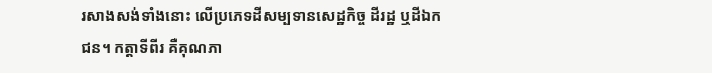រសាងសង់ទាំងនោះ លើប្រភេទដីសម្បទានសេដ្ឋកិច្ច ដីរដ្ឋ ឬដីឯកជន។ កត្តាទីពីរ គឺគុណភា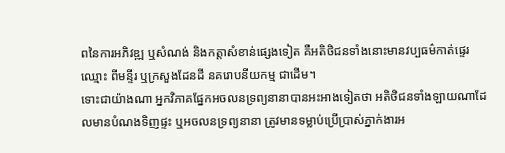ពនៃការអភិវឌ្ឍ ឬសំណង់ និងកត្តាសំខាន់ផ្សេងទៀត គឺអតិថិជនទាំងនោះមានវប្បធម៌កាត់ផ្ទេរឈ្មោះ ពីមន្ទីរ ឬក្រសួងដែនដី នគរោបនីយកម្ម ជាដើម។
ទោះជាយ៉ាងណា អ្នកវិភាគផ្នែកអចលនទ្រព្យនានាបានអះអាងទៀតថា អតិថិជនទាំងឡាយណាដែលមានបំណងទិញផ្ទះ ឬអចលនទ្រព្យនានា ត្រូវមានទម្លាប់ប្រើប្រាស់ភ្នាក់ងារអ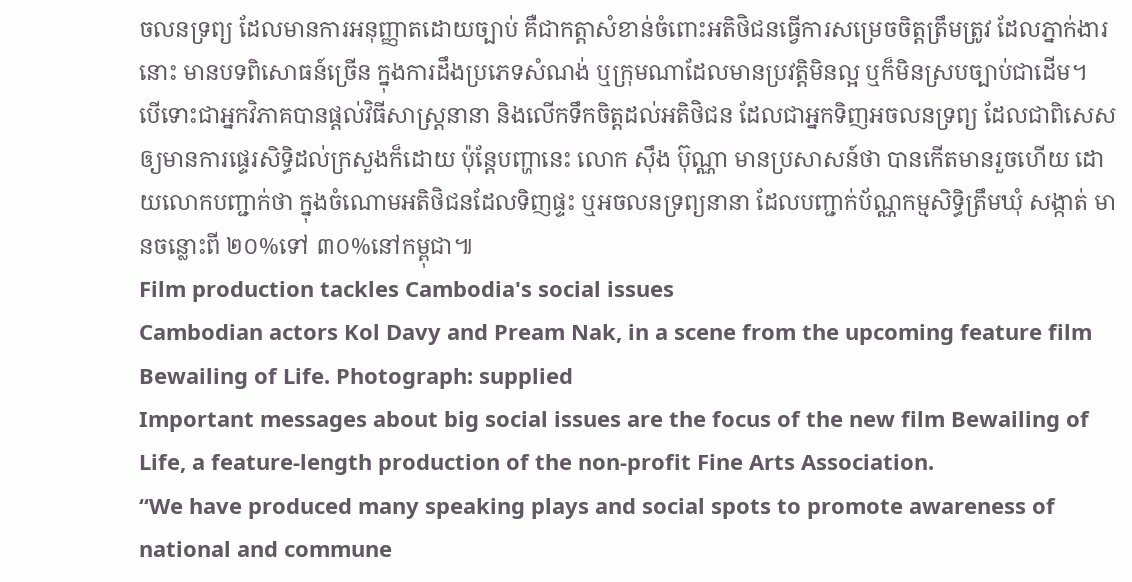ចលនទ្រព្យ ដែលមានការអនុញ្ញាតដោយច្បាប់ គឺជាកត្តាសំខាន់ចំពោះអតិថិជនធ្វើការសម្រេចចិត្តត្រឹមត្រូវ ដែលភ្នាក់ងារនោះ មានបទពិសោធន៍ច្រើន ក្នុងការដឹងប្រភេទសំណង់ ឬក្រុមណាដែលមានប្រវត្តិមិនល្អ ឬក៏មិនស្របច្បាប់ជាដើម។
បើទោះជាអ្នកវិភាគបានផ្ដល់វិធីសាស្ត្រនានា និងលើកទឹកចិត្តដល់អតិថិជន ដែលជាអ្នកទិញអចលនទ្រព្យ ដែលជាពិសេសឲ្យមានការផ្ទេរសិទ្ធិដល់ក្រសួងក៏ដោយ ប៉ុន្តែបញ្ហានេះ លោក ស៊ឹង ប៊ុណ្ណា មានប្រសាសន៍ថា បានកើតមានរួចហើយ ដោយលោកបញ្ជាក់ថា ក្នុងចំណោមអតិថិជនដែលទិញផ្ទះ ឬអចលនទ្រព្យនានា ដែលបញ្ជាក់ប័ណ្ណកម្មសិទ្ធិត្រឹមឃុំ សង្កាត់ មានចន្លោះពី ២០%ទៅ ៣០%នៅកម្ពុជា៕
Film production tackles Cambodia's social issues
Cambodian actors Kol Davy and Pream Nak, in a scene from the upcoming feature film Bewailing of Life. Photograph: supplied
Important messages about big social issues are the focus of the new film Bewailing of Life, a feature-length production of the non-profit Fine Arts Association.
“We have produced many speaking plays and social spots to promote awareness of national and commune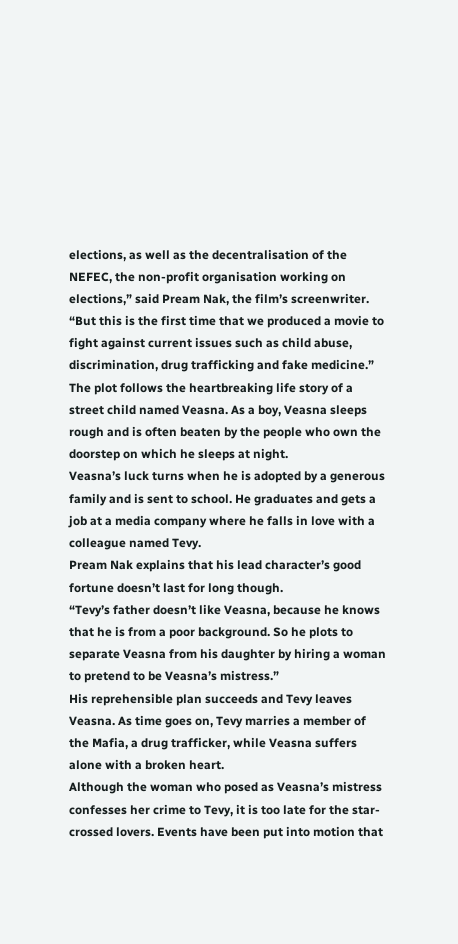elections, as well as the decentralisation of the NEFEC, the non-profit organisation working on elections,” said Pream Nak, the film’s screenwriter. “But this is the first time that we produced a movie to fight against current issues such as child abuse, discrimination, drug trafficking and fake medicine.”
The plot follows the heartbreaking life story of a street child named Veasna. As a boy, Veasna sleeps rough and is often beaten by the people who own the doorstep on which he sleeps at night.
Veasna’s luck turns when he is adopted by a generous family and is sent to school. He graduates and gets a job at a media company where he falls in love with a colleague named Tevy.
Pream Nak explains that his lead character’s good fortune doesn’t last for long though.
“Tevy’s father doesn’t like Veasna, because he knows that he is from a poor background. So he plots to separate Veasna from his daughter by hiring a woman to pretend to be Veasna’s mistress.”
His reprehensible plan succeeds and Tevy leaves Veasna. As time goes on, Tevy marries a member of the Mafia, a drug trafficker, while Veasna suffers alone with a broken heart.
Although the woman who posed as Veasna’s mistress confesses her crime to Tevy, it is too late for the star-crossed lovers. Events have been put into motion that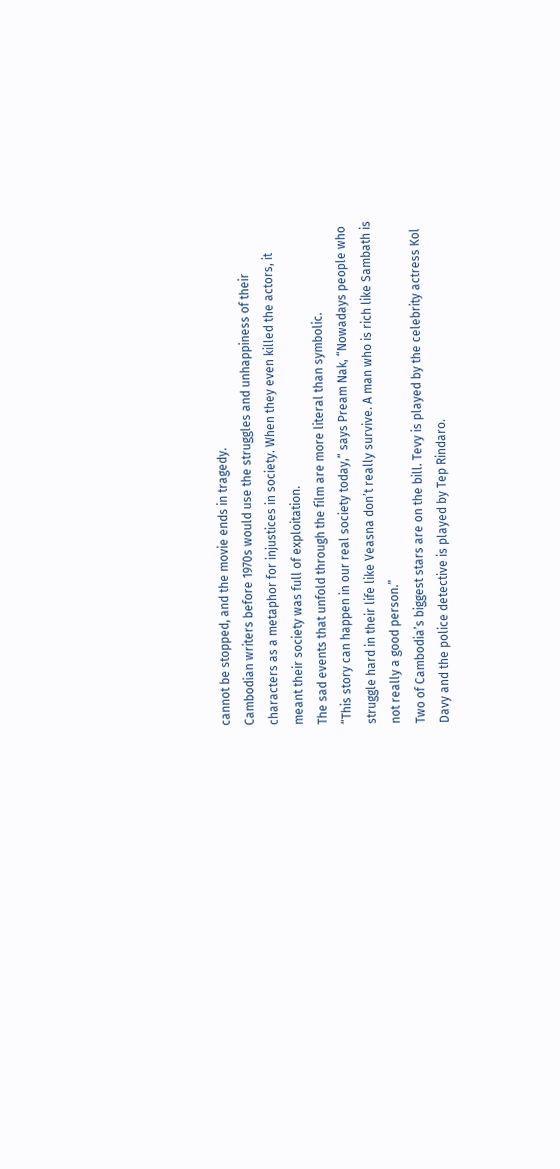cannot be stopped, and the movie ends in tragedy.
Cambodian writers before 1970s would use the struggles and unhappiness of their characters as a metaphor for injustices in society. When they even killed the actors, it meant their society was full of exploitation.
The sad events that unfold through the film are more literal than symbolic.
“This story can happen in our real society today,” says Pream Nak, “Nowadays people who struggle hard in their life like Veasna don’t really survive. A man who is rich like Sambath is not really a good person.”
Two of Cambodia’s biggest stars are on the bill. Tevy is played by the celebrity actress Kol Davy and the police detective is played by Tep Rindaro.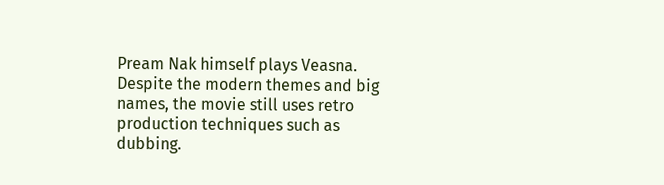Pream Nak himself plays Veasna.
Despite the modern themes and big names, the movie still uses retro production techniques such as dubbing.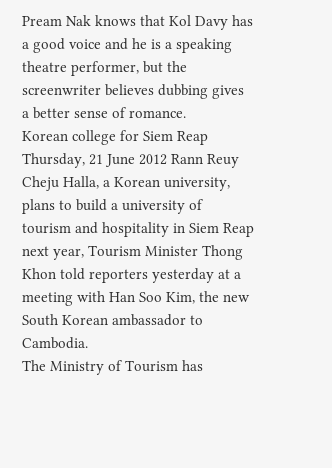Pream Nak knows that Kol Davy has a good voice and he is a speaking theatre performer, but the screenwriter believes dubbing gives a better sense of romance.
Korean college for Siem Reap
Thursday, 21 June 2012 Rann Reuy
Cheju Halla, a Korean university, plans to build a university of tourism and hospitality in Siem Reap next year, Tourism Minister Thong Khon told reporters yesterday at a meeting with Han Soo Kim, the new South Korean ambassador to Cambodia.
The Ministry of Tourism has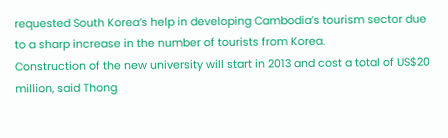requested South Korea’s help in developing Cambodia’s tourism sector due to a sharp increase in the number of tourists from Korea.
Construction of the new university will start in 2013 and cost a total of US$20 million, said Thong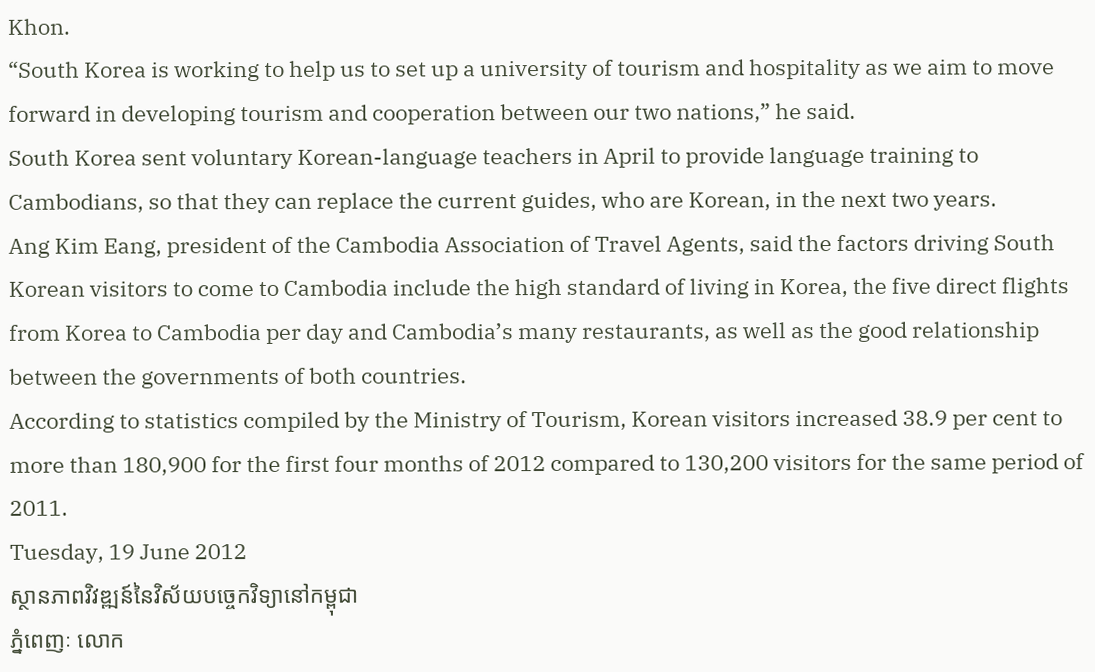Khon.
“South Korea is working to help us to set up a university of tourism and hospitality as we aim to move forward in developing tourism and cooperation between our two nations,” he said.
South Korea sent voluntary Korean-language teachers in April to provide language training to Cambodians, so that they can replace the current guides, who are Korean, in the next two years.
Ang Kim Eang, president of the Cambodia Association of Travel Agents, said the factors driving South Korean visitors to come to Cambodia include the high standard of living in Korea, the five direct flights from Korea to Cambodia per day and Cambodia’s many restaurants, as well as the good relationship between the governments of both countries.
According to statistics compiled by the Ministry of Tourism, Korean visitors increased 38.9 per cent to more than 180,900 for the first four months of 2012 compared to 130,200 visitors for the same period of 2011.
Tuesday, 19 June 2012
ស្ថានភាពវិវឌ្ឍន៍នៃវិស័យបច្ចេកវិទ្យានៅកម្ពុជា
ភ្នំពេញៈ លោក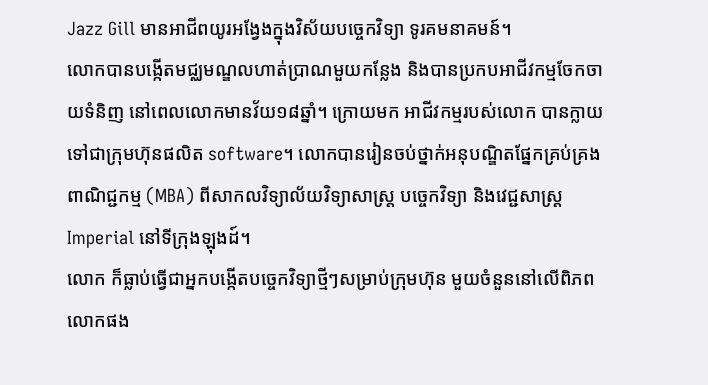Jazz Gill មានអាជីពយូរអង្វែងក្នុងវិស័យបច្ចេកវិទ្យា ទូរគមនាគមន៍។
លោកបានបង្កើតមជ្ឈមណ្ឌលហាត់ប្រាណមួយកន្លែង និងបានប្រកបអាជីវកម្មចែកចាយទំនិញ នៅពេលលោកមានវ័យ១៨ឆ្នាំ។ ក្រោយមក អាជីវកម្មរបស់លោក បានក្លាយទៅជាក្រុមហ៊ុនផលិត software។ លោកបានរៀនចប់ថ្នាក់អនុបណ្ឌិតផ្នែកគ្រប់គ្រងពាណិជ្ជកម្ម (MBA) ពីសាកលវិទ្យាល័យវិទ្យាសាស្ត្រ បច្ចេកវិទ្យា និងវេជ្ជសាស្ត្រ Imperial នៅទីក្រុងឡុងដ៍។
លោក ក៏ធ្លាប់ធ្វើជាអ្នកបង្កើតបច្ចេកវិទ្យាថ្មីៗសម្រាប់ក្រុមហ៊ុន មួយចំនួននៅលើពិភពលោកផង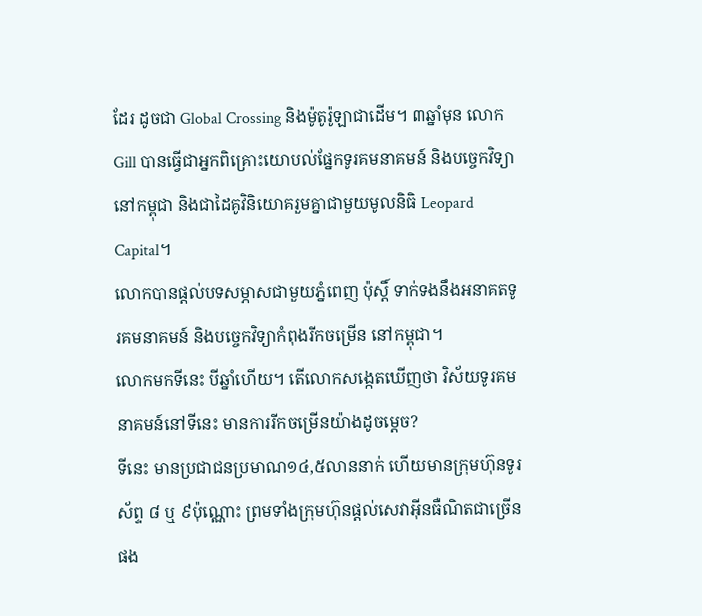ដែរ ដូចជា Global Crossing និងម៉ូតូរ៉ូឡាជាដើម។ ៣ឆ្នាំមុន លោក Gill បានធ្វើជាអ្នកពិគ្រោះយោបល់ផ្នែកទូរគមនាគមន៍ និងបច្ចេកវិទ្យា នៅកម្ពុជា និងជាដៃគូវិនិយោគរួមគ្នាជាមួយមូលនិធិ Leopard Capital។
លោកបានផ្តល់បទសម្ភាសជាមួយភ្នំពេញ ប៉ុស្តិ៍ ទាក់ទងនឹងអនាគតទូរគមនាគមន៍ និងបច្ចេកវិទ្យាកំពុងរីកចម្រើន នៅកម្ពុជា។
លោកមកទីនេះ បីឆ្នាំហើយ។ តើលោកសង្កេតឃើញថា វិស័យទូរគមនាគមន៍នៅទីនេះ មានការរីកចម្រើនយ៉ាងដូចម្តេច?
ទីនេះ មានប្រជាជនប្រមាណ១៤,៥លាននាក់ ហើយមានក្រុមហ៊ុនទូរស័ព្ទ ៨ ឬ ៩ប៉ុណ្ណោះ ព្រមទាំងក្រុមហ៊ុនផ្តល់សេវាអ៊ីនធឺណិតជាច្រើនផង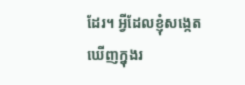ដែរ។ អ្វីដែលខ្ញុំសង្កេតឃើញក្នុងរ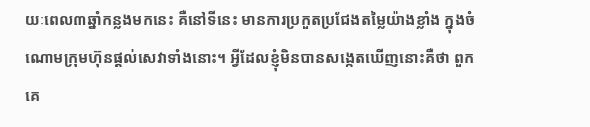យៈពេល៣ឆ្នាំកន្លងមកនេះ គឺនៅទីនេះ មានការប្រកួតប្រជែងតម្លៃយ៉ាងខ្លាំង ក្នុងចំណោមក្រុមហ៊ុនផ្តល់សេវាទាំងនោះ។ អ្វីដែលខ្ញុំមិនបានសង្កេតឃើញនោះគឺថា ពួកគេ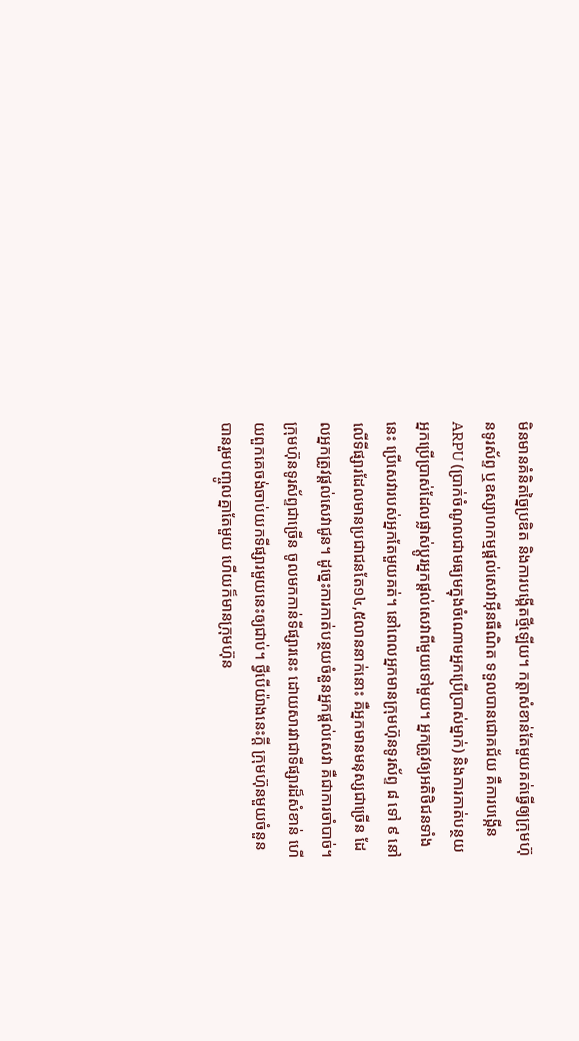មិនមានគំនិតច្នៃប្រឌិត និងការបង្កើតថ្មីឡើយ។ កត្តាសំខាន់តែមួយគត់ធ្វើឲ្យក្រុមហ៊ុនទូរស័ព្ទ ឬឧស្សាហកម្មផ្តល់សេវាអ៊ីនធឺណិត ទទួលបានជោគជ័យ គឺការបង្កើន ARPU (ប្រាក់ចំណូលជាមធ្យមក្នុងចំណោមអ្នកប្រើប្រាស់ម្នាក់) និងការកាត់បន្ថយ អ្នកប្រើប្រាស់ដែលផ្លាស់ប្តូរអ្នកផ្តល់សេវាពីមួយទៅមួយ។ អ្នកត្រូវឲ្យអតិថិជនទាំងនេះ ប្រើសេវារបស់អ្នកតែមួយគត់។ នៅពេលអ្នកមានក្រុមហ៊ុនទូរស័ព្ទ ៨ ទៅ ៩ នៅលើទីផ្សារដែលមានប្រជាជនតែ១៤,៥លាននាក់នោះ គឺអ្នកមានមនុស្សជាច្រើន ដែលអ្នកត្រូវផ្តល់សេវាជូន។ ដូច្នេះការកាត់បន្ថយចំនួនអ្នកផ្តល់សេវា គឺជាការចាំបាច់។ ក្រុមហ៊ុនទូរស័ព្ទជាច្រើន ចូលមកកាន់ទីផ្សារនេះ ដោយសារវាជាទីផ្សារដ៏សំខាន់ ហើយពួកគេចង់ចាប់យកទីផ្សារមួយនេះឲ្យជាប់។ ថ្វីបើយ៉ាងនេះក្តី ក្រុមហ៊ុនមួយចំនួនបានរួមបញ្ចូលគ្នាតែមួយ ហើយក៏មានក្រុមហ៊ុន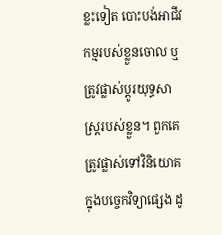ខ្លះទៀត បោះបង់អាជីវកម្មរបស់ខ្លួនចោល ឬត្រូវផ្លាស់ប្តូរយុទ្ធសាស្ត្ររបស់ខ្លួន។ ពួកគេត្រូវផ្លាស់ទៅវិនិយោគក្នុងបច្ចេកវិទ្យាផ្សេង ដូ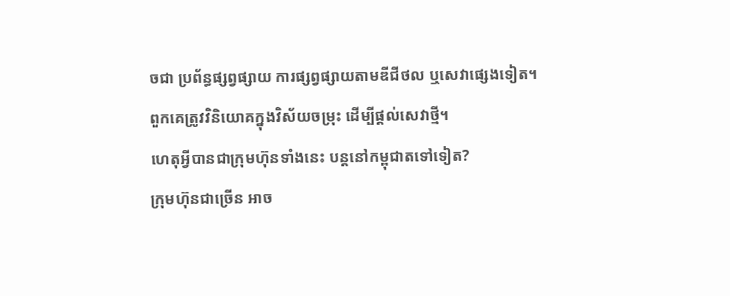ចជា ប្រព័ន្ធផ្សព្វផ្សាយ ការផ្សព្វផ្សាយតាមឌីជីថល ឬសេវាផ្សេងទៀត។ ពួកគេត្រូវវិនិយោគក្នុងវិស័យចម្រុះ ដើម្បីផ្តល់សេវាថ្មី។
ហេតុអ្វីបានជាក្រុមហ៊ុនទាំងនេះ បន្តនៅកម្ពុជាតទៅទៀត?
ក្រុមហ៊ុនជាច្រើន អាច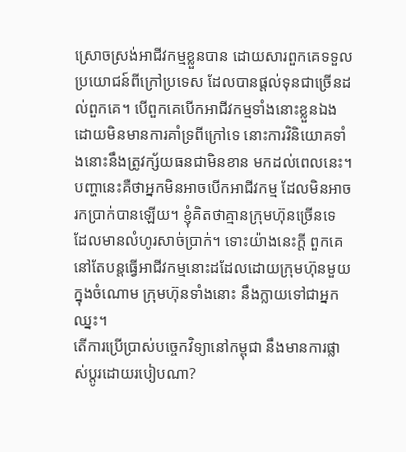ស្រោចស្រង់អាជីវកម្មខ្លួនបាន ដោយសារពួកគេទទួលប្រយោជន៍ពីក្រៅប្រទេស ដែលបានផ្តល់ទុនជាច្រើនដល់ពួកគេ។ បើពួកគេបើកអាជីវកម្មទាំងនោះខ្លួនឯង ដោយមិនមានការគាំទ្រពីក្រៅទេ នោះការវិនិយោគទាំងនោះនឹងត្រូវក្ស័យធនជាមិនខាន មកដល់ពេលនេះ។ បញ្ហានេះគឺថាអ្នកមិនអាចបើកអាជីវកម្ម ដែលមិនអាចរកប្រាក់បានឡើយ។ ខ្ញុំគិតថាគ្មានក្រុមហ៊ុនច្រើនទេ ដែលមានលំហូរសាច់ប្រាក់។ ទោះយ៉ាងនេះក្តី ពួកគេ នៅតែបន្តធ្វើអាជីវកម្មនោះដដែលដោយក្រុមហ៊ុនមួយក្នុងចំណោម ក្រុមហ៊ុនទាំងនោះ នឹងក្លាយទៅជាអ្នកឈ្នះ។
តើការប្រើប្រាស់បច្ចេកវិទ្យានៅកម្ពុជា នឹងមានការផ្លាស់ប្តូរដោយរបៀបណា?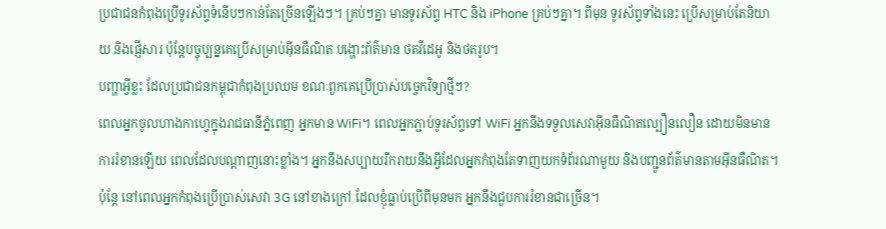ប្រជាជនកំពុងប្រើទូរស័ព្ទទំនើបៗកាន់តែច្រើនឡើងៗ។ គ្រប់ៗគ្នា មានទូរស័ព្ទ HTC និង iPhone គ្រប់ៗគ្នា។ ពីមុន ទូរស័ព្ទទាំងនេះ ប្រើសម្រាប់តែនិយាយ និងផ្ញើសារ ប៉ុន្តែបច្ចុប្បន្នគេប្រើសម្រាប់អ៊ីនធឺណិត បង្ហោះព័ត៌មាន ថតវីដេអូ និងថតរូប។
បញ្ហាអ្វីខ្លះ ដែលប្រជាជនកម្ពុជាកំពុងប្រឈម ខណៈពួកគេប្រើប្រាស់បច្ចេកវិទ្យាថ្មីៗ?
ពេលអ្នកចូលហាងកាហ្វេក្នុងរាជធានីភ្នំពេញ អ្នកមាន WiFi។ ពេលអ្នកភ្ជាប់ទូរស័ព្ទទៅ WiFi អ្នកនឹងទទួលសេវាអ៊ីនធឺណិតល្បឿនលឿន ដោយមិនមានការរំខានឡើយ ពេលដែលបណ្តាញនោះខ្លាំង។ អ្នកនឹងសប្បាយរីករាយនឹងអ្វីដែលអ្នកកំពុងតែទាញយកទំព័រណាមួយ និងបញ្ជូនព័ត៌មានតាមអ៊ីនធឺណិត។ ប៉ុន្តែ នៅពេលអ្នកកំពុងប្រើប្រាស់សេវា 3G នៅខាងក្រៅ ដែលខ្ញុំធ្លាប់ប្រើពីមុនមក អ្នកនឹងជួបការរំខានជាច្រើន។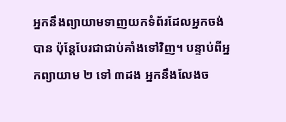អ្នកនឹងព្យាយាមទាញយកទំព័រដែលអ្នកចង់បាន ប៉ុន្តែបែរជាជាប់គាំងទៅវិញ។ បន្ទាប់ពីអ្នកព្យាយាម ២ ទៅ ៣ដង អ្នកនឹងលែងច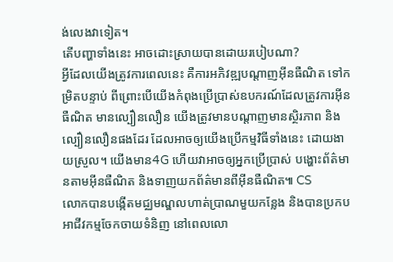ង់លេងវាទៀត។
តើបញ្ហាទាំងនេះ អាចដោះស្រាយបានដោយរបៀបណា?
អ្វីដែលយើងត្រូវការពេលនេះ គឺការអភិវឌ្ឍបណ្តាញអ៊ីនធឺណិត ទៅកម្រិតបន្ទាប់ ពីព្រោះបើយើងកំពុងប្រើប្រាស់ឧបករណ៍ដែលត្រូវការអ៊ីនធឺណិត មានល្បឿនលឿន យើងត្រូវមានបណ្តាញមានស្ថិរភាព និងល្បឿនលឿនផងដែរ ដែលអាចឲ្យយើងប្រើកម្មវិធីទាំងនេះ ដោយងាយស្រួល។ យើងមាន4G ហើយវាអាចឲ្យអ្នកប្រើប្រាស់ បង្ហោះព័ត៌មានតាមអ៊ីនធឺណិត និងទាញយកព័ត៌មានពីអ៊ីនធឺណិត៕ CS
លោកបានបង្កើតមជ្ឈមណ្ឌលហាត់ប្រាណមួយកន្លែង និងបានប្រកបអាជីវកម្មចែកចាយទំនិញ នៅពេលលោ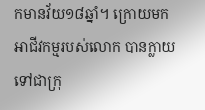កមានវ័យ១៨ឆ្នាំ។ ក្រោយមក អាជីវកម្មរបស់លោក បានក្លាយទៅជាក្រុ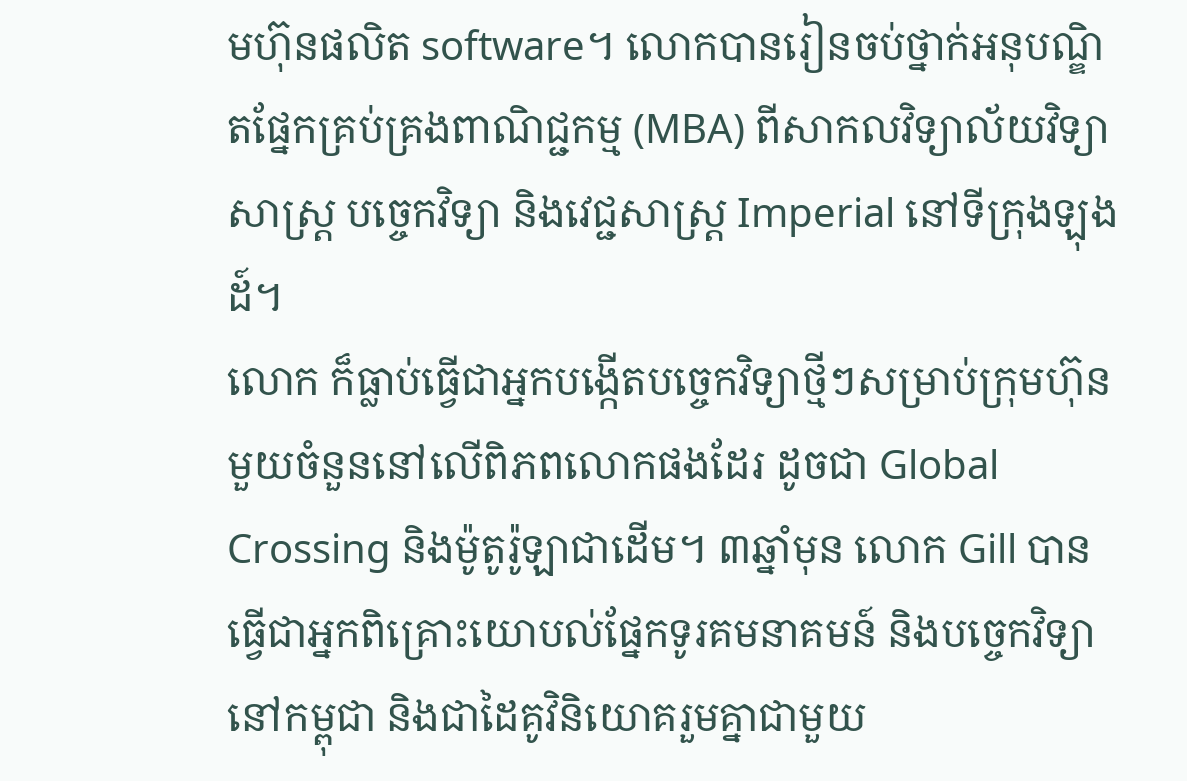មហ៊ុនផលិត software។ លោកបានរៀនចប់ថ្នាក់អនុបណ្ឌិតផ្នែកគ្រប់គ្រងពាណិជ្ជកម្ម (MBA) ពីសាកលវិទ្យាល័យវិទ្យាសាស្ត្រ បច្ចេកវិទ្យា និងវេជ្ជសាស្ត្រ Imperial នៅទីក្រុងឡុងដ៍។
លោក ក៏ធ្លាប់ធ្វើជាអ្នកបង្កើតបច្ចេកវិទ្យាថ្មីៗសម្រាប់ក្រុមហ៊ុន មួយចំនួននៅលើពិភពលោកផងដែរ ដូចជា Global Crossing និងម៉ូតូរ៉ូឡាជាដើម។ ៣ឆ្នាំមុន លោក Gill បានធ្វើជាអ្នកពិគ្រោះយោបល់ផ្នែកទូរគមនាគមន៍ និងបច្ចេកវិទ្យា នៅកម្ពុជា និងជាដៃគូវិនិយោគរួមគ្នាជាមួយ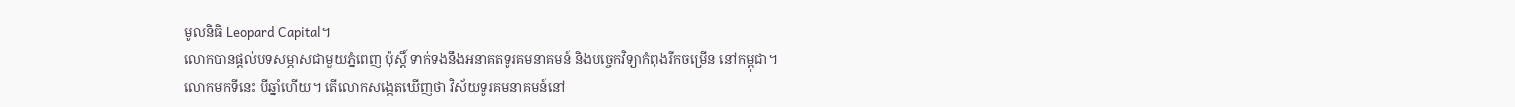មូលនិធិ Leopard Capital។
លោកបានផ្តល់បទសម្ភាសជាមួយភ្នំពេញ ប៉ុស្តិ៍ ទាក់ទងនឹងអនាគតទូរគមនាគមន៍ និងបច្ចេកវិទ្យាកំពុងរីកចម្រើន នៅកម្ពុជា។
លោកមកទីនេះ បីឆ្នាំហើយ។ តើលោកសង្កេតឃើញថា វិស័យទូរគមនាគមន៍នៅ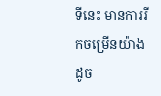ទីនេះ មានការរីកចម្រើនយ៉ាងដូច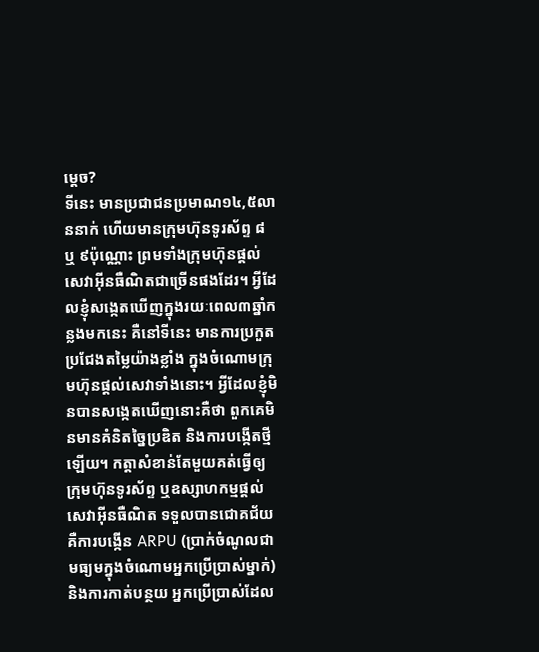ម្តេច?
ទីនេះ មានប្រជាជនប្រមាណ១៤,៥លាននាក់ ហើយមានក្រុមហ៊ុនទូរស័ព្ទ ៨ ឬ ៩ប៉ុណ្ណោះ ព្រមទាំងក្រុមហ៊ុនផ្តល់សេវាអ៊ីនធឺណិតជាច្រើនផងដែរ។ អ្វីដែលខ្ញុំសង្កេតឃើញក្នុងរយៈពេល៣ឆ្នាំកន្លងមកនេះ គឺនៅទីនេះ មានការប្រកួតប្រជែងតម្លៃយ៉ាងខ្លាំង ក្នុងចំណោមក្រុមហ៊ុនផ្តល់សេវាទាំងនោះ។ អ្វីដែលខ្ញុំមិនបានសង្កេតឃើញនោះគឺថា ពួកគេមិនមានគំនិតច្នៃប្រឌិត និងការបង្កើតថ្មីឡើយ។ កត្តាសំខាន់តែមួយគត់ធ្វើឲ្យក្រុមហ៊ុនទូរស័ព្ទ ឬឧស្សាហកម្មផ្តល់សេវាអ៊ីនធឺណិត ទទួលបានជោគជ័យ គឺការបង្កើន ARPU (ប្រាក់ចំណូលជាមធ្យមក្នុងចំណោមអ្នកប្រើប្រាស់ម្នាក់) និងការកាត់បន្ថយ អ្នកប្រើប្រាស់ដែល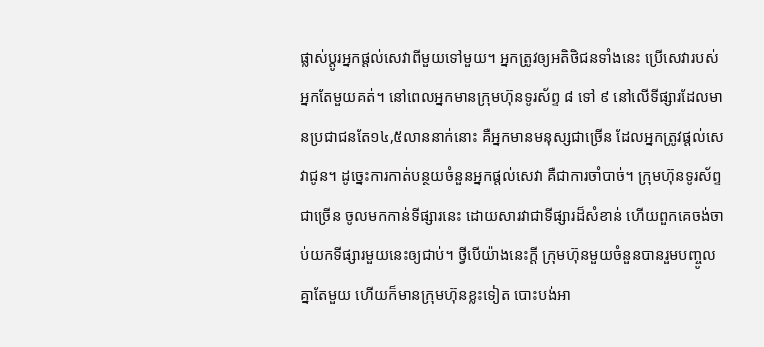ផ្លាស់ប្តូរអ្នកផ្តល់សេវាពីមួយទៅមួយ។ អ្នកត្រូវឲ្យអតិថិជនទាំងនេះ ប្រើសេវារបស់អ្នកតែមួយគត់។ នៅពេលអ្នកមានក្រុមហ៊ុនទូរស័ព្ទ ៨ ទៅ ៩ នៅលើទីផ្សារដែលមានប្រជាជនតែ១៤,៥លាននាក់នោះ គឺអ្នកមានមនុស្សជាច្រើន ដែលអ្នកត្រូវផ្តល់សេវាជូន។ ដូច្នេះការកាត់បន្ថយចំនួនអ្នកផ្តល់សេវា គឺជាការចាំបាច់។ ក្រុមហ៊ុនទូរស័ព្ទជាច្រើន ចូលមកកាន់ទីផ្សារនេះ ដោយសារវាជាទីផ្សារដ៏សំខាន់ ហើយពួកគេចង់ចាប់យកទីផ្សារមួយនេះឲ្យជាប់។ ថ្វីបើយ៉ាងនេះក្តី ក្រុមហ៊ុនមួយចំនួនបានរួមបញ្ចូលគ្នាតែមួយ ហើយក៏មានក្រុមហ៊ុនខ្លះទៀត បោះបង់អា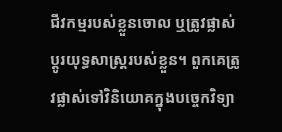ជីវកម្មរបស់ខ្លួនចោល ឬត្រូវផ្លាស់ប្តូរយុទ្ធសាស្ត្ររបស់ខ្លួន។ ពួកគេត្រូវផ្លាស់ទៅវិនិយោគក្នុងបច្ចេកវិទ្យា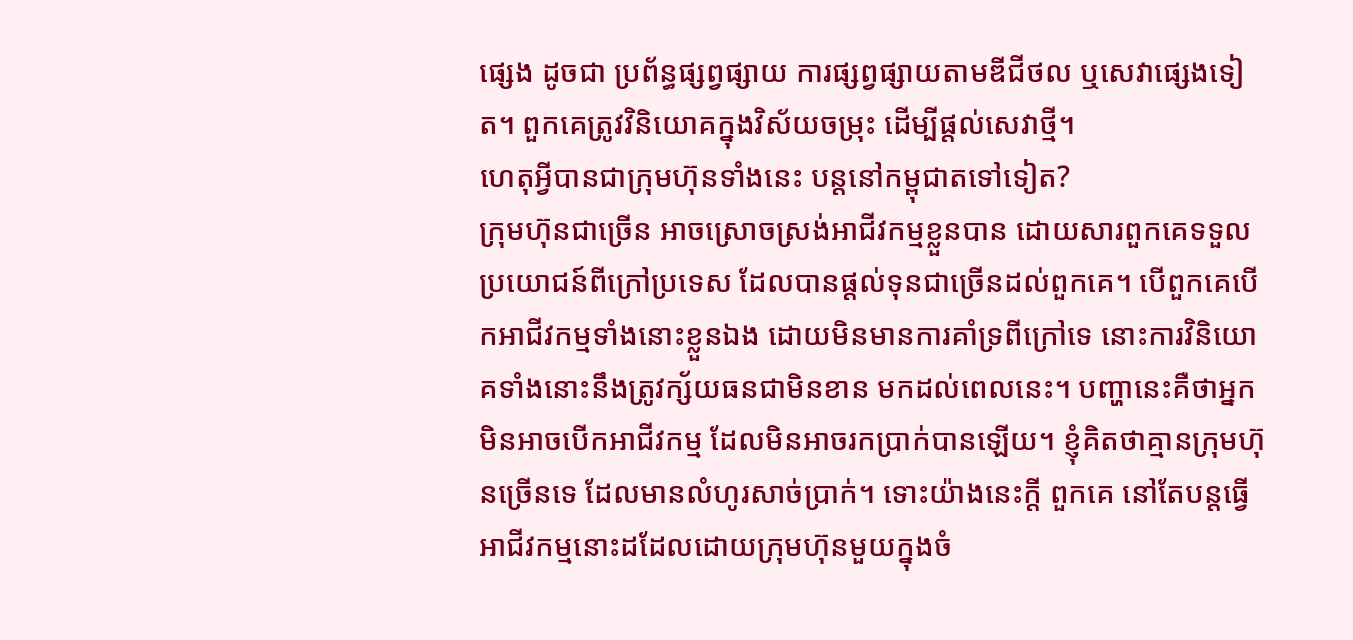ផ្សេង ដូចជា ប្រព័ន្ធផ្សព្វផ្សាយ ការផ្សព្វផ្សាយតាមឌីជីថល ឬសេវាផ្សេងទៀត។ ពួកគេត្រូវវិនិយោគក្នុងវិស័យចម្រុះ ដើម្បីផ្តល់សេវាថ្មី។
ហេតុអ្វីបានជាក្រុមហ៊ុនទាំងនេះ បន្តនៅកម្ពុជាតទៅទៀត?
ក្រុមហ៊ុនជាច្រើន អាចស្រោចស្រង់អាជីវកម្មខ្លួនបាន ដោយសារពួកគេទទួលប្រយោជន៍ពីក្រៅប្រទេស ដែលបានផ្តល់ទុនជាច្រើនដល់ពួកគេ។ បើពួកគេបើកអាជីវកម្មទាំងនោះខ្លួនឯង ដោយមិនមានការគាំទ្រពីក្រៅទេ នោះការវិនិយោគទាំងនោះនឹងត្រូវក្ស័យធនជាមិនខាន មកដល់ពេលនេះ។ បញ្ហានេះគឺថាអ្នកមិនអាចបើកអាជីវកម្ម ដែលមិនអាចរកប្រាក់បានឡើយ។ ខ្ញុំគិតថាគ្មានក្រុមហ៊ុនច្រើនទេ ដែលមានលំហូរសាច់ប្រាក់។ ទោះយ៉ាងនេះក្តី ពួកគេ នៅតែបន្តធ្វើអាជីវកម្មនោះដដែលដោយក្រុមហ៊ុនមួយក្នុងចំ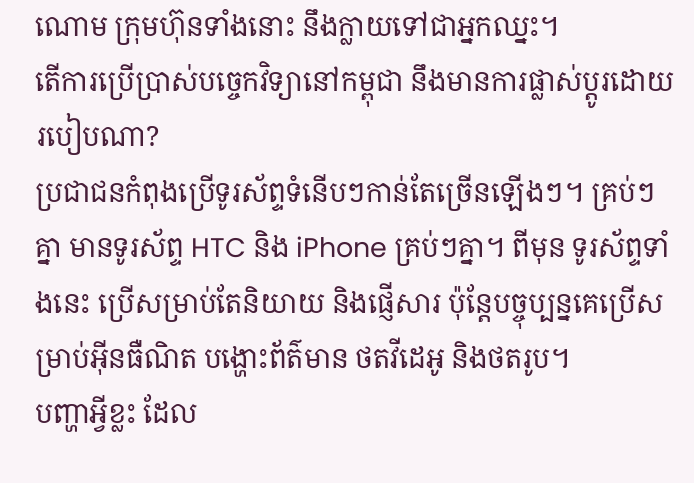ណោម ក្រុមហ៊ុនទាំងនោះ នឹងក្លាយទៅជាអ្នកឈ្នះ។
តើការប្រើប្រាស់បច្ចេកវិទ្យានៅកម្ពុជា នឹងមានការផ្លាស់ប្តូរដោយរបៀបណា?
ប្រជាជនកំពុងប្រើទូរស័ព្ទទំនើបៗកាន់តែច្រើនឡើងៗ។ គ្រប់ៗគ្នា មានទូរស័ព្ទ HTC និង iPhone គ្រប់ៗគ្នា។ ពីមុន ទូរស័ព្ទទាំងនេះ ប្រើសម្រាប់តែនិយាយ និងផ្ញើសារ ប៉ុន្តែបច្ចុប្បន្នគេប្រើសម្រាប់អ៊ីនធឺណិត បង្ហោះព័ត៌មាន ថតវីដេអូ និងថតរូប។
បញ្ហាអ្វីខ្លះ ដែល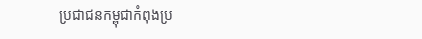ប្រជាជនកម្ពុជាកំពុងប្រ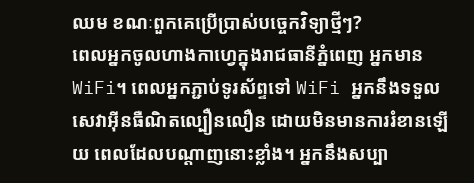ឈម ខណៈពួកគេប្រើប្រាស់បច្ចេកវិទ្យាថ្មីៗ?
ពេលអ្នកចូលហាងកាហ្វេក្នុងរាជធានីភ្នំពេញ អ្នកមាន WiFi។ ពេលអ្នកភ្ជាប់ទូរស័ព្ទទៅ WiFi អ្នកនឹងទទួលសេវាអ៊ីនធឺណិតល្បឿនលឿន ដោយមិនមានការរំខានឡើយ ពេលដែលបណ្តាញនោះខ្លាំង។ អ្នកនឹងសប្បា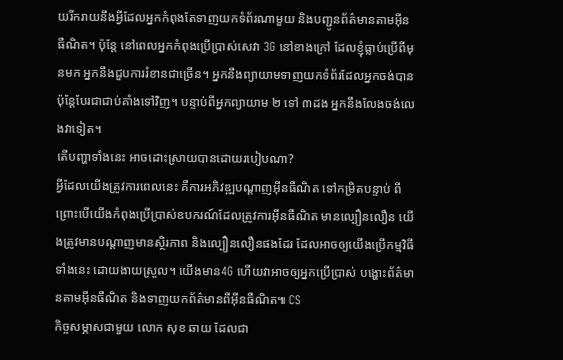យរីករាយនឹងអ្វីដែលអ្នកកំពុងតែទាញយកទំព័រណាមួយ និងបញ្ជូនព័ត៌មានតាមអ៊ីនធឺណិត។ ប៉ុន្តែ នៅពេលអ្នកកំពុងប្រើប្រាស់សេវា 3G នៅខាងក្រៅ ដែលខ្ញុំធ្លាប់ប្រើពីមុនមក អ្នកនឹងជួបការរំខានជាច្រើន។ អ្នកនឹងព្យាយាមទាញយកទំព័រដែលអ្នកចង់បាន ប៉ុន្តែបែរជាជាប់គាំងទៅវិញ។ បន្ទាប់ពីអ្នកព្យាយាម ២ ទៅ ៣ដង អ្នកនឹងលែងចង់លេងវាទៀត។
តើបញ្ហាទាំងនេះ អាចដោះស្រាយបានដោយរបៀបណា?
អ្វីដែលយើងត្រូវការពេលនេះ គឺការអភិវឌ្ឍបណ្តាញអ៊ីនធឺណិត ទៅកម្រិតបន្ទាប់ ពីព្រោះបើយើងកំពុងប្រើប្រាស់ឧបករណ៍ដែលត្រូវការអ៊ីនធឺណិត មានល្បឿនលឿន យើងត្រូវមានបណ្តាញមានស្ថិរភាព និងល្បឿនលឿនផងដែរ ដែលអាចឲ្យយើងប្រើកម្មវិធីទាំងនេះ ដោយងាយស្រួល។ យើងមាន4G ហើយវាអាចឲ្យអ្នកប្រើប្រាស់ បង្ហោះព័ត៌មានតាមអ៊ីនធឺណិត និងទាញយកព័ត៌មានពីអ៊ីនធឺណិត៕ CS
កិច្ចសម្ភាសជាមួយ លោក សុខ ឆាយ ដែលជា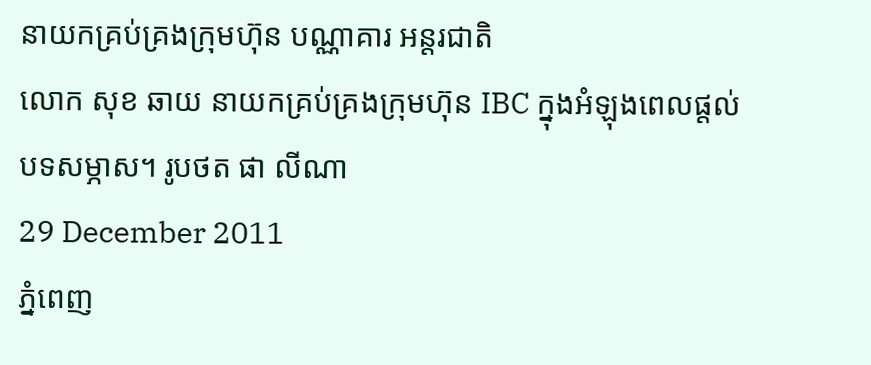នាយកគ្រប់គ្រងក្រុមហ៊ុន បណ្ណាគារ អន្តរជាតិ
លោក សុខ ឆាយ នាយកគ្រប់គ្រងក្រុមហ៊ុន IBC ក្នុងអំឡុងពេលផ្តល់បទសម្ភាស។ រូបថត ផា លីណា
29 December 2011
ភ្នំពេញ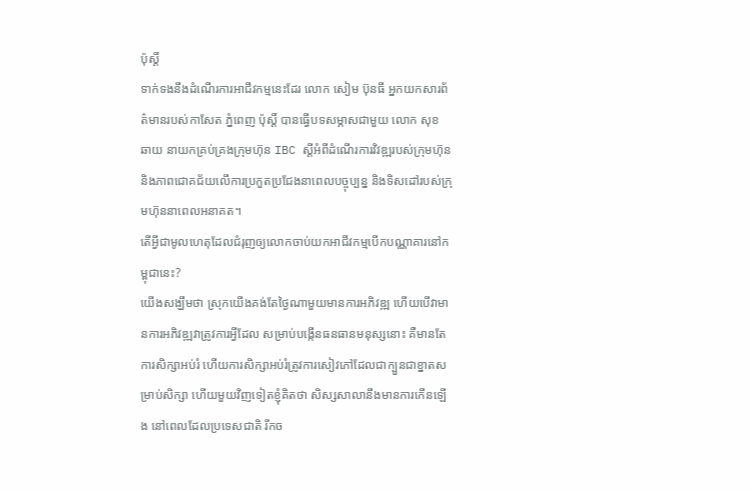ប៉ុស្តិ៍
ទាក់ទងនឹងដំណើរការអាជីវកម្មនេះដែរ លោក សៀម ប៊ុនធី អ្នកយកសារព័ត៌មានរបស់កាសែត ភ្នំពេញ ប៉ុស្តិ៍ បានធ្វើបទសម្ភាសជាមួយ លោក សុខ ឆាយ នាយកគ្រប់គ្រងក្រុមហ៊ុន IBC ស្តីអំពីដំណើរការវិវឌ្ឍរបស់ក្រុមហ៊ុន និងភាពជោគជ័យលើការប្រកួតប្រជែងនាពេលបច្ចុប្បន្ន និងទិសដៅរបស់ក្រុមហ៊ុននាពេលអនាគត។
តើអ្វីជាមូលហេតុដែលជំរុញឲ្យលោកចាប់យកអាជីវកម្មបើកបណ្ណាគារនៅកម្ពុជានេះ?
យើងសង្ឃឹមថា ស្រុកយើងគង់តែថ្ងៃណាមួយមានការអភិវឌ្ឍ ហើយបើវាមានការអភិវឌ្ឍវាត្រូវការអ្វីដែល សម្រាប់បង្កើនធនធានមនុស្សនោះ គឺមានតែការសិក្សាអប់រំ ហើយការសិក្សាអប់រំត្រូវការសៀវភៅដែលជាក្បួនជាខ្នាតសម្រាប់សិក្សា ហើយមួយវិញទៀតខ្ញុំគិតថា សិស្សសាលានឹងមានការកើនឡើង នៅពេលដែលប្រទេសជាតិ រីកច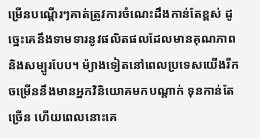ម្រើនបណ្តើរៗគាត់ត្រូវការចំណេះដឹងកាន់តែខ្ពស់ ដូច្នេះគេនឹងទាមទារនូវផលិតផលដែលមានគុណភាព និងសម្បូរបែប។ ម៉្យាងទៀតនៅពេលប្រទេសយើងរីកចម្រើននឹងមានអ្នកវិនិយោគមកបណ្តាក់ ទុនកាន់តែច្រើន ហើយពេលនោះគេ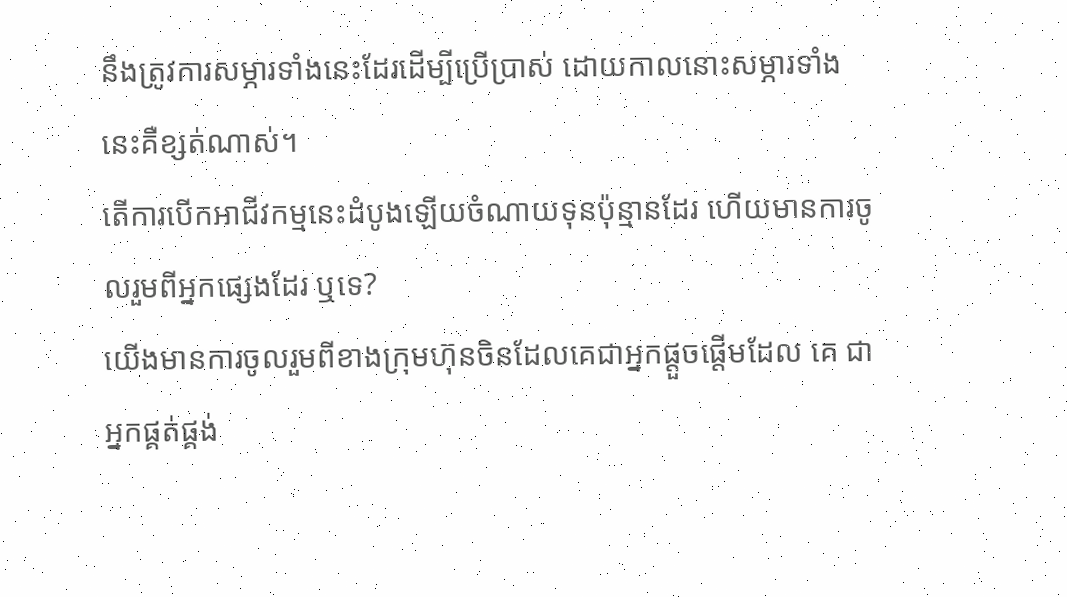នឹងត្រូវការសម្ភារទាំងនេះដែរដើម្បីប្រើប្រាស់ ដោយកាលនោះសម្ភារទាំងនេះគឺខ្សត់ណាស់។
តើការបើកអាជីវកម្មនេះដំបូងឡើយចំណាយទុនប៉ុន្មានដែរ ហើយមានការចូលរួមពីអ្នកផ្សេងដែរ ឬទេ?
យើងមានការចូលរួមពីខាងក្រុមហ៊ុនចិនដែលគេជាអ្នកផ្តួចផ្តើមដែល គេ ជាអ្នកផ្គត់ផ្គង់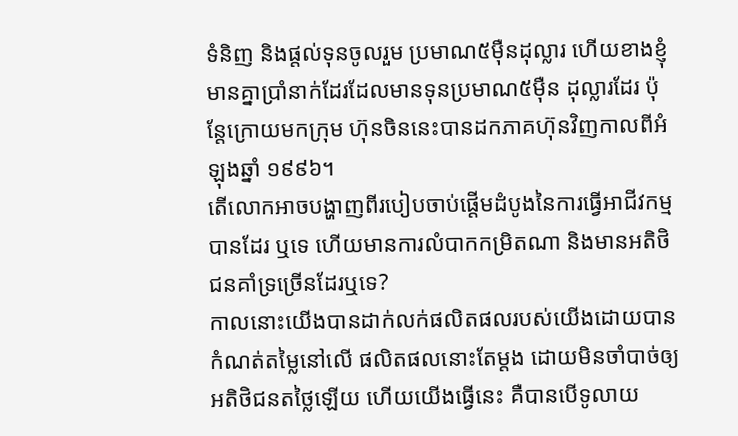ទំនិញ និងផ្តល់ទុនចូលរួម ប្រមាណ៥ម៉ឺនដុល្លារ ហើយខាងខ្ញុំមានគ្នាប្រាំនាក់ដែរដែលមានទុនប្រមាណ៥ម៉ឺន ដុល្លារដែរ ប៉ុន្តែក្រោយមកក្រុម ហ៊ុនចិននេះបានដកភាគហ៊ុនវិញកាលពីអំឡុងឆ្នាំ ១៩៩៦។
តើលោកអាចបង្ហាញពីរបៀបចាប់ផ្តើមដំបូងនៃការធ្វើអាជីវកម្មបានដែរ ឬទេ ហើយមានការលំបាកកម្រិតណា និងមានអតិថិជនគាំទ្រច្រើនដែរឬទេ?
កាលនោះយើងបានដាក់លក់ផលិតផលរបស់យើងដោយបានកំណត់តម្លៃនៅលើ ផលិតផលនោះតែម្តង ដោយមិនចាំបាច់ឲ្យអតិថិជនតថ្លៃឡើយ ហើយយើងធ្វើនេះ គឺបានបើទូលាយ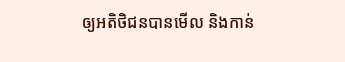ឲ្យអតិថិជនបានមើល និងកាន់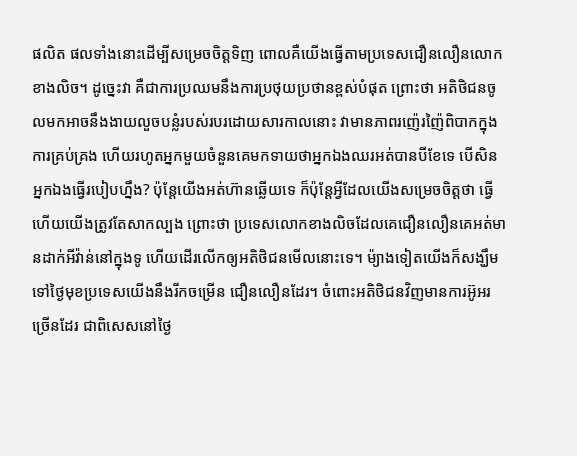ផលិត ផលទាំងនោះដើម្បីសម្រេចចិត្តទិញ ពោលគឺយើងធ្វើតាមប្រទេសជឿនលឿនលោកខាងលិច។ ដូច្នេះវា គឺជាការប្រឈមនឹងការប្រថុយប្រថានខ្ពស់បំផុត ព្រោះថា អតិថិជនចូលមកអាចនឹងងាយលួចបន្លំរបស់របរដោយសារកាលនោះ វាមានភាពរញ៉េរញ៉ៃពិបាកក្នុងការគ្រប់គ្រង ហើយរហូតអ្នកមួយចំនួនគេមកទាយថាអ្នកឯងឈរអត់បានបីខែទេ បើសិនអ្នកឯងធ្វើរបៀបហ្នឹង? ប៉ុន្តែយើងអត់ហ៊ានឆ្លើយទេ ក៏ប៉ុន្តែអ្វីដែលយើងសម្រេចចិត្តថា ធ្វើហើយយើងត្រូវតែសាកល្បង ព្រោះថា ប្រទេសលោកខាងលិចដែលគេជឿនលឿនគេអត់មានដាក់អីវ៉ាន់នៅក្នុងទូ ហើយដើរលើកឲ្យអតិថិជនមើលនោះទេ។ ម៉្យាងទៀតយើងក៏សង្ឃឹមទៅថ្ងៃមុខប្រទេសយើងនឹងរីកចម្រើន ជឿនលឿនដែរ។ ចំពោះអតិថិជនវិញមានការអ៊ូអរច្រើនដែរ ជាពិសេសនៅថ្ងៃ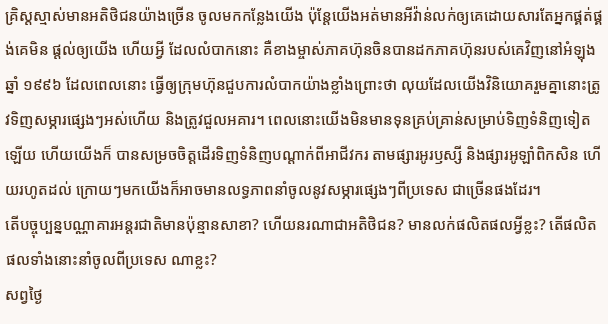គ្រិស្តស្មាស់មានអតិថិជនយ៉ាងច្រើន ចូលមកកន្លែងយើង ប៉ុន្តែយើងអត់មានអីវ៉ាន់លក់ឲ្យគេដោយសារតែអ្នកផ្គត់ផ្គង់គេមិន ផ្តល់ឲ្យយើង ហើយអ្វី ដែលលំបាកនោះ គឺខាងម្ចាស់ភាគហ៊ុនចិនបានដកភាគហ៊ុនរបស់គេវិញនៅអំឡុងឆ្នាំ ១៩៩៦ ដែលពេលនោះ ធ្វើឲ្យក្រុមហ៊ុនជួបការលំបាកយ៉ាងខ្លាំងព្រោះថា លុយដែលយើងវិនិយោគរួមគ្នានោះត្រូវទិញសម្ភារផ្សេងៗអស់ហើយ និងត្រូវជួលអគារ។ ពេលនោះយើងមិនមានទុនគ្រប់គ្រាន់សម្រាប់ទិញទំនិញទៀតឡើយ ហើយយើងក៏ បានសម្រចចិត្តដើរទិញទំនិញបណ្តាក់ពីអាជីវករ តាមផ្សារអូរឫស្សី និងផ្សារអូឡាំពិកសិន ហើយរហូតដល់ ក្រោយៗមកយើងក៏អាចមានលទ្ធភាពនាំចូលនូវសម្ភារផ្សេងៗពីប្រទេស ជាច្រើនផងដែរ។
តើបច្ចុប្បន្នបណ្ណាគារអន្តរជាតិមានប៉ុន្មានសាខា? ហើយនរណាជាអតិថិជន? មានលក់ផលិតផលអ្វីខ្លះ? តើផលិតផលទាំងនោះនាំចូលពីប្រទេស ណាខ្លះ?
សព្វថ្ងៃ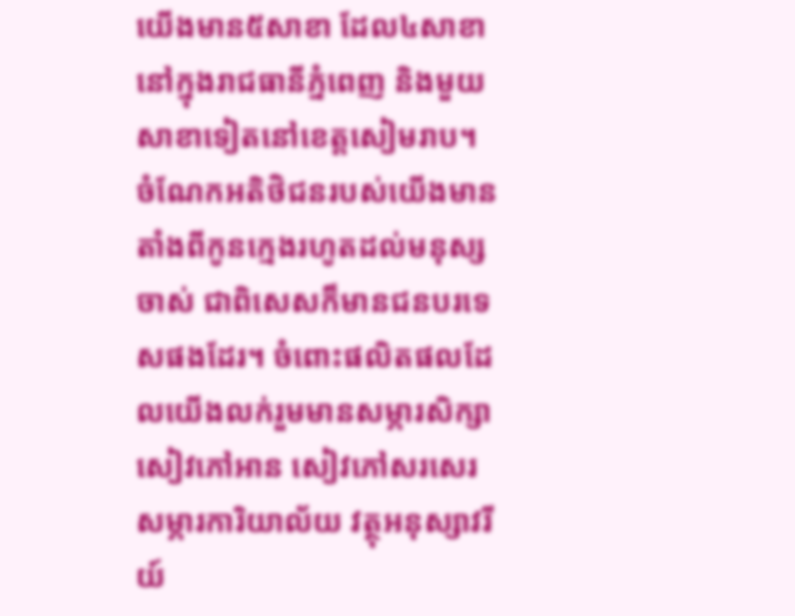យើងមាន៥សាខា ដែល៤សាខានៅក្នុងរាជធានីភ្នំពេញ និងមួយសាខាទៀតនៅខេត្តសៀមរាប។ ចំណែកអតិថិជនរបស់យើងមានតាំងពីកូនក្មេងរហូតដល់មនុស្សចាស់ ជាពិសេសក៏មានជនបរទេសផងដែរ។ ចំពោះផលិតផលដែលយើងលក់រួមមានសម្ភារសិក្សា សៀវភៅអាន សៀវភៅសរសេរ សម្ភារការិយាល័យ វត្ថុអនុស្សាវរីយ៍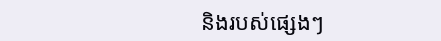និងរបស់ផ្សេងៗ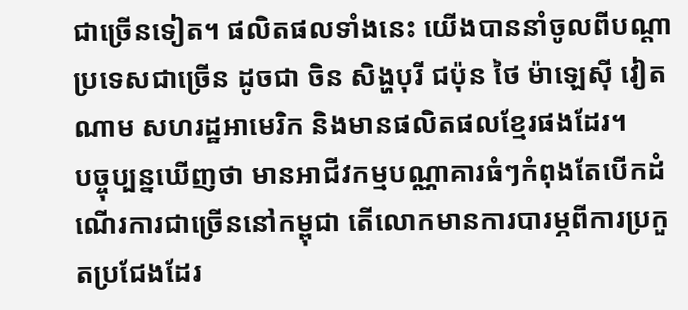ជាច្រើនទៀត។ ផលិតផលទាំងនេះ យើងបាននាំចូលពីបណ្តាប្រទេសជាច្រើន ដូចជា ចិន សិង្ហបុរី ជប៉ុន ថៃ ម៉ាឡេស៊ី វៀតណាម សហរដ្ឋអាមេរិក និងមានផលិតផលខ្មែរផងដែរ។
បច្ចុប្បន្នឃើញថា មានអាជីវកម្មបណ្ណាគារធំៗកំពុងតែបើកដំណើរការជាច្រើននៅកម្ពុជា តើលោកមានការបារម្ភពីការប្រកួតប្រជែងដែរ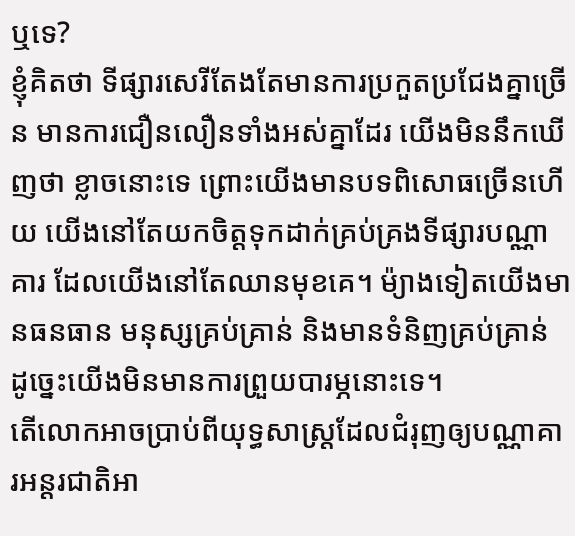ឬទេ?
ខ្ញុំគិតថា ទីផ្សារសេរីតែងតែមានការប្រកួតប្រជែងគ្នាច្រើន មានការជឿនលឿនទាំងអស់គ្នាដែរ យើងមិននឹកឃើញថា ខ្លាចនោះទេ ព្រោះយើងមានបទពិសោធច្រើនហើយ យើងនៅតែយកចិត្តទុកដាក់គ្រប់គ្រងទីផ្សារបណ្ណាគារ ដែលយើងនៅតែឈានមុខគេ។ ម៉្យាងទៀតយើងមានធនធាន មនុស្សគ្រប់គ្រាន់ និងមានទំនិញគ្រប់គ្រាន់ ដូច្នេះយើងមិនមានការព្រួយបារម្ភនោះទេ។
តើលោកអាចប្រាប់ពីយុទ្ធសាស្ត្រដែលជំរុញឲ្យបណ្ណាគារអន្តរជាតិអា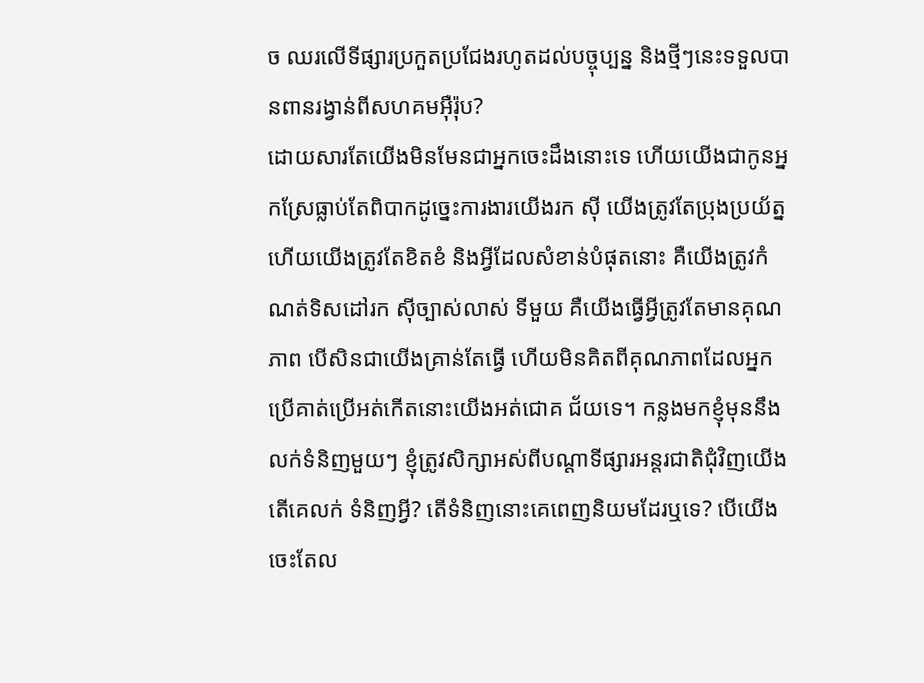ច ឈរលើទីផ្សារប្រកួតប្រជែងរហូតដល់បច្ចុប្បន្ន និងថ្មីៗនេះទទួលបានពានរង្វាន់ពីសហគមអ៊ឺរ៉ុប?
ដោយសារតែយើងមិនមែនជាអ្នកចេះដឹងនោះទេ ហើយយើងជាកូនអ្នកស្រែធ្លាប់តែពិបាកដូច្នេះការងារយើងរក ស៊ី យើងត្រូវតែប្រុងប្រយ័ត្ន ហើយយើងត្រូវតែខិតខំ និងអ្វីដែលសំខាន់បំផុតនោះ គឺយើងត្រូវកំណត់ទិសដៅរក ស៊ីច្បាស់លាស់ ទីមួយ គឺយើងធ្វើអ្វីត្រូវតែមានគុណភាព បើសិនជាយើងគ្រាន់តែធ្វើ ហើយមិនគិតពីគុណភាពដែលអ្នកប្រើគាត់ប្រើអត់កើតនោះយើងអត់ជោគ ជ័យទេ។ កន្លងមកខ្ញុំមុននឹងលក់ទំនិញមួយៗ ខ្ញុំត្រូវសិក្សាអស់ពីបណ្តាទីផ្សារអន្តរជាតិជុំវិញយើងតើគេលក់ ទំនិញអ្វី? តើទំនិញនោះគេពេញនិយមដែរឬទេ? បើយើង ចេះតែល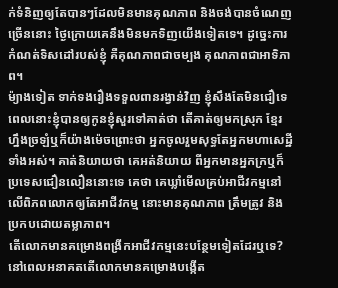ក់ទំនិញឲ្យតែបានៗដែលមិនមានគុណភាព និងចង់បានចំណេញច្រើននោះ ថ្ងៃក្រោយគេនឹងមិនមកទិញយើងទៀតទេ។ ដូច្នេះការកំណត់ទិសដៅរបស់ខ្ញុំ គឺគុណភាពជាចម្បង គុណភាពជាអាទិភាព។
ម៉្យាងទៀត ទាក់ទងរឿងទទួលពានរង្វាន់វិញ ខ្ញុំសឹងតែមិនជឿទេ ពេលនោះខ្ញុំបានឲ្យកូនខ្ញុំសួរទៅគាត់ថា តើគាត់ឲ្យមកស្រុក ខ្មែរហ្នឹងច្រឡំឬក៏យ៉ាងម៉េចព្រោះថា អ្នកចូលរួមសុទ្ធតែអ្នកមហាសេដ្ឋីទាំងអស់។ គាត់និយាយថា គេអត់និយាយ ពីអ្នកមានអ្នកក្រឬក៏ប្រទេសជឿនលឿននោះទេ គេថា គេឃ្លាំមើលគ្រប់អាជីវកម្មនៅលើពិភពលោកឲ្យតែអាជីវកម្ម នោះមានគុណភាព ត្រឹមត្រូវ និងប្រកបដោយតម្លាភាព។
តើលោកមានគម្រោងពង្រីកអាជីវកម្មនេះបន្ថែមទៀតដែរឬទេ? នៅពេលអនាគតតើលោកមានគម្រោងបង្កើត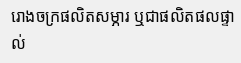រោងចក្រផលិតសម្ភារ ឬជាផលិតផលផ្ទាល់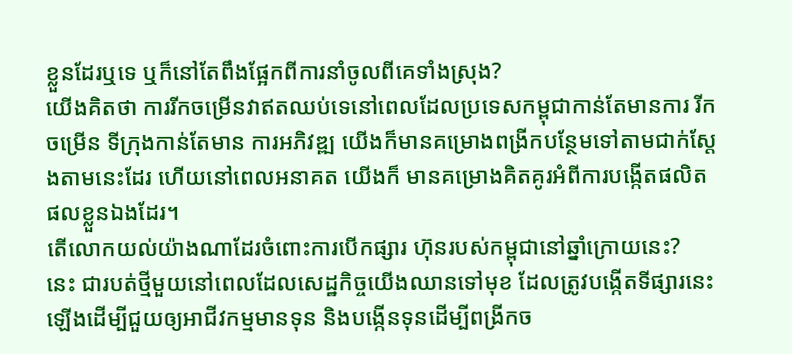ខ្លួនដែរឬទេ ឬក៏នៅតែពឹងផ្អែកពីការនាំចូលពីគេទាំងស្រុង?
យើងគិតថា ការរីកចម្រើនវាឥតឈប់ទេនៅពេលដែលប្រទេសកម្ពុជាកាន់តែមានការ រីក ចម្រើន ទីក្រុងកាន់តែមាន ការអភិវឌ្ឍ យើងក៏មានគម្រោងពង្រីកបន្ថែមទៅតាមជាក់ស្តែងតាមនេះដែរ ហើយនៅពេលអនាគត យើងក៏ មានគម្រោងគិតគូរអំពីការបង្កើតផលិតផលខ្លួនឯងដែរ។
តើលោកយល់យ៉ាងណាដែរចំពោះការបើកផ្សារ ហ៊ុនរបស់កម្ពុជានៅឆ្នាំក្រោយនេះ?
នេះ ជារបត់ថ្មីមួយនៅពេលដែលសេដ្ឋកិច្ចយើងឈានទៅមុខ ដែលត្រូវបង្កើតទីផ្សារនេះឡើងដើម្បីជួយឲ្យអាជីវកម្មមានទុន និងបង្កើនទុនដើម្បីពង្រីកច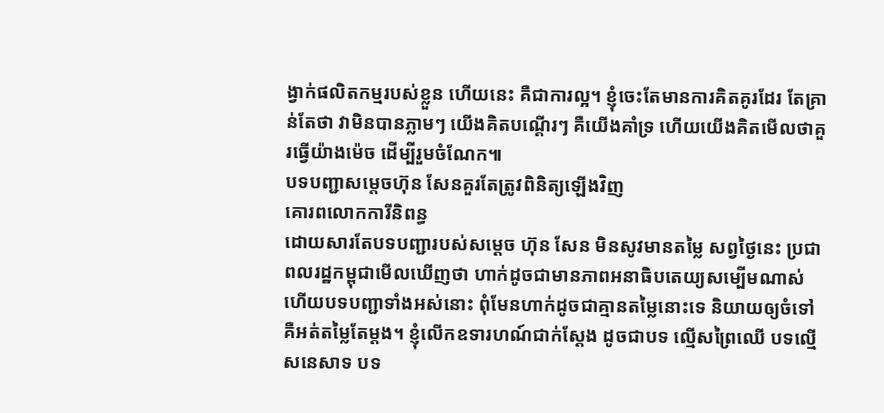ង្វាក់ផលិតកម្មរបស់ខ្លួន ហើយនេះ គឺជាការល្អ។ ខ្ញុំចេះតែមានការគិតគូរដែរ តែគ្រាន់តែថា វាមិនបានភ្លាមៗ យើងគិតបណ្តើរៗ គឺយើងគាំទ្រ ហើយយើងគិតមើលថាគួរធ្វើយ៉ាងម៉េច ដើម្បីរួមចំណែក៕
បទបញ្ជាសម្តេចហ៊ុន សែនគួរតែត្រូវពិនិត្យឡើងវិញ
គោរពលោកការីនិពន្ធ
ដោយសារតែបទបញ្ជារបស់សមេ្ដច ហ៊ុន សែន មិនសូវមានតម្លៃ សព្វថ្ងៃនេះ ប្រជាពលរដ្ឋកម្ពុជាមើលឃើញថា ហាក់ដូចជាមានភាពអនាធិបតេយ្យសម្បើមណាស់ ហើយបទបញ្ជាទាំងអស់នោះ ពុំមែនហាក់ដូចជាគ្មានតម្លៃនោះទេ និយាយឲ្យចំទៅ គឺអត់តម្លៃតែម្តង។ ខ្ញុំលើកឧទារហណ៍ជាក់ស្តែង ដូចជាបទ ល្មើសព្រៃឈើ បទល្មើសនេសាទ បទ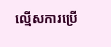ល្មើសការប្រើ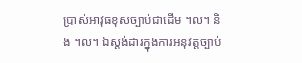ប្រាស់អាវុធខុសច្បាប់ជាដើម ។ល។ និង ។ល។ ឯស្តង់ដារក្នុងការអនុវត្តច្បាប់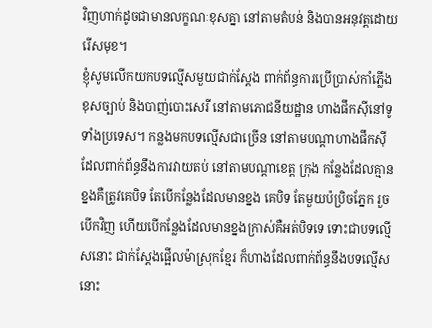វិញហាក់ដូចជាមានលក្ខណៈខុសគ្នា នៅតាមតំបន់ និងបានអនុវត្តដោយរើសមុខ។
ខ្ញុំសូមលើកយកបទល្មើសមួយជាក់ស្តែង ពាក់ព័ន្ធការប្រើប្រាស់កាំភ្លើងខុសច្បាប់ និងបាញ់បោះសេរី នៅតាមភោជនីយដ្ឋាន ហាងផឹកស៊ីនៅទូទាំងប្រទេស។ កន្លងមកបទល្មើសជាច្រើន នៅតាមបណ្តាហាងផឹកស៊ី ដែលពាក់ព័ន្ធនឹងការវាយតប់ នៅតាមបណ្តាខេត្ត ក្រុង កន្លែងដែលគ្មានខ្នងគឺត្រូវគេបិទ តែបើកន្លែងដែលមានខ្នង គេបិទ តែមួយប៉ប្រិចភ្នែក រួចបើកវិញ ហើយបើកន្លែងដែលមានខ្នងក្រាស់គឺអត់បិទទេ ទោះជាបទល្មើសនោះ ជាក់ស្តែងផ្អើលម៉ាស្រុកខ្មែរ ក៏ហាងដែលពាក់ព័ន្ធនឹងបទល្មើសនោះ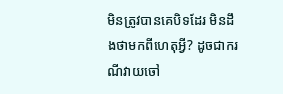មិនត្រូវបានគេបិទដែរ មិនដឹងថាមកពីហេតុអ្វី? ដូចជាករណីវាយចៅ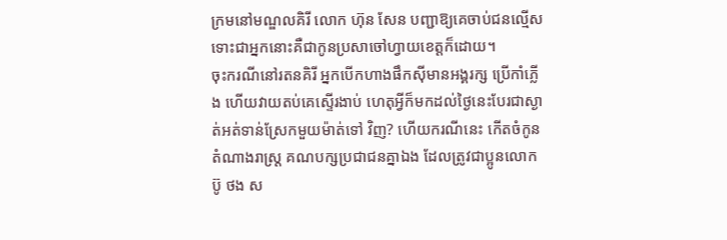ក្រមនៅមណ្ឌលគិរី លោក ហ៊ុន សែន បញ្ជាឱ្យគេចាប់ជនល្មើស ទោះជាអ្នកនោះគឺជាកូនប្រសាចៅហ្វាយខេត្តក៏ដោយ។
ចុះករណីនៅរតនគិរី អ្នកបើកហាងផឹកស៊ីមានអង្គរក្ស ប្រើកាំភ្លើង ហើយវាយតប់គេស្ទើរងាប់ ហេតុអ្វីក៏មកដល់ថ្ងៃនេះបែរជាស្ងាត់អត់ទាន់ស្រែកមួយម៉ាត់ទៅ វិញ? ហើយករណីនេះ កើតចំកូនតំណាងរាស្ត្រ គណបក្សប្រជាជនគ្នាឯង ដែលត្រូវជាប្អូនលោក ប៊ូ ថង ស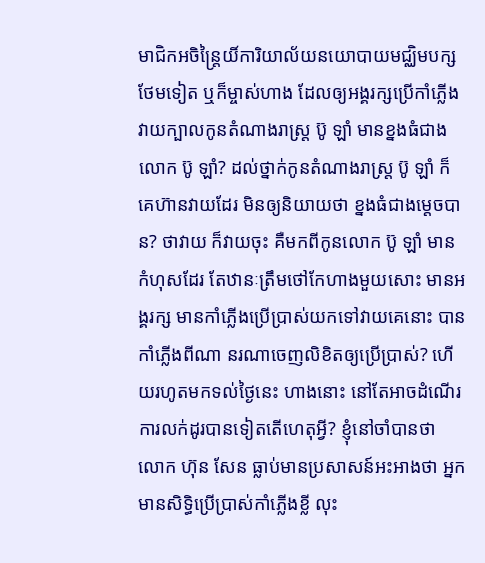មាជិកអចិន្រៃ្តយិ៍ការិយាល័យនយោបាយមជ្ឈិមបក្សថែមទៀត ឬក៏ម្ចាស់ហាង ដែលឲ្យអង្គរក្សប្រើកាំភ្លើង វាយក្បាលកូនតំណាងរាស្ត្រ ប៊ូ ឡាំ មានខ្នងធំជាង លោក ប៊ូ ឡាំ? ដល់ថ្នាក់កូនតំណាងរាស្ត្រ ប៊ូ ឡាំ ក៏គេហ៊ានវាយដែរ មិនឲ្យនិយាយថា ខ្នងធំជាងម្តេចបាន? ថាវាយ ក៏វាយចុះ គឺមកពីកូនលោក ប៊ូ ឡាំ មានកំហុសដែរ តែឋានៈត្រឹមថៅកែហាងមួយសោះ មានអង្គរក្ស មានកាំភ្លើងប្រើប្រាស់យកទៅវាយគេនោះ បានកាំភ្លើងពីណា នរណាចេញលិខិតឲ្យប្រើប្រាស់? ហើយរហូតមកទល់ថៃ្ងនេះ ហាងនោះ នៅតែអាចដំណើរការលក់ដូរបានទៀតតើហេតុអ្វី? ខ្ញុំនៅចាំបានថា លោក ហ៊ុន សែន ធ្លាប់មានប្រសាសន៍អះអាងថា អ្នកមានសិទ្ធិប្រើប្រាស់កាំភ្លើងខ្លី លុះ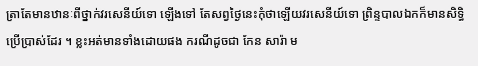ត្រាតែមានឋានៈពីថ្នាក់វរសេនីយ៍ទោ ឡើងទៅ តែសព្វថ្ងៃនេះកុំថាឡើយវរសេនីយ៍ទោ ព្រិន្ទបាលឯកក៏មានសិទ្ធិប្រើប្រាស់ដែរ ។ ខ្លះអត់មានទាំងដោយផង ករណីដូចជា កែន សារ៉ា ម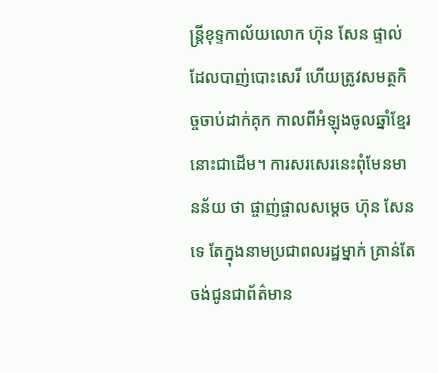ន្ត្រីខុទ្ទកាល័យលោក ហ៊ុន សែន ផ្ទាល់ ដែលបាញ់បោះសេរី ហើយត្រូវសមត្ថកិច្ចចាប់ដាក់គុក កាលពីអំឡុងចូលឆ្នាំខ្មែរនោះជាដើម។ ការសរសេរនេះពុំមែនមានន័យ ថា ផ្ចាញ់ផ្ចាលសម្តេច ហ៊ុន សែន ទេ តែក្នុងនាមប្រជាពលរដ្ឋម្នាក់ គ្រាន់តែចង់ជូនជាព័ត៌មាន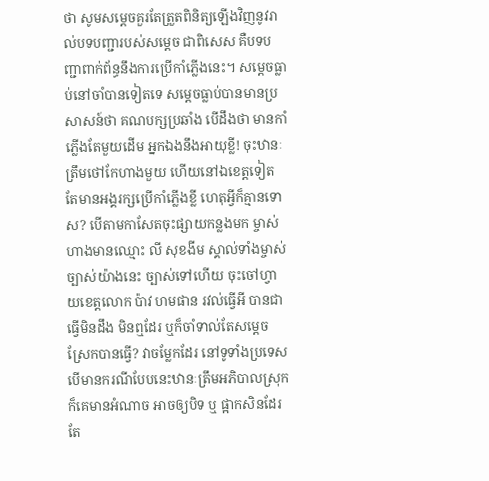ថា សូមសម្តេចគួរតែត្រួតពិនិត្យឡើងវិញនូវរាល់បទបញ្ជារបស់សម្តេច ជាពិសេស គឺបទបញ្ជាពាក់ព័ន្ធនឹងការប្រើកាំភ្លើងនេះ។ សម្តេចធ្លាប់នៅចាំបានទៀតទេ សម្តេចធ្លាប់បានមានប្រសាសន៍ថា គណបក្សប្រឆាំង បើដឹងថា មានកាំភ្លើងតែមួយដើម អ្នកឯងនឹងអាយុខ្លី! ចុះឋានៈត្រឹមថៅកែហាងមួយ ហើយនៅឯខេត្តទៀត តែមានអង្គរក្សប្រើកាំភ្លើងខ្លី ហេតុអ្វីក៏គ្មានទោស? បើតាមកាសែតចុះផ្សាយកន្លងមក ម្ចាស់ហាងមានឈ្មោះ លី សុខងីម ស្គាល់ទាំងម្ចាស់ច្បាស់យ៉ាងនេះ ច្បាស់ទៅហើយ ចុះចៅហ្វាយខេត្តលោក ប៉ាវ ហមផាន រវល់ធ្វើអី បានជាធ្វើមិនដឹង មិនឮដែរ ឬក៏ចាំទាល់តែសម្តេចស្រែកបានធ្វើ? វាចម្លែកដែរ នៅទូទាំងប្រទេស បើមានករណីបែបនេះឋានៈត្រឹមអភិបាលស្រុក ក៏គេមានអំណាច អាចឲ្យបិទ ឬ ផ្អាកសិនដែរ តែ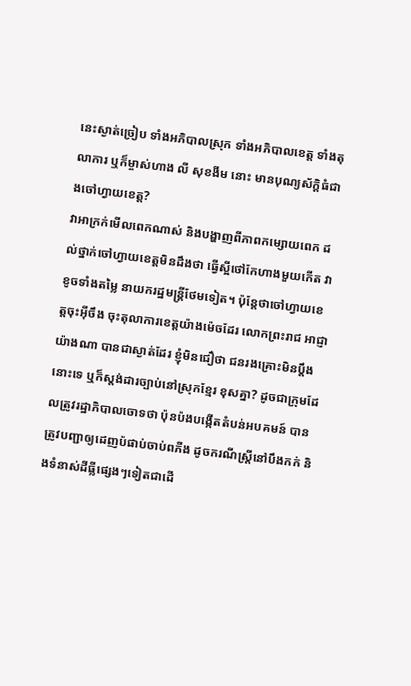នេះស្ងាត់ច្រៀប ទាំងអភិបាលស្រុក ទាំងអភិបាលខេត្ត ទាំងតុលាការ ឬក៏ម្ចាស់ហាង លី សុខងីម នោះ មានបុណ្យស័ក្តិធំជាងចៅហ្វាយខេត្ត?
វាអាក្រក់មើលពេកណាស់ និងបង្ហាញពីភាពកម្សោយពេក ដល់ថ្នាក់ចៅហ្វាយខេត្តមិនដឹងថា ធ្វើស្អីថៅកែហាងមួយកើត វាខូចទាំងតម្លៃ នាយករដ្ឋមន្ត្រីថែមទៀត។ ប៉ុន្តែថាចៅហ្វាយខេត្តចុះអ៊ីចឹង ចុះតុលាការខេត្តយ៉ាងម៉េចដែរ លោកព្រះរាជ អាជ្ញា យ៉ាងណា បានជាស្ងាត់ដែរ ខ្ញុំមិនជឿថា ជនរងគ្រោះមិនប្តឹងនោះទេ ឬក៏ស្តង់ដារច្បាប់នៅស្រុកខ្មែរ ខុសគ្នា? ដូចជាក្រុមដែលត្រូវរដ្ឋាភិបាលចោទថា ប៉ុនប៉ងបង្កើតតំបន់អបគមន៍ បានត្រូវបញ្ជាឲ្យដេញប៉ផាប់ចាប់ពភីង ដូចករណីស្ត្រីនៅបឹងកក់ និងទំនាស់ដីធ្លីផ្សេងៗទៀតជាដើ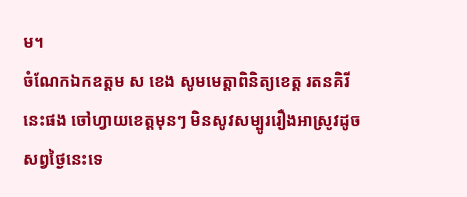ម។
ចំណែកឯកឧត្តម ស ខេង សូមមេត្តាពិនិត្យខេត្ត រតនគិរី នេះផង ចៅហ្វាយខេត្តមុនៗ មិនសូវសម្បូររឿងអាស្រូវដូចសព្វថ្ងៃនេះទេ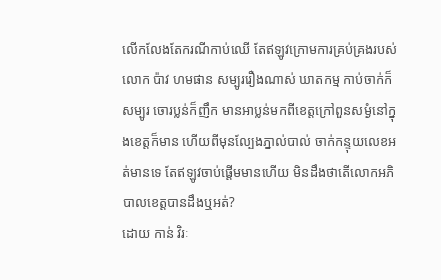លើកលែងតែករណីកាប់ឈើ តែឥឡូវក្រោមការគ្រប់គ្រងរបស់លោក ប៉ាវ ហមផាន សម្បូររឿងណាស់ ឃាតកម្ម កាប់ចាក់ក៏សម្បូរ ចោរប្លន់ក៏ញឹក មានអាប្លន់មកពីខេត្តក្រៅពួនសម្ងំនៅក្នុងខេត្តក៏មាន ហើយពីមុនល្បែងភ្នាល់បាល់ ចាក់កន្ទុយលេខអត់មានទេ តែឥឡូវចាប់ផ្តើមមានហើយ មិនដឹងថាតើលោកអភិបាលខេត្តបានដឹងឬអត់?
ដោយ កាន់ វិរៈ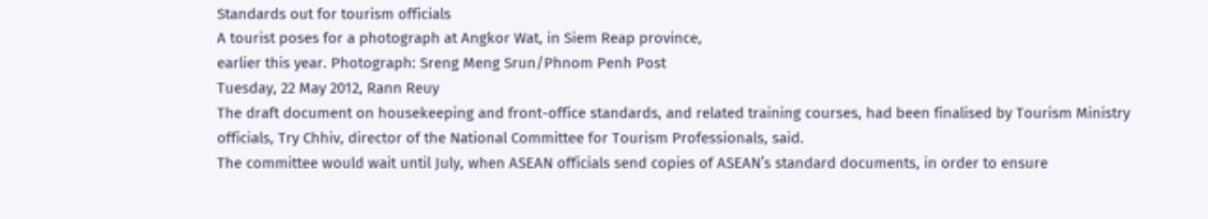Standards out for tourism officials
A tourist poses for a photograph at Angkor Wat, in Siem Reap province,
earlier this year. Photograph: Sreng Meng Srun/Phnom Penh Post
Tuesday, 22 May 2012, Rann Reuy
The draft document on housekeeping and front-office standards, and related training courses, had been finalised by Tourism Ministry officials, Try Chhiv, director of the National Committee for Tourism Professionals, said.
The committee would wait until July, when ASEAN officials send copies of ASEAN’s standard documents, in order to ensure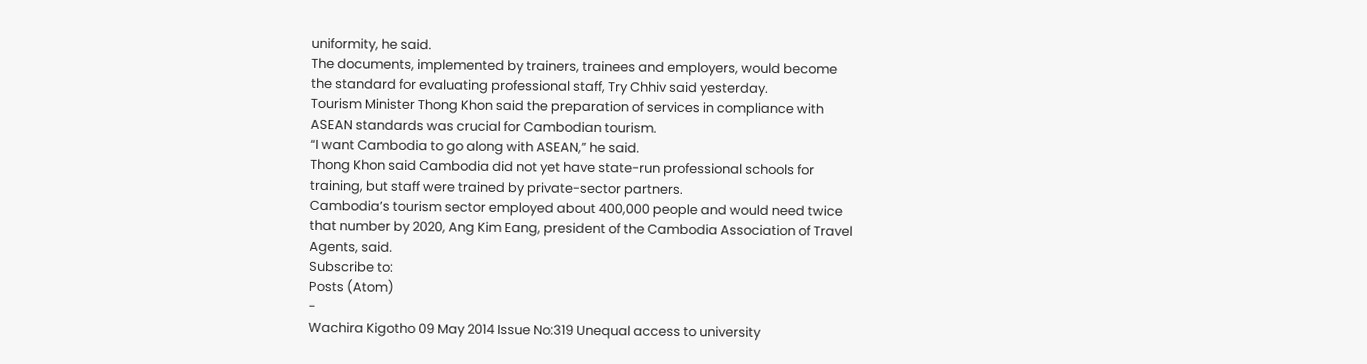uniformity, he said.
The documents, implemented by trainers, trainees and employers, would become the standard for evaluating professional staff, Try Chhiv said yesterday.
Tourism Minister Thong Khon said the preparation of services in compliance with ASEAN standards was crucial for Cambodian tourism.
“I want Cambodia to go along with ASEAN,” he said.
Thong Khon said Cambodia did not yet have state-run professional schools for training, but staff were trained by private-sector partners.
Cambodia’s tourism sector employed about 400,000 people and would need twice that number by 2020, Ang Kim Eang, president of the Cambodia Association of Travel Agents, said.
Subscribe to:
Posts (Atom)
-
Wachira Kigotho 09 May 2014 Issue No:319 Unequal access to university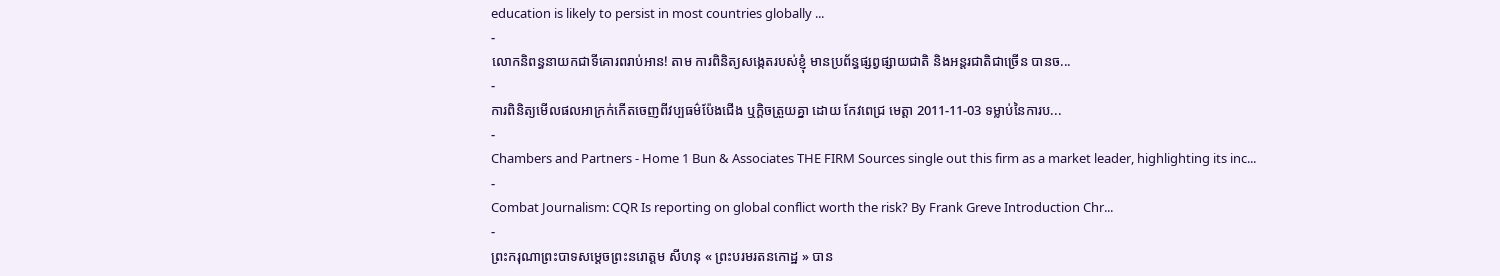education is likely to persist in most countries globally ...
-
លោកនិពន្ធនាយកជាទីគោរពរាប់អាន! តាម ការពិនិត្យសង្កេតរបស់ខ្ញុំ មានប្រព័ន្ធផ្សព្វផ្សាយជាតិ និងអន្តរជាតិជាច្រើន បានច...
-
ការពិនិត្យមើលផលអាក្រក់កើតចេញពីវប្បធម៌ប៉ែងជើង ឬក្ដិចត្រួយគ្នា ដោយ កែវពេជ្រ មេត្តា 2011-11-03 ទម្លាប់នៃការប...
-
Chambers and Partners - Home 1 Bun & Associates THE FIRM Sources single out this firm as a market leader, highlighting its inc...
-
Combat Journalism: CQR Is reporting on global conflict worth the risk? By Frank Greve Introduction Chr...
-
ព្រះករុណាព្រះបាទសម្តេចព្រះនរោត្តម សីហនុ « ព្រះបរមរតនកោដ្ឋ » បាន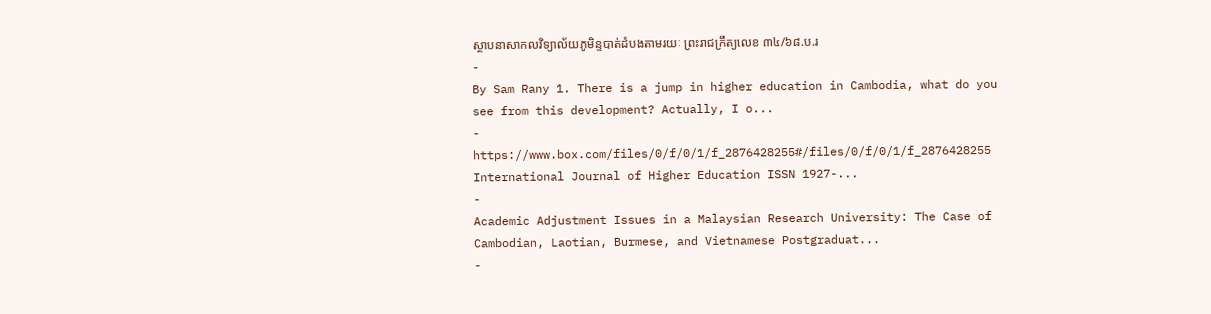ស្ថាបនាសាកលវិទ្យាល័យភូមិន្ទបាត់ដំបងតាមរយៈ ព្រះរាជក្រឹត្យលេខ ៣៤/៦៨.ប.រ
-
By Sam Rany 1. There is a jump in higher education in Cambodia, what do you see from this development? Actually, I o...
-
https://www.box.com/files/0/f/0/1/f_2876428255#/files/0/f/0/1/f_2876428255 International Journal of Higher Education ISSN 1927-...
-
Academic Adjustment Issues in a Malaysian Research University: The Case of Cambodian, Laotian, Burmese, and Vietnamese Postgraduat...
-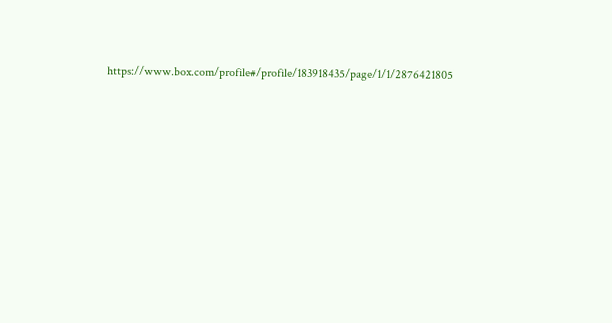https://www.box.com/profile#/profile/183918435/page/1/1/2876421805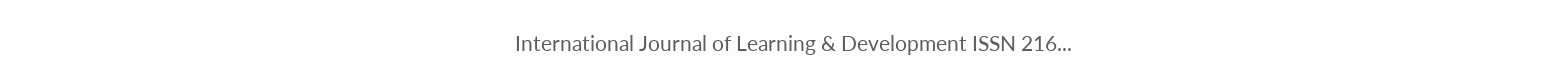International Journal of Learning & Development ISSN 216...